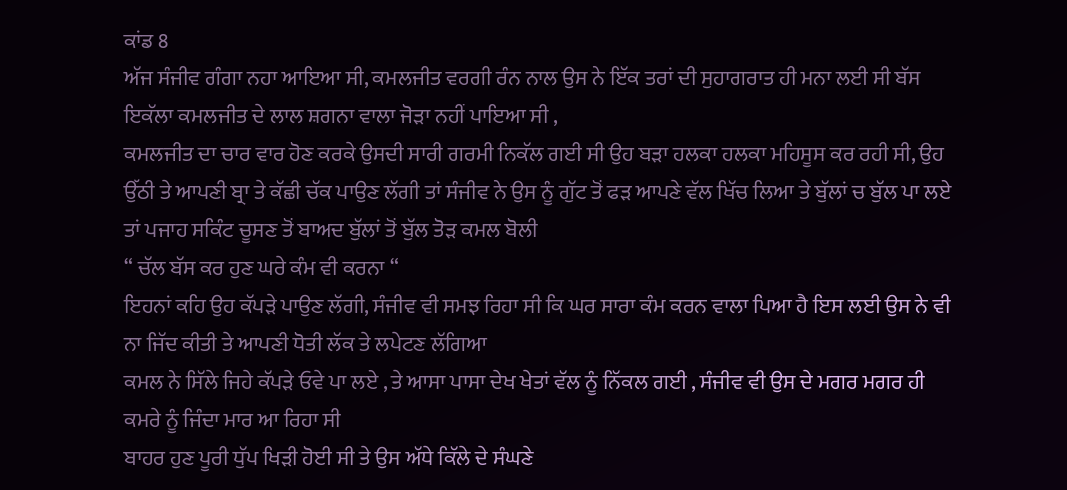ਕਾਂਡ 8
ਅੱਜ ਸੰਜੀਵ ਗੰਗਾ ਨਹਾ ਆਇਆ ਸੀ, ਕਮਲਜੀਤ ਵਰਗੀ ਰੰਨ ਨਾਲ ਉਸ ਨੇ ਇੱਕ ਤਰਾਂ ਦੀ ਸੁਹਾਗਰਾਤ ਹੀ ਮਨਾ ਲਈ ਸੀ ਬੱਸ ਇਕੱਲਾ ਕਮਲਜੀਤ ਦੇ ਲਾਲ ਸ਼ਗਨਾ ਵਾਲਾ ਜੋੜਾ ਨਹੀਂ ਪਾਇਆ ਸੀ ,
ਕਮਲਜੀਤ ਦਾ ਚਾਰ ਵਾਰ ਹੋਣ ਕਰਕੇ ਉਸਦੀ ਸਾਰੀ ਗਰਮੀ ਨਿਕੱਲ ਗਈ ਸੀ ਉਹ ਬੜਾ ਹਲਕਾ ਹਲਕਾ ਮਹਿਸੂਸ ਕਰ ਰਹੀ ਸੀ, ਉਹ ਉੱਠੀ ਤੇ ਆਪਣੀ ਬ੍ਰਾ ਤੇ ਕੱਛੀ ਚੱਕ ਪਾਉਣ ਲੱਗੀ ਤਾਂ ਸੰਜੀਵ ਨੇ ਉਸ ਨੂੰ ਗੁੱਟ ਤੋਂ ਫੜ ਆਪਣੇ ਵੱਲ ਖਿੱਚ ਲਿਆ ਤੇ ਬੁੱਲਾਂ ਚ ਬੁੱਲ ਪਾ ਲਏ ਤਾਂ ਪਜਾਹ ਸਕਿੰਟ ਚੂਸਣ ਤੋਂ ਬਾਅਦ ਬੁੱਲਾਂ ਤੋਂ ਬੁੱਲ ਤੋੜ ਕਮਲ ਬੋਲੀ
“ ਚੱਲ ਬੱਸ ਕਰ ਹੁਣ ਘਰੇ ਕੰਮ ਵੀ ਕਰਨਾ “
ਇਹਨਾਂ ਕਹਿ ਉਹ ਕੱਪੜੇ ਪਾਉਣ ਲੱਗੀ, ਸੰਜੀਵ ਵੀ ਸਮਝ ਰਿਹਾ ਸੀ ਕਿ ਘਰ ਸਾਰਾ ਕੰਮ ਕਰਨ ਵਾਲਾ ਪਿਆ ਹੈ ਇਸ ਲਈ ਉਸ ਨੇ ਵੀ ਨਾ ਜਿੱਦ ਕੀਤੀ ਤੇ ਆਪਣੀ ਧੋਤੀ ਲੱਕ ਤੇ ਲਪੇਟਣ ਲੱਗਿਆ
ਕਮਲ ਨੇ ਸਿੱਲੇ ਜਿਹੇ ਕੱਪੜੇ ਓਵੇ ਪਾ ਲਏ , ਤੇ ਆਸਾ ਪਾਸਾ ਦੇਖ ਖੇਤਾਂ ਵੱਲ ਨੂੰ ਨਿੱਕਲ ਗਈ , ਸੰਜੀਵ ਵੀ ਉਸ ਦੇ ਮਗਰ ਮਗਰ ਹੀ ਕਮਰੇ ਨੂੰ ਜਿੰਦਾ ਮਾਰ ਆ ਰਿਹਾ ਸੀ
ਬਾਹਰ ਹੁਣ ਪੂਰੀ ਧੁੱਪ ਖਿੜੀ ਹੋਈ ਸੀ ਤੇ ਉਸ ਅੱਧੇ ਕਿੱਲੇ ਦੇ ਸੰਘਣੇ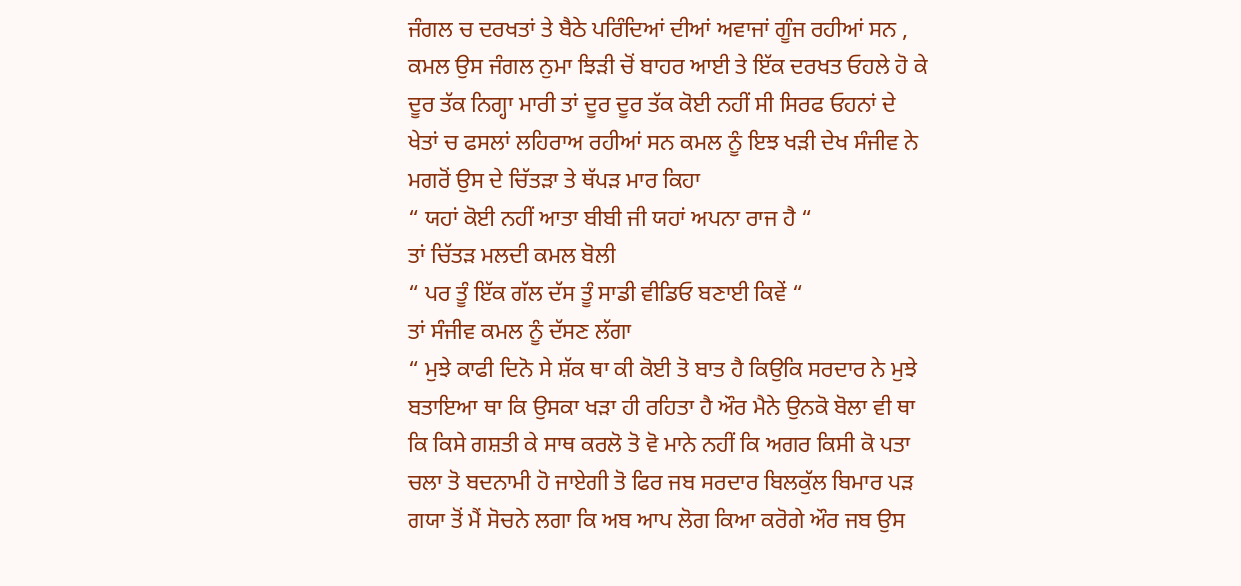ਜੰਗਲ ਚ ਦਰਖਤਾਂ ਤੇ ਬੈਠੇ ਪਰਿੰਦਿਆਂ ਦੀਆਂ ਅਵਾਜਾਂ ਗੂੰਜ ਰਹੀਆਂ ਸਨ , ਕਮਲ ਉਸ ਜੰਗਲ ਨੁਮਾ ਝਿੜੀ ਚੋਂ ਬਾਹਰ ਆਈ ਤੇ ਇੱਕ ਦਰਖਤ ਓਹਲੇ ਹੋ ਕੇ ਦੂਰ ਤੱਕ ਨਿਗ੍ਹਾ ਮਾਰੀ ਤਾਂ ਦੂਰ ਦੂਰ ਤੱਕ ਕੋਈ ਨਹੀਂ ਸੀ ਸਿਰਫ ਓਹਨਾਂ ਦੇ ਖੇਤਾਂ ਚ ਫਸਲਾਂ ਲਹਿਰਾਅ ਰਹੀਆਂ ਸਨ ਕਮਲ ਨੂੰ ਇਝ ਖੜੀ ਦੇਖ ਸੰਜੀਵ ਨੇ ਮਗਰੋਂ ਉਸ ਦੇ ਚਿੱਤੜਾ ਤੇ ਥੱਪੜ ਮਾਰ ਕਿਹਾ
“ ਯਹਾਂ ਕੋਈ ਨਹੀਂ ਆਤਾ ਬੀਬੀ ਜੀ ਯਹਾਂ ਅਪਨਾ ਰਾਜ ਹੈ “
ਤਾਂ ਚਿੱਤੜ ਮਲਦੀ ਕਮਲ ਬੋਲੀ
“ ਪਰ ਤੂੰ ਇੱਕ ਗੱਲ ਦੱਸ ਤੂੰ ਸਾਡੀ ਵੀਡਿਓ ਬਣਾਈ ਕਿਵੇਂ “
ਤਾਂ ਸੰਜੀਵ ਕਮਲ ਨੂੰ ਦੱਸਣ ਲੱਗਾ
“ ਮੁਝੇ ਕਾਫੀ ਦਿਨੋ ਸੇ ਸ਼ੱਕ ਥਾ ਕੀ ਕੋਈ ਤੋ ਬਾਤ ਹੈ ਕਿਉਕਿ ਸਰਦਾਰ ਨੇ ਮੁਝੇ ਬਤਾਇਆ ਥਾ ਕਿ ਉਸਕਾ ਖੜਾ ਹੀ ਰਹਿਤਾ ਹੈ ਔਰ ਮੈਨੇ ਉਨਕੋ ਬੋਲਾ ਵੀ ਥਾ ਕਿ ਕਿਸੇ ਗਸ਼ਤੀ ਕੇ ਸਾਥ ਕਰਲੋ ਤੋ ਵੋ ਮਾਨੇ ਨਹੀਂ ਕਿ ਅਗਰ ਕਿਸੀ ਕੋ ਪਤਾ ਚਲਾ ਤੋ ਬਦਨਾਮੀ ਹੋ ਜਾਏਗੀ ਤੋ ਫਿਰ ਜਬ ਸਰਦਾਰ ਬਿਲਕੁੱਲ ਬਿਮਾਰ ਪੜ ਗਯਾ ਤੋਂ ਮੈਂ ਸੋਚਨੇ ਲਗਾ ਕਿ ਅਬ ਆਪ ਲੋਗ ਕਿਆ ਕਰੋਗੇ ਔਰ ਜਬ ਉਸ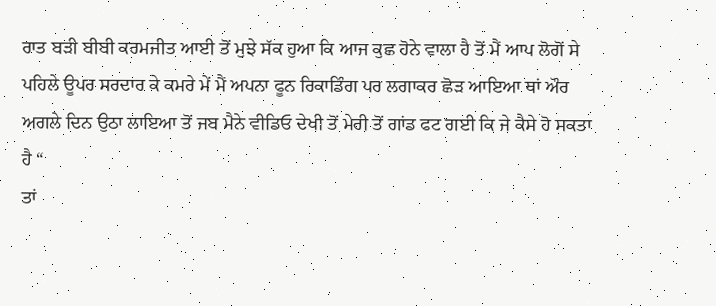ਰਾਤ ਬੜੀ ਬੀਬੀ ਕਰਮਜੀਤ ਆਈ ਤੋਂ ਮੁਝੇ ਸੱਕ ਹੁਆ ਕਿ ਆਜ ਕੁਛ ਹੋਨੇ ਵਾਲਾ ਹੈ ਤੋਂ ਮੈਂ ਆਪ ਲੋਗੋਂ ਸੇ ਪਹਿਲੇ ਊਪਰ ਸਰਦਾਰ ਕੇ ਕਮਰੇ ਮੇਂ ਮੈਂ ਅਪਨਾ ਫੂਨ ਰਿਕਾਡਿੰਗ ਪਰ ਲਗਾਕਰ ਛੋੜ ਆਇਆ ਥਾਂ ਔਰ ਅਗਲੇ ਦਿਨ ਉਠਾ ਲਾਇਆ ਤੋਂ ਜਬ ਮੈਨੇ ਵੀਡਿਓ ਦੇਖੀ ਤੋਂ ਮੇਰੀ ਤੋਂ ਗਾਂਡ ਫਟ ਗਈ ਕਿ ਜੇ ਕੈਸੇ ਹੋ ਸਕਤਾ ਹੈ “
ਤਾਂ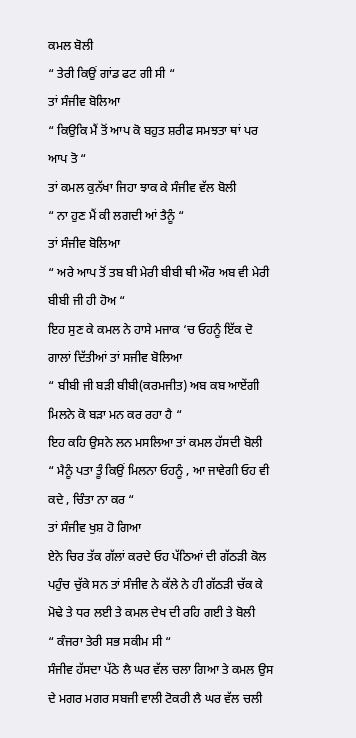ਕਮਲ ਬੋਲੀ
“ ਤੇਰੀ ਕਿਉਂ ਗਾਂਡ ਫਟ ਗੀ ਸੀ “
ਤਾਂ ਸੰਜੀਵ ਬੋਲਿਆ
“ ਕਿਉਕਿ ਮੈਂ ਤੋਂ ਆਪ ਕੋ ਬਹੁਤ ਸ਼ਰੀਫ ਸਮਝਤਾ ਥਾਂ ਪਰ ਆਪ ਤੋ “
ਤਾਂ ਕਮਲ ਕੁਨੱਖਾ ਜਿਹਾ ਝਾਕ ਕੇ ਸੰਜੀਵ ਵੱਲ ਬੋਲੀ
“ ਨਾ ਹੁਣ ਮੈਂ ਕੀ ਲਗਦੀ ਆਂ ਤੈਨੂੰ “
ਤਾਂ ਸੰਜੀਵ ਬੋਲਿਆ
“ ਅਰੇ ਆਪ ਤੋਂ ਤਬ ਬੀ ਮੇਰੀ ਬੀਬੀ ਥੀ ਔਰ ਅਬ ਵੀ ਮੇਰੀ ਬੀਬੀ ਜੀ ਹੀ ਹੋਅ “
ਇਹ ਸੁਣ ਕੇ ਕਮਲ ਨੇ ਹਾਸੇ ਮਜਾਕ ‘ਚ ਓਹਨੂੰ ਇੱਕ ਦੋ ਗਾਲਾਂ ਦਿੱਤੀਆਂ ਤਾਂ ਸਜੀਵ ਬੋਲਿਆ
“ ਬੀਬੀ ਜੀ ਬੜੀ ਬੀਬੀ(ਕਰਮਜੀਤ) ਅਬ ਕਬ ਆਏਂਗੀ ਮਿਲਨੇ ਕੋ ਬੜਾ ਮਨ ਕਰ ਰਹਾ ਹੈ “
ਇਹ ਕਹਿ ਉਸਨੇ ਲਨ ਮਸਲਿਆ ਤਾਂ ਕਮਲ ਹੱਸਦੀ ਬੋਲੀ
“ ਮੈਨੂੰ ਪਤਾ ਤੂੰ ਕਿਉਂ ਮਿਲਨਾ ਓਹਨੂੰ , ਆ ਜਾਵੇਗੀ ਓਹ ਵੀ ਕਦੇ , ਚਿੰਤਾ ਨਾ ਕਰ “
ਤਾਂ ਸੰਜੀਵ ਖੁਸ਼ ਹੋ ਗਿਆ
ਏਨੇ ਚਿਰ ਤੱਕ ਗੱਲਾਂ ਕਰਦੇ ਓਹ ਪੱਠਿਆਂ ਦੀ ਗੱਠੜੀ ਕੋਲ ਪਹੁੰਚ ਚੁੱਕੇ ਸਨ ਤਾਂ ਸੰਜੀਵ ਨੇ ਕੱਲੇ ਨੇ ਹੀ ਗੱਠੜੀ ਚੱਕ ਕੇ ਮੋਢੇ ਤੇ ਧਰ ਲਈ ਤੇ ਕਮਲ ਦੇਖ ਦੀ ਰਹਿ ਗਈ ਤੇ ਬੋਲੀ
“ ਕੰਜਰਾ ਤੇਰੀ ਸਭ ਸਕੀਮ ਸੀ “
ਸੰਜੀਵ ਹੱਸਦਾ ਪੱਠੇ ਲੈ ਘਰ ਵੱਲ ਚਲਾ ਗਿਆ ਤੇ ਕਮਲ ਉਸ ਦੇ ਮਗਰ ਮਗਰ ਸਬਜੀ ਵਾਲੀ ਟੋਕਰੀ ਲੈ ਘਰ ਵੱਲ ਚਲੀ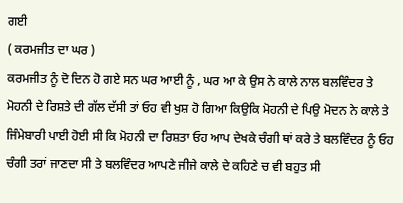ਗਈ
( ਕਰਮਜੀਤ ਦਾ ਘਰ )
ਕਰਮਜੀਤ ਨੂੰ ਦੋ ਦਿਨ ਹੋ ਗਏ ਸਨ ਘਰ ਆਈ ਨੂੰ , ਘਰ ਆ ਕੇ ਉਸ ਨੇ ਕਾਲੇ ਨਾਲ ਬਲਵਿੰਦਰ ਤੇ ਮੋਹਨੀ ਦੇ ਰਿਸ਼ਤੇ ਦੀ ਗੱਲ ਦੱਸੀ ਤਾਂ ਓਹ ਵੀ ਖੁਸ਼ ਹੋ ਗਿਆ ਕਿਉਕਿ ਮੋਹਨੀ ਦੇ ਪਿਉ ਮੋਦਨ ਨੇ ਕਾਲੇ ਤੇ ਜਿੰਮੇਬਾਰੀ ਪਾਈ ਹੋਈ ਸੀ ਕਿ ਮੋਹਨੀ ਦਾ ਰਿਸ਼ਤਾ ਓਹ ਆਪ ਦੇਖਕੇ ਚੰਗੀ ਥਾਂ ਕਰੇ ਤੇ ਬਲਵਿੰਦਰ ਨੂੰ ਓਹ ਚੰਗੀ ਤਰਾਂ ਜਾਣਦਾ ਸੀ ਤੇ ਬਲਵਿੰਦਰ ਆਪਣੇ ਜੀਜੇ ਕਾਲੇ ਦੇ ਕਹਿਣੇ ਚ ਵੀ ਬਹੁਤ ਸੀ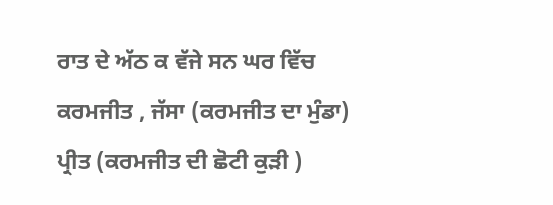ਰਾਤ ਦੇ ਅੱਠ ਕ ਵੱਜੇ ਸਨ ਘਰ ਵਿੱਚ ਕਰਮਜੀਤ , ਜੱਸਾ (ਕਰਮਜੀਤ ਦਾ ਮੁੰਡਾ) ਪ੍ਰੀਤ (ਕਰਮਜੀਤ ਦੀ ਛੋਟੀ ਕੁੜੀ )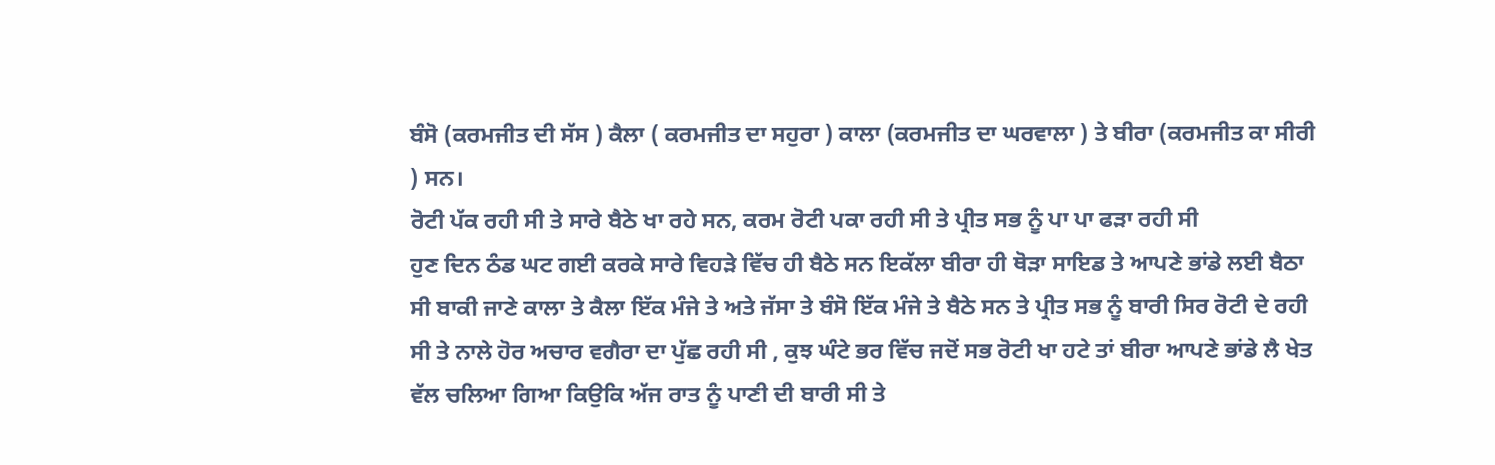ਬੰਸੋ (ਕਰਮਜੀਤ ਦੀ ਸੱਸ ) ਕੈਲਾ ( ਕਰਮਜੀਤ ਦਾ ਸਹੁਰਾ ) ਕਾਲਾ (ਕਰਮਜੀਤ ਦਾ ਘਰਵਾਲਾ ) ਤੇ ਬੀਰਾ (ਕਰਮਜੀਤ ਕਾ ਸੀਰੀ ) ਸਨ।
ਰੋਟੀ ਪੱਕ ਰਹੀ ਸੀ ਤੇ ਸਾਰੇ ਬੈਠੇ ਖਾ ਰਹੇ ਸਨ, ਕਰਮ ਰੋਟੀ ਪਕਾ ਰਹੀ ਸੀ ਤੇ ਪ੍ਰੀਤ ਸਭ ਨੂੰ ਪਾ ਪਾ ਫੜਾ ਰਹੀ ਸੀ
ਹੁਣ ਦਿਨ ਠੰਡ ਘਟ ਗਈ ਕਰਕੇ ਸਾਰੇ ਵਿਹੜੇ ਵਿੱਚ ਹੀ ਬੈਠੇ ਸਨ ਇਕੱਲਾ ਬੀਰਾ ਹੀ ਥੋੜਾ ਸਾਇਡ ਤੇ ਆਪਣੇ ਭਾਂਡੇ ਲਈ ਬੈਠਾ ਸੀ ਬਾਕੀ ਜਾਣੇ ਕਾਲਾ ਤੇ ਕੈਲਾ ਇੱਕ ਮੰਜੇ ਤੇ ਅਤੇ ਜੱਸਾ ਤੇ ਬੰਸੋ ਇੱਕ ਮੰਜੇ ਤੇ ਬੈਠੇ ਸਨ ਤੇ ਪ੍ਰੀਤ ਸਭ ਨੂੰ ਬਾਰੀ ਸਿਰ ਰੋਟੀ ਦੇ ਰਹੀ ਸੀ ਤੇ ਨਾਲੇ ਹੋਰ ਅਚਾਰ ਵਗੈਰਾ ਦਾ ਪੁੱਛ ਰਹੀ ਸੀ , ਕੁਝ ਘੰਟੇ ਭਰ ਵਿੱਚ ਜਦੋਂ ਸਭ ਰੋਟੀ ਖਾ ਹਟੇ ਤਾਂ ਬੀਰਾ ਆਪਣੇ ਭਾਂਡੇ ਲੈ ਖੇਤ ਵੱਲ ਚਲਿਆ ਗਿਆ ਕਿਉਕਿ ਅੱਜ ਰਾਤ ਨੂੰ ਪਾਣੀ ਦੀ ਬਾਰੀ ਸੀ ਤੇ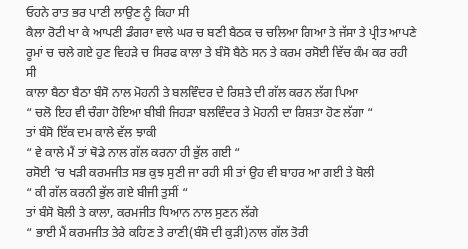ਓਹਨੇ ਰਾਤ ਭਰ ਪਾਣੀ ਲਾਉਣ ਨੂੰ ਕਿਹਾ ਸੀ
ਕੈਲਾ ਰੋਟੀ ਖਾ ਕੇ ਆਪਣੀ ਡੰਗਰਾ ਵਾਲੇ ਘਰ ਚ ਬਣੀ ਬੈਠਕ ਚ ਚਲਿਆ ਗਿਆ ਤੇ ਜੱਸਾ ਤੇ ਪ੍ਰੀਤ ਆਪਣੇ ਰੂਮਾਂ ਚ ਚਲੇ ਗਏ ਹੁਣ ਵਿਹੜੇ ਚ ਸਿਰਫ ਕਾਲਾ ਤੇ ਬੰਸੋ ਬੈਠੇ ਸਨ ਤੇ ਕਰਮ ਰਸੋਈ ਵਿੱਚ ਕੰਮ ਕਰ ਰਹੀ ਸੀ
ਕਾਲਾ ਬੈਠਾ ਬੈਠਾ ਬੰਸੋ ਨਾਲ ਮੋਹਨੀ ਤੇ ਬਲਵਿੰਦਰ ਦੇ ਰਿਸ਼ਤੇ ਦੀ ਗੱਲ ਕਰਨ ਲੱਗ ਪਿਆ
“ ਚਲੋ ਇਹ ਵੀ ਚੰਗਾ ਹੋਇਆ ਬੀਬੀ ਜਿਹੜਾ ਬਲਵਿੰਦਰ ਤੇ ਮੋਹਨੀ ਦਾ ਰਿਸ਼ਤਾ ਹੋਣ ਲੱਗਾ “
ਤਾਂ ਬੰਸੋ ਇੱਕ ਦਮ ਕਾਲੇ ਵੱਲ ਝਾਕੀ
“ ਵੇ ਕਾਲੇ ਮੈਂ ਤਾਂ ਥੋਡੇ ਨਾਲ ਗੱਲ ਕਰਨਾ ਹੀ ਭੁੱਲ ਗਈ “
ਰਸੋਈ ‘ਚ ਖੜੀ ਕਰਮਜੀਤ ਸਭ ਕੁਝ ਸੁਣੀ ਜਾ ਰਹੀ ਸੀ ਤਾਂ ਉਹ ਵੀ ਬਾਹਰ ਆ ਗਈ ਤੇ ਬੋਲੀ
“ ਕੀ ਗੱਲ ਕਰਨੀ ਭੁੱਲ ਗਏ ਬੀਜੀ ਤੁਸੀਂ “
ਤਾਂ ਬੰਸੋ ਬੋਲੀ ਤੇ ਕਾਲਾ, ਕਰਮਜੀਤ ਧਿਆਨ ਨਾਲ ਸੁਣਨ ਲੱਗੇ
“ ਭਾਈ ਮੈਂ ਕਰਮਜੀਤ ਤੇਰੇ ਕਹਿਣ ਤੇ ਰਾਣੀ(ਬੰਸੋ ਦੀ ਕੁੜੀ)ਨਾਲ ਗੱਲ ਤੋਰੀ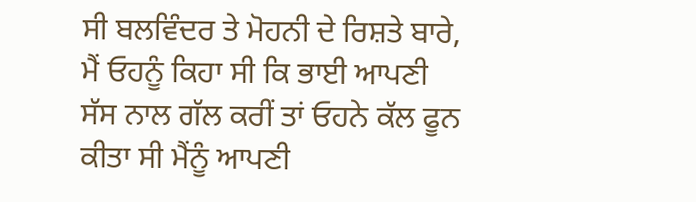ਸੀ ਬਲਵਿੰਦਰ ਤੇ ਮੋਹਨੀ ਦੇ ਰਿਸ਼ਤੇ ਬਾਰੇ, ਮੈਂ ਓਹਨੂੰ ਕਿਹਾ ਸੀ ਕਿ ਭਾਈ ਆਪਣੀ ਸੱਸ ਨਾਲ ਗੱਲ ਕਰੀਂ ਤਾਂ ਓਹਨੇ ਕੱਲ ਫੂਨ ਕੀਤਾ ਸੀ ਮੈਂਨੂੰ ਆਪਣੀ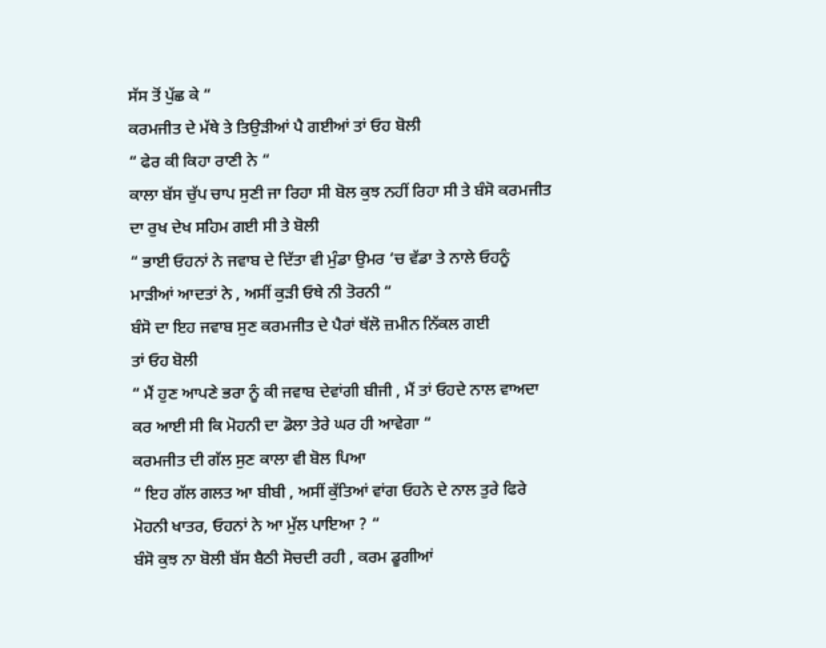ਸੱਸ ਤੋਂ ਪੁੱਛ ਕੇ “
ਕਰਮਜੀਤ ਦੇ ਮੱਥੇ ਤੇ ਤਿਉੜੀਆਂ ਪੈ ਗਈਆਂ ਤਾਂ ਓਹ ਬੋਲੀ
“ ਫੇਰ ਕੀ ਕਿਹਾ ਰਾਣੀ ਨੇ “
ਕਾਲਾ ਬੱਸ ਚੁੱਪ ਚਾਪ ਸੁਣੀ ਜਾ ਰਿਹਾ ਸੀ ਬੋਲ ਕੁਝ ਨਹੀਂ ਰਿਹਾ ਸੀ ਤੇ ਬੰਸੋ ਕਰਮਜੀਤ ਦਾ ਰੁਖ ਦੇਖ ਸਹਿਮ ਗਈ ਸੀ ਤੇ ਬੋਲੀ
“ ਭਾਈ ਓਹਨਾਂ ਨੇ ਜਵਾਬ ਦੇ ਦਿੱਤਾ ਵੀ ਮੁੰਡਾ ਉਮਰ ‘ਚ ਵੱਡਾ ਤੇ ਨਾਲੇ ਓਹਨੂੰ ਮਾੜੀਆਂ ਆਦਤਾਂ ਨੇ , ਅਸੀਂ ਕੁੜੀ ਓਥੇ ਨੀ ਤੋਰਨੀ “
ਬੰਸੋ ਦਾ ਇਹ ਜਵਾਬ ਸੁਣ ਕਰਮਜੀਤ ਦੇ ਪੈਰਾਂ ਥੱਲੋ ਜ਼ਮੀਨ ਨਿੱਕਲ ਗਈ
ਤਾਂ ਓਹ ਬੋਲੀ
“ ਮੈਂ ਹੁਣ ਆਪਣੇ ਭਰਾ ਨੂੰ ਕੀ ਜਵਾਬ ਦੇਵਾਂਗੀ ਬੀਜੀ , ਮੈਂ ਤਾਂ ਓਹਦੇ ਨਾਲ ਵਾਅਦਾ ਕਰ ਆਈ ਸੀ ਕਿ ਮੋਹਨੀ ਦਾ ਡੋਲਾ ਤੇਰੇ ਘਰ ਹੀ ਆਵੇਗਾ “
ਕਰਮਜੀਤ ਦੀ ਗੱਲ ਸੁਣ ਕਾਲਾ ਵੀ ਬੋਲ ਪਿਆ
“ ਇਹ ਗੱਲ ਗਲਤ ਆ ਬੀਬੀ , ਅਸੀਂ ਕੁੱਤਿਆਂ ਵਾਂਗ ਓਹਨੇ ਦੇ ਨਾਲ ਤੁਰੇ ਫਿਰੇ ਮੋਹਨੀ ਖਾਤਰ, ਓਹਨਾਂ ਨੇ ਆ ਮੁੱਲ ਪਾਇਆ ? “
ਬੰਸੋ ਕੁਝ ਨਾ ਬੋਲੀ ਬੱਸ ਬੈਠੀ ਸੋਚਦੀ ਰਹੀ , ਕਰਮ ਡੂਗੀਆਂ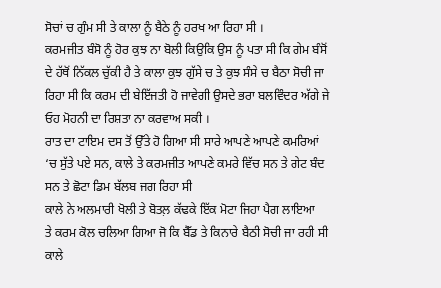ਸੋਚਾਂ ਚ ਗੁੰਮ ਸੀ ਤੇ ਕਾਲਾ ਨੂੰ ਬੈਠੇ ਨੂੰ ਹਰਖ ਆ ਰਿਹਾ ਸੀ ।
ਕਰਮਜੀਤ ਬੰਸੋ ਨੂੰ ਹੋਰ ਕੁਝ ਨਾ ਬੋਲੀ ਕਿਉਕਿ ਉਸ ਨੂੰ ਪਤਾ ਸੀ ਕਿ ਗੇਮ ਬੰਸੋਂ ਦੇ ਹੱਥੋਂ ਨਿੱਕਲ ਚੁੱਕੀ ਹੈ ਤੇ ਕਾਲਾ ਕੁਝ ਗੁੱਸੇ ਚ ਤੇ ਕੁਝ ਸੰਸੇ ਚ ਬੈਠਾ ਸੋਚੀ ਜਾ ਰਿਹਾ ਸੀ ਕਿ ਕਰਮ ਦੀ ਬੇਇੱਜਤੀ ਹੋ ਜਾਵੇਗੀ ਉਸਦੇ ਭਰਾ ਬਲਵਿੰਦਰ ਅੱਗੇ ਜੇ ਓਹ ਮੋਹਨੀ ਦਾ ਰਿਸ਼ਤਾ ਨਾ ਕਰਵਾਅ ਸਕੀ ।
ਰਾਤ ਦਾ ਟਾਇਮ ਦਸ ਤੋਂ ਉੱਤੇ ਹੋ ਗਿਆ ਸੀ ਸਾਰੇ ਆਪਣੇ ਆਪਣੇ ਕਮਰਿਆਂ ‘ਚ ਸੁੱਤੇ ਪਏ ਸਨ, ਕਾਲੇ ਤੇ ਕਰਮਜੀਤ ਆਪਣੇ ਕਮਰੇ ਵਿੱਚ ਸਨ ਤੇ ਗੇਟ ਬੰਦ ਸਨ ਤੇ ਛੋਟਾ ਡਿਮ ਬੱਲਬ ਜਗ ਰਿਹਾ ਸੀ
ਕਾਲੇ ਨੇ ਅਲਮਾਰੀ ਖੋਲੀ ਤੇ ਬੋਤਲ਼ ਕੱਢਕੇ ਇੱਕ ਮੋਟਾ ਜਿਹਾ ਪੈਗ ਲਾਇਆ
ਤੇ ਕਰਮ ਕੋਲ ਚਲਿਆ ਗਿਆ ਜੋ ਕਿ ਬੈੱਡ ਤੇ ਕਿਨਾਰੇ ਬੈਠੀ ਸੋਚੀ ਜਾ ਰਹੀ ਸੀ
ਕਾਲੇ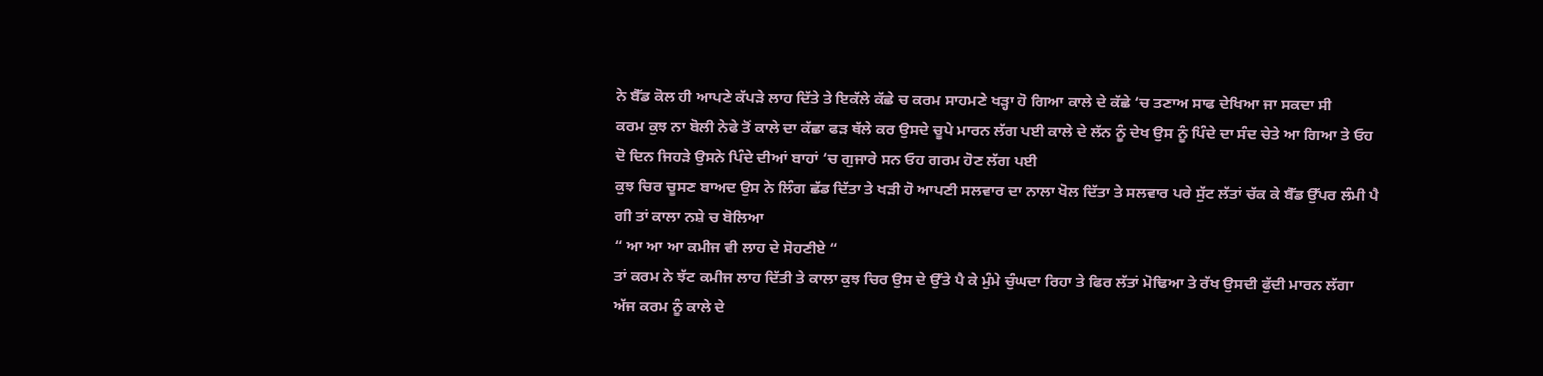ਨੇ ਬੈੱਡ ਕੋਲ ਹੀ ਆਪਣੇ ਕੱਪੜੇ ਲਾਹ ਦਿੱਤੇ ਤੇ ਇਕੱਲੇ ਕੱਛੇ ਚ ਕਰਮ ਸਾਹਮਣੇ ਖੜ੍ਹਾ ਹੋ ਗਿਆ ਕਾਲੇ ਦੇ ਕੱਛੇ ‘ਚ ਤਣਾਅ ਸਾਫ ਦੇਖਿਆ ਜਾ ਸਕਦਾ ਸੀ
ਕਰਮ ਕੁਝ ਨਾ ਬੋਲੀ ਨੇਫੇ ਤੋਂ ਕਾਲੇ ਦਾ ਕੱਛਾ ਫੜ ਥੱਲੇ ਕਰ ਉਸਦੇ ਚੂਪੇ ਮਾਰਨ ਲੱਗ ਪਈ ਕਾਲੇ ਦੇ ਲੱਨ ਨੂੰ ਦੇਖ ਉਸ ਨੂੰ ਪਿੰਦੇ ਦਾ ਸੰਦ ਚੇਤੇ ਆ ਗਿਆ ਤੇ ਓਹ ਦੋ ਦਿਨ ਜਿਹੜੇ ਉਸਨੇ ਪਿੰਦੇ ਦੀਆਂ ਬਾਹਾਂ ‘ਚ ਗੁਜਾਰੇ ਸਨ ਓਹ ਗਰਮ ਹੋਣ ਲੱਗ ਪਈ
ਕੁਝ ਚਿਰ ਚੂਸਣ ਬਾਅਦ ਉਸ ਨੇ ਲਿੰਗ ਛੱਡ ਦਿੱਤਾ ਤੇ ਖੜੀ ਹੋ ਆਪਣੀ ਸਲਵਾਰ ਦਾ ਨਾਲਾ ਖੋਲ ਦਿੱਤਾ ਤੇ ਸਲਵਾਰ ਪਰੇ ਸੁੱਟ ਲੱਤਾਂ ਚੱਕ ਕੇ ਬੈੱਡ ਉੱਪਰ ਲੰਮੀ ਪੈ ਗੀ ਤਾਂ ਕਾਲਾ ਨਸ਼ੇ ਚ ਬੋਲਿਆ
“ ਆ ਆ ਆ ਕਮੀਜ ਵੀ ਲਾਹ ਦੇ ਸੋਹਣੀਏ “
ਤਾਂ ਕਰਮ ਨੇ ਝੱਟ ਕਮੀਜ ਲਾਹ ਦਿੱਤੀ ਤੇ ਕਾਲਾ ਕੁਝ ਚਿਰ ਉਸ ਦੇ ਉੱਤੇ ਪੈ ਕੇ ਮੁੰਮੇ ਚੁੰਘਦਾ ਰਿਹਾ ਤੇ ਫਿਰ ਲੱਤਾਂ ਮੋਢਿਆ ਤੇ ਰੱਖ ਉਸਦੀ ਫੁੱਦੀ ਮਾਰਨ ਲੱਗਾ
ਅੱਜ ਕਰਮ ਨੂੰ ਕਾਲੇ ਦੇ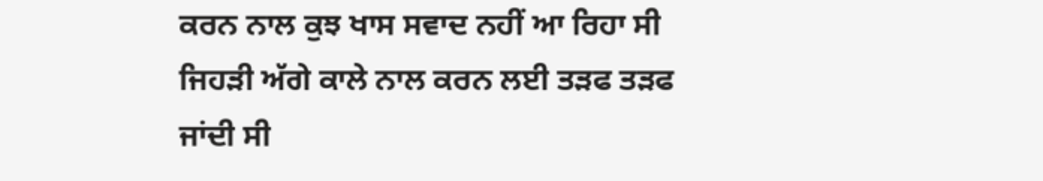ਕਰਨ ਨਾਲ ਕੁਝ ਖਾਸ ਸਵਾਦ ਨਹੀਂ ਆ ਰਿਹਾ ਸੀ ਜਿਹੜੀ ਅੱਗੇ ਕਾਲੇ ਨਾਲ ਕਰਨ ਲਈ ਤੜਫ ਤੜਫ ਜਾਂਦੀ ਸੀ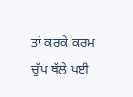ਤਾਂ ਕਰਕੇ ਕਰਮ ਚੁੱਪ ਥੱਲੇ ਪਈ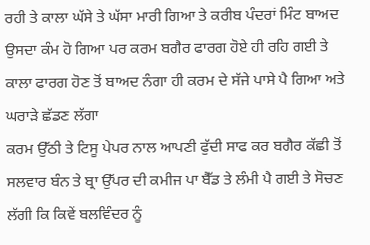ਰਹੀ ਤੇ ਕਾਲਾ ਘੱਸੇ ਤੇ ਘੱਸਾ ਮਾਰੀ ਗਿਆ ਤੇ ਕਰੀਬ ਪੰਦਰਾਂ ਮਿੰਟ ਬਾਅਦ ਉਸਦਾ ਕੰਮ ਹੋ ਗਿਆ ਪਰ ਕਰਮ ਬਗੈਰ ਫਾਰਗ ਹੋਏ ਹੀ ਰਹਿ ਗਈ ਤੇ ਕਾਲਾ ਫਾਰਗ ਹੋਣ ਤੋਂ ਬਾਅਦ ਨੰਗਾ ਹੀ ਕਰਮ ਦੇ ਸੱਜੇ ਪਾਸੇ ਪੈ ਗਿਆ ਅਤੇ ਘਰਾੜੇ ਛੱਡਣ ਲੱਗਾ
ਕਰਮ ਉੱਠੀ ਤੇ ਟਿਸੂ ਪੇਪਰ ਨਾਲ ਆਪਣੀ ਫੁੱਦੀ ਸਾਫ ਕਰ ਬਗੈਰ ਕੱਛੀ ਤੋਂ ਸਲਵਾਰ ਬੰਨ ਤੇ ਬ੍ਰਾ ਉੱਪਰ ਦੀ ਕਮੀਜ ਪਾ ਬੈੱਡ ਤੇ ਲੰਮੀ ਪੈ ਗਈ ਤੇ ਸੋਚਣ ਲੱਗੀ ਕਿ ਕਿਵੇਂ ਬਲਵਿੰਦਰ ਨੂੰ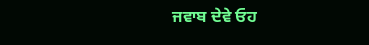ਜਵਾਬ ਦੇਵੇ ਓਹ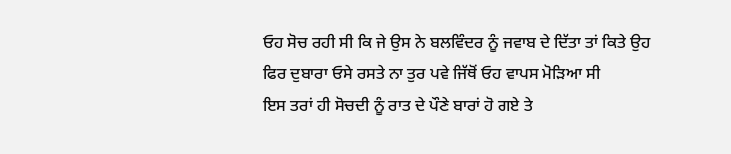ਓਹ ਸੋਚ ਰਹੀ ਸੀ ਕਿ ਜੇ ਉਸ ਨੇ ਬਲਵਿੰਦਰ ਨੂੰ ਜਵਾਬ ਦੇ ਦਿੱਤਾ ਤਾਂ ਕਿਤੇ ਉਹ ਫਿਰ ਦੁਬਾਰਾ ਓਸੇ ਰਸਤੇ ਨਾ ਤੁਰ ਪਵੇ ਜਿੱਥੋਂ ਓਹ ਵਾਪਸ ਮੋੜਿਆ ਸੀ
ਇਸ ਤਰਾਂ ਹੀ ਸੋਚਦੀ ਨੂੰ ਰਾਤ ਦੇ ਪੌਣੇ ਬਾਰਾਂ ਹੋ ਗਏ ਤੇ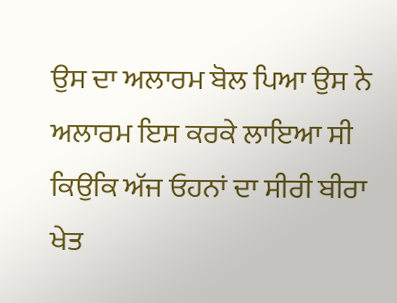ਉਸ ਦਾ ਅਲਾਰਮ ਬੋਲ ਪਿਆ ਉਸ ਨੇ ਅਲਾਰਮ ਇਸ ਕਰਕੇ ਲਾਇਆ ਸੀ ਕਿਉਕਿ ਅੱਜ ਓਹਨਾਂ ਦਾ ਸੀਰੀ ਬੀਰਾ ਖੇਤ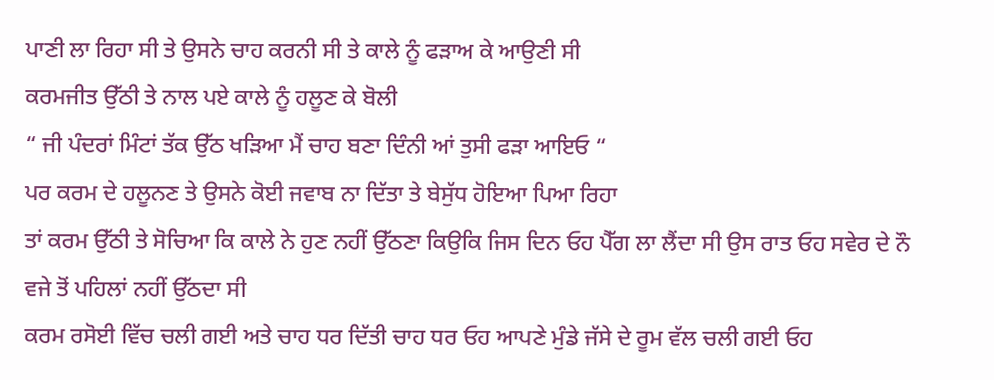ਪਾਣੀ ਲਾ ਰਿਹਾ ਸੀ ਤੇ ਉਸਨੇ ਚਾਹ ਕਰਨੀ ਸੀ ਤੇ ਕਾਲੇ ਨੂੰ ਫੜਾਅ ਕੇ ਆਉਣੀ ਸੀ
ਕਰਮਜੀਤ ਉੱਠੀ ਤੇ ਨਾਲ ਪਏ ਕਾਲੇ ਨੂੰ ਹਲੂਣ ਕੇ ਬੋਲੀ
“ ਜੀ ਪੰਦਰਾਂ ਮਿੰਟਾਂ ਤੱਕ ਉੱਠ ਖੜਿਆ ਮੈਂ ਚਾਹ ਬਣਾ ਦਿੰਨੀ ਆਂ ਤੁਸੀ ਫੜਾ ਆਇਓ “
ਪਰ ਕਰਮ ਦੇ ਹਲੂਨਣ ਤੇ ਉਸਨੇ ਕੋਈ ਜਵਾਬ ਨਾ ਦਿੱਤਾ ਤੇ ਬੇਸੁੱਧ ਹੋਇਆ ਪਿਆ ਰਿਹਾ
ਤਾਂ ਕਰਮ ਉੱਠੀ ਤੇ ਸੋਚਿਆ ਕਿ ਕਾਲੇ ਨੇ ਹੁਣ ਨਹੀਂ ਉੱਠਣਾ ਕਿਉਕਿ ਜਿਸ ਦਿਨ ਓਹ ਪੈੱਗ ਲਾ ਲੈਂਦਾ ਸੀ ਉਸ ਰਾਤ ਓਹ ਸਵੇਰ ਦੇ ਨੌ ਵਜੇ ਤੋਂ ਪਹਿਲਾਂ ਨਹੀਂ ਉੱਠਦਾ ਸੀ
ਕਰਮ ਰਸੋਈ ਵਿੱਚ ਚਲੀ ਗਈ ਅਤੇ ਚਾਹ ਧਰ ਦਿੱਤੀ ਚਾਹ ਧਰ ਓਹ ਆਪਣੇ ਮੁੰਡੇ ਜੱਸੇ ਦੇ ਰੂਮ ਵੱਲ ਚਲੀ ਗਈ ਓਹ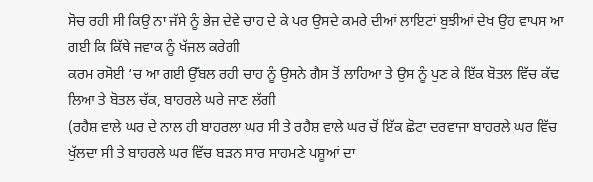ਸੋਚ ਰਹੀ ਸੀ ਕਿਉ ਨਾ ਜੱਸੇ ਨੂੰ ਭੇਜ ਦੇਵੇ ਚਾਹ ਦੇ ਕੇ ਪਰ ਉਸਦੇ ਕਮਰੇ ਦੀਆਂ ਲਾਇਟਾਂ ਬੁਝੀਆਂ ਦੇਖ ਉਹ ਵਾਪਸ ਆ ਗਈ ਕਿ ਕਿੱਥੇ ਜਵਾਕ ਨੂੰ ਖੱਜਲ ਕਰੇਗੀ
ਕਰਮ ਰਸੋਈ ‘ਚ ਆ ਗਈ ਉੱਬਲ ਰਹੀ ਚਾਹ ਨੂੰ ਉਸਨੇ ਗੈਸ ਤੋਂ ਲਾਹਿਆ ਤੇ ਉਸ ਨੂੰ ਪੁਣ ਕੇ ਇੱਕ ਬੋਤਲ ਵਿੱਚ ਕੱਢ ਲਿਆ ਤੇ ਬੋਤਲ ਚੱਕ, ਬਾਹਰਲੇ ਘਰੇ ਜਾਣ ਲੱਗੀ
(ਰਹੈਸ਼ ਵਾਲੇ ਘਰ ਦੇ ਨਾਲ ਹੀ ਬਾਹਰਲਾ ਘਰ ਸੀ ਤੇ ਰਹੈਸ਼ ਵਾਲੇ ਘਰ ਚੋਂ ਇੱਕ ਛੋਟਾ ਦਰਵਾਜਾ ਬਾਹਰਲੇ ਘਰ ਵਿੱਚ ਖੁੱਲਦਾ ਸੀ ਤੇ ਬਾਹਰਲੇ ਘਰ ਵਿੱਚ ਬੜਨ ਸਾਰ ਸਾਹਮਣੇ ਪਸ਼ੂਆਂ ਦਾ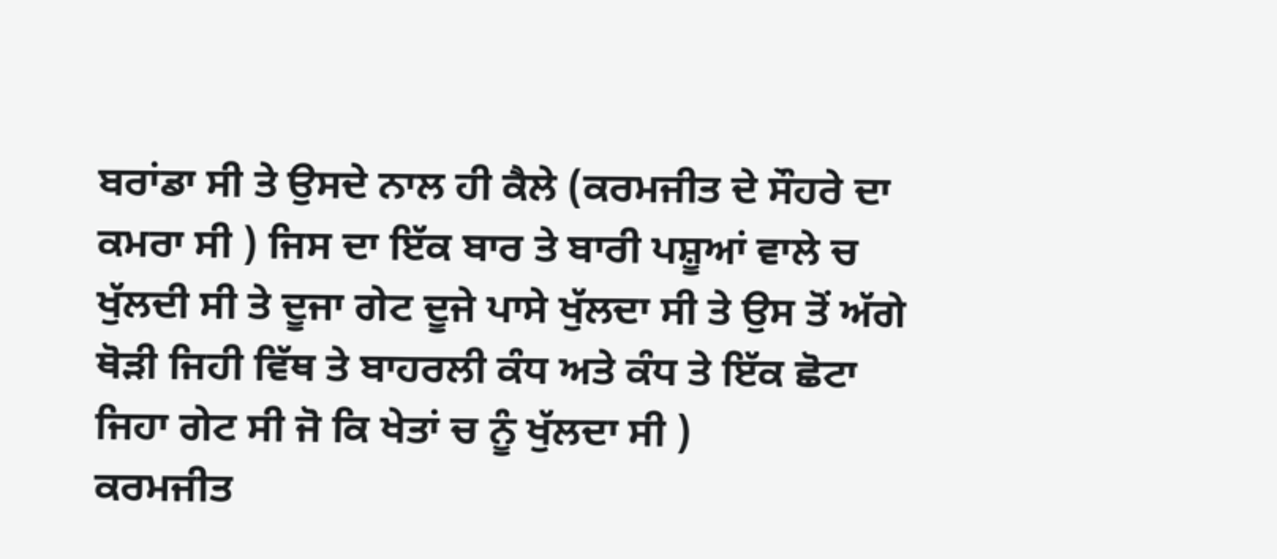ਬਰਾਂਡਾ ਸੀ ਤੇ ਉਸਦੇ ਨਾਲ ਹੀ ਕੈਲੇ (ਕਰਮਜੀਤ ਦੇ ਸੌਹਰੇ ਦਾ ਕਮਰਾ ਸੀ ) ਜਿਸ ਦਾ ਇੱਕ ਬਾਰ ਤੇ ਬਾਰੀ ਪਸ਼ੂਆਂ ਵਾਲੇ ਚ ਖੁੱਲਦੀ ਸੀ ਤੇ ਦੂਜਾ ਗੇਟ ਦੂਜੇ ਪਾਸੇ ਖੁੱਲਦਾ ਸੀ ਤੇ ਉਸ ਤੋਂ ਅੱਗੇ ਥੋੜੀ ਜਿਹੀ ਵਿੱਥ ਤੇ ਬਾਹਰਲੀ ਕੰਧ ਅਤੇ ਕੰਧ ਤੇ ਇੱਕ ਛੋਟਾ ਜਿਹਾ ਗੇਟ ਸੀ ਜੋ ਕਿ ਖੇਤਾਂ ਚ ਨੂੰ ਖੁੱਲਦਾ ਸੀ )
ਕਰਮਜੀਤ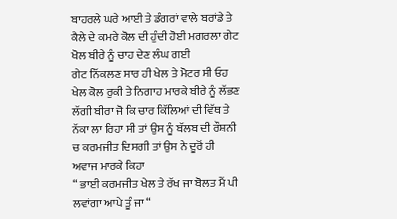ਬਾਹਰਲੇ ਘਰੇ ਆਈ ਤੇ ਡੰਗਰਾਂ ਵਾਲੇ ਬਰਾਂਡੇ ਤੇ ਕੈਲੇ ਦੇ ਕਮਰੇ ਕੋਲ ਦੀ ਹੁੰਦੀ ਹੋਈ ਮਗਰਲਾ ਗੇਟ ਖੋਲ ਬੀਰੇ ਨੂੰ ਚਾਹ ਦੇਣ ਲੰਘ ਗਈ
ਗੇਟ ਨਿੱਕਲਣ ਸਾਰ ਹੀ ਖੇਲ ਤੇ ਮੋਟਰ ਸੀ ਓਹ ਖੇਲ ਕੋਲ ਰੁਕੀ ਤੇ ਨਿਗਾਹ ਮਾਰਕੇ ਬੀਰੇ ਨੂੰ ਲੱਭਣ ਲੱਗੀ ਬੀਰਾ ਜੋ ਕਿ ਚਾਰ ਕਿੱਲਿਆਂ ਦੀ ਵਿੱਥ ਤੇ ਨੱਕਾ ਲਾ ਰਿਹਾ ਸੀ ਤਾਂ ਉਸ ਨੂੰ ਬੱਲਬ ਦੀ ਰੌਸ਼ਨੀ ਚ ਕਰਮਜੀਤ ਦਿਸਗੀ ਤਾਂ ਉਸ ਨੇ ਦੂਰੋਂ ਹੀ ਅਵਾਜ ਮਾਰਕੇ ਕਿਹਾ
“ ਭਾਈ ਕਰਮਜੀਤ ਖੇਲ ਤੇ ਰੱਖ ਜਾ ਬੋਲਤ ਮੈਂ ਪੀ ਲਵਾਂਗਾ ਆਪੇ ਤੂੰ ਜਾ “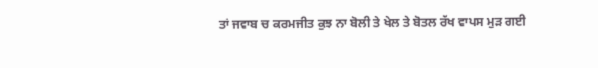ਤਾਂ ਜਵਾਬ ਚ ਕਰਮਜੀਤ ਕੁਝ ਨਾ ਬੋਲੀ ਤੇ ਖੇਲ ਤੇ ਬੋਤਲ ਰੱਖ ਵਾਪਸ ਮੁੜ ਗਈ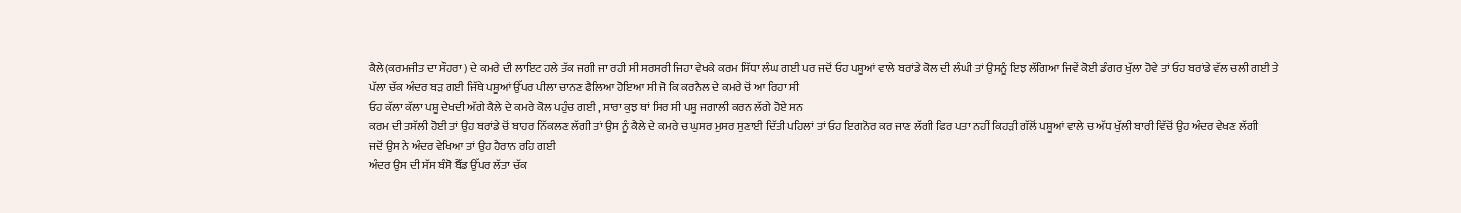ਕੈਲੇ(ਕਰਮਜੀਤ ਦਾ ਸੌਹਰਾ ) ਦੇ ਕਮਰੇ ਦੀ ਲਾਇਟ ਹਲੇ ਤੱਕ ਜਗੀ ਜਾ ਰਹੀ ਸੀ ਸਰਸਰੀ ਜਿਹਾ ਵੇਖਕੇ ਕਰਮ ਸਿੱਧਾ ਲੰਘ ਗਈ ਪਰ ਜਦੋਂ ਓਹ ਪਸ਼ੂਆਂ ਵਾਲੇ ਬਰਾਂਡੇ ਕੋਲ ਦੀ ਲੰਘੀ ਤਾਂ ਉਸਨੂੰ ਇਝ ਲੱਗਿਆ ਜਿਵੇਂ ਕੋਈ ਡੰਗਰ ਖੁੱਲਾ ਹੋਵੇ ਤਾਂ ਓਹ ਬਰਾਂਡੇ ਵੱਲ ਚਲੀ ਗਈ ਤੇ ਪੱਲਾ ਚੱਕ ਅੰਦਰ ਬੜ ਗਈ ਜਿੱਥੇ ਪਸ਼ੂਆਂ ਉੱਪਰ ਪੀਲਾ ਚਾਨਣ ਫੈਲਿਆ ਹੋਇਆ ਸੀ ਜੋ ਕਿ ਕਰਨੈਲ ਦੇ ਕਮਰੇ ਚੋਂ ਆ ਰਿਹਾ ਸੀ
ਓਹ ਕੱਲਾ ਕੱਲਾ ਪਸ਼ੂ ਦੇਖਦੀ ਅੱਗੇ ਕੈਲੇ ਦੇ ਕਮਰੇ ਕੋਲ ਪਹੁੰਚ ਗਈ , ਸਾਰਾ ਕੁਝ ਥਾਂ ਸਿਰ ਸੀ ਪਸ਼ੂ ਜਗਾਲੀ ਕਰਨ ਲੱਗੇ ਹੋਏ ਸਨ
ਕਰਮ ਦੀ ਤਸੱਲੀ ਹੋਈ ਤਾਂ ਉਹ ਬਰਾਂਡੇ ਚੋਂ ਬਾਹਰ ਨਿੱਕਲਣ ਲੱਗੀ ਤਾਂ ਉਸ ਨੂੰ ਕੈਲੇ ਦੇ ਕਮਰੇ ਚ ਘੁਸਰ ਮੁਸਰ ਸੁਣਾਈ ਦਿੱਤੀ ਪਹਿਲਾਂ ਤਾਂ ਓਹ ਇਗਨੋਰ ਕਰ ਜਾਣ ਲੱਗੀ ਫਿਰ ਪਤਾ ਨਹੀਂ ਕਿਹੜੀ ਗੱਲੋਂ ਪਸ਼ੂਆਂ ਵਾਲੇ ਚ ਅੱਧ ਖੁੱਲੀ ਬਾਰੀ ਵਿੱਚੋਂ ਉਹ ਅੰਦਰ ਵੇਖਣ ਲੱਗੀ
ਜਦੋਂ ਉਸ ਨੇ ਅੰਦਰ ਵੇਖਿਆ ਤਾਂ ਉਹ ਹੈਰਾਨ ਰਹਿ ਗਈ
ਅੰਦਰ ਉਸ ਦੀ ਸੱਸ ਬੰਸੋ ਬੈੱਡ ਉੱਪਰ ਲੱਤਾ ਚੱਕ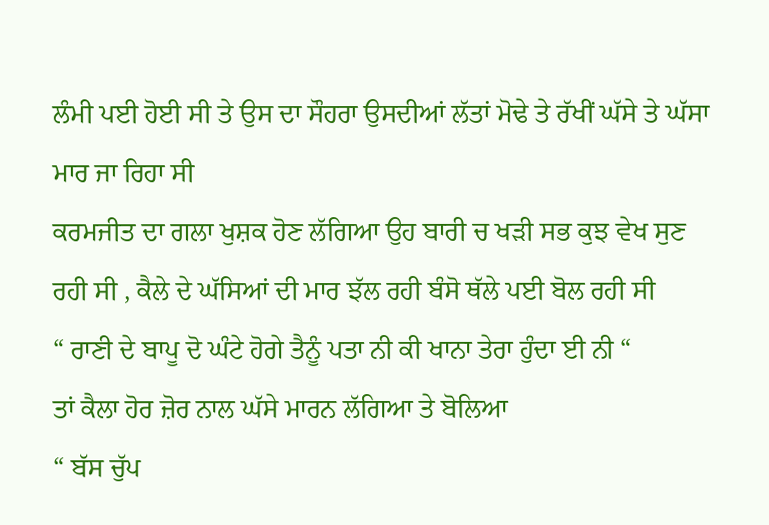ਲੰਮੀ ਪਈ ਹੋਈ ਸੀ ਤੇ ਉਸ ਦਾ ਸੌਹਰਾ ਉਸਦੀਆਂ ਲੱਤਾਂ ਮੋਢੇ ਤੇ ਰੱਖੀਂ ਘੱਸੇ ਤੇ ਘੱਸਾ ਮਾਰ ਜਾ ਰਿਹਾ ਸੀ
ਕਰਮਜੀਤ ਦਾ ਗਲਾ ਖੁਸ਼ਕ ਹੋਣ ਲੱਗਿਆ ਉਹ ਬਾਰੀ ਚ ਖੜੀ ਸਭ ਕੁਝ ਵੇਖ ਸੁਣ ਰਹੀ ਸੀ , ਕੈਲੇ ਦੇ ਘੱਸਿਆਂ ਦੀ ਮਾਰ ਝੱਲ ਰਹੀ ਬੰਸੋ ਥੱਲੇ ਪਈ ਬੋਲ ਰਹੀ ਸੀ
“ ਰਾਣੀ ਦੇ ਬਾਪੂ ਦੋ ਘੰਟੇ ਹੋਗੇ ਤੈਨੂੰ ਪਤਾ ਨੀ ਕੀ ਖਾਨਾ ਤੇਰਾ ਹੁੰਦਾ ਈ ਨੀ “
ਤਾਂ ਕੈਲਾ ਹੋਰ ਜ਼ੋਰ ਨਾਲ ਘੱਸੇ ਮਾਰਨ ਲੱਗਿਆ ਤੇ ਬੋਲਿਆ
“ ਬੱਸ ਚੁੱਪ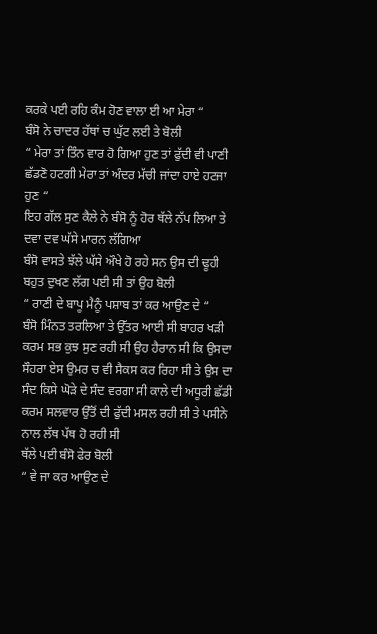ਕਰਕੇ ਪਈ ਰਹਿ ਕੰਮ ਹੋਣ ਵਾਲਾ ਈ ਆ ਮੇਰਾ “
ਬੰਸੋ ਨੇ ਚਾਦਰ ਹੱਥਾਂ ਚ ਘੁੱਟ ਲਈ ਤੇ ਬੋਲੀ
“ ਮੇਰਾ ਤਾਂ ਤਿੰਨ ਵਾਰ ਹੋ ਗਿਆ ਹੁਣ ਤਾਂ ਫੁੱਦੀ ਵੀ ਪਾਣੀ ਛੱਡਣੋ ਹਟਗੀ ਮੇਰਾ ਤਾਂ ਅੰਦਰ ਮੱਚੀ ਜਾਂਦਾ ਹਾਏ ਹਟਜਾ ਹੁਣ “
ਇਹ ਗੱਲ ਸੁਣ ਕੈਲੇ ਨੇ ਬੰਸੋ ਨੂੰ ਹੋਰ ਥੱਲੇ ਨੱਪ ਲਿਆ ਤੇ ਦਵਾ ਦਵ ਘੱਸੇ ਮਾਰਨ ਲੱਗਿਆ
ਬੰਸੋ ਵਾਸਤੇ ਝੱਲੇ ਘੱਸੇ ਔਖੇ ਹੋ ਰਹੇ ਸਨ ਉਸ ਦੀ ਢੂਹੀ ਬਹੁਤ ਦੁਖਣ ਲੱਗ ਪਈ ਸੀ ਤਾਂ ਉਹ ਬੋਲੀ
“ ਰਾਣੀ ਦੇ ਬਾਪੂ ਮੈਨੂੰ ਪਸ਼ਾਬ ਤਾਂ ਕਰ ਆਉਣ ਦੇ “
ਬੰਸੋ ਮਿੰਨਤ ਤਰਲਿਆ ਤੇ ਉੱਤਰ ਆਈ ਸੀ ਬਾਹਰ ਖੜੀ ਕਰਮ ਸਭ ਕੁਝ ਸੁਣ ਰਹੀ ਸੀ ਉਹ ਹੈਰਾਨ ਸੀ ਕਿ ਉਸਦਾ ਸੌਹਰਾ ਏਸ ਉਮਰ ਚ ਵੀ ਸੈਕਸ ਕਰ ਰਿਹਾ ਸੀ ਤੇ ਉਸ ਦਾ ਸੰਦ ਕਿਸੇ ਘੋੜੇ ਦੇ ਸੰਦ ਵਰਗਾ ਸੀ ਕਾਲੇ ਦੀ ਅਧੂਰੀ ਛੱਡੀ ਕਰਮ ਸਲਵਾਰ ਉੱਤੋਂ ਦੀ ਫੁੱਦੀ ਮਸਲ ਰਹੀ ਸੀ ਤੇ ਪਸੀਨੇ ਨਾਲ ਲੱਥ ਪੱਥ ਹੋ ਰਹੀ ਸੀ
ਥੱਲੇ ਪਈ ਬੰਸੋ ਫੇਰ ਬੋਲੀ
“ ਵੇ ਜਾ ਕਰ ਆਉਣ ਦੇ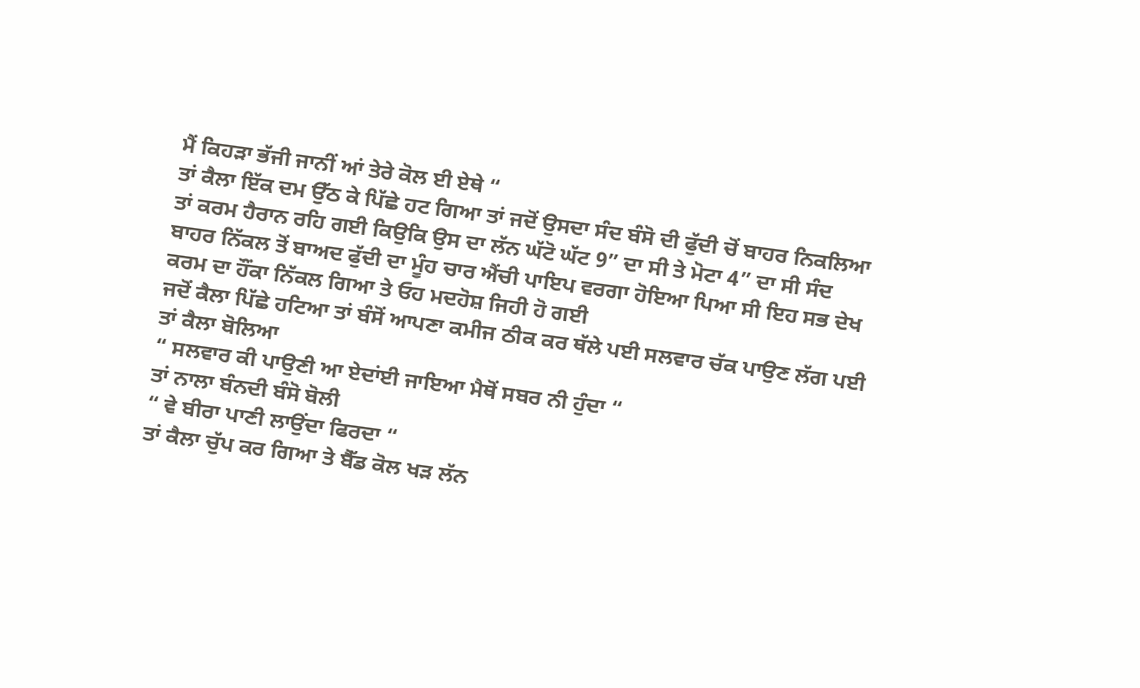ਮੈਂ ਕਿਹੜਾ ਭੱਜੀ ਜਾਨੀਂ ਆਂ ਤੇਰੇ ਕੋਲ ਈ ਏਥੇ “
ਤਾਂ ਕੈਲਾ ਇੱਕ ਦਮ ਉੱਠ ਕੇ ਪਿੱਛੇ ਹਟ ਗਿਆ ਤਾਂ ਜਦੋਂ ਉਸਦਾ ਸੰਦ ਬੰਸੋ ਦੀ ਫੁੱਦੀ ਚੋਂ ਬਾਹਰ ਨਿਕਲਿਆ ਤਾਂ ਕਰਮ ਹੈਰਾਨ ਰਹਿ ਗਈ ਕਿਉਕਿ ਉਸ ਦਾ ਲੱਨ ਘੱਟੋ ਘੱਟ 9” ਦਾ ਸੀ ਤੇ ਮੋਟਾ 4” ਦਾ ਸੀ ਸੰਦ ਬਾਹਰ ਨਿੱਕਲ ਤੋਂ ਬਾਅਦ ਫੁੱਦੀ ਦਾ ਮੂੰਹ ਚਾਰ ਐਂਚੀ ਪਾਇਪ ਵਰਗਾ ਹੋਇਆ ਪਿਆ ਸੀ ਇਹ ਸਭ ਦੇਖ ਕਰਮ ਦਾ ਹੌਂਕਾ ਨਿੱਕਲ ਗਿਆ ਤੇ ਓਹ ਮਦਹੋਸ਼ ਜਿਹੀ ਹੋ ਗਈ
ਜਦੋਂ ਕੈਲਾ ਪਿੱਛੇ ਹਟਿਆ ਤਾਂ ਬੰਸੋਂ ਆਪਣਾ ਕਮੀਜ ਠੀਕ ਕਰ ਥੱਲੇ ਪਈ ਸਲਵਾਰ ਚੱਕ ਪਾਉਣ ਲੱਗ ਪਈ ਤਾਂ ਕੈਲਾ ਬੋਲਿਆ
“ ਸਲਵਾਰ ਕੀ ਪਾਉਣੀ ਆ ਏਦਾਂਈ ਜਾਇਆ ਮੈਥੋਂ ਸਬਰ ਨੀ ਹੁੰਦਾ “
ਤਾਂ ਨਾਲਾ ਬੰਨਦੀ ਬੰਸੋ ਬੋਲੀ
“ ਵੇ ਬੀਰਾ ਪਾਣੀ ਲਾਉਂਦਾ ਫਿਰਦਾ “
ਤਾਂ ਕੈਲਾ ਚੁੱਪ ਕਰ ਗਿਆ ਤੇ ਬੈੱਡ ਕੋਲ ਖੜ ਲੱਨ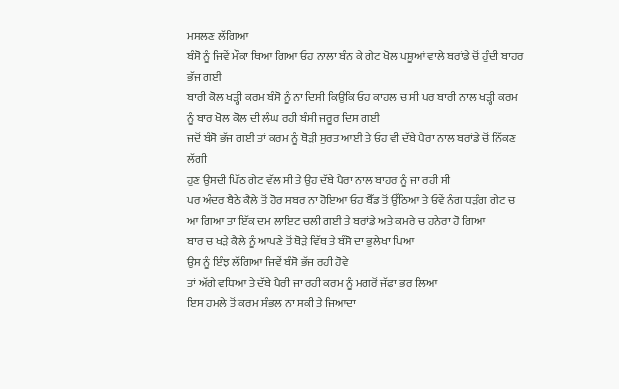ਮਸਲਣ ਲੱਗਿਆ
ਬੰਸੋ ਨੂੰ ਜਿਵੇਂ ਮੌਕਾ ਥਿਆ ਗਿਆ ਓਹ ਨਾਲਾ ਬੰਨ ਕੇ ਗੇਟ ਖੋਲ ਪਸ਼ੂਆਂ ਵਾਲੇ ਬਰਾਂਡੇ ਚੋਂ ਹੁੰਦੀ ਬਾਹਰ ਭੱਜ ਗਈ
ਬਾਰੀ ਕੋਲ ਖੜ੍ਹੀ ਕਰਮ ਬੰਸੋ ਨੂੰ ਨਾ ਦਿਸੀ ਕਿਉਕਿ ਓਹ ਕਾਹਲ ਚ ਸੀ ਪਰ ਬਾਰੀ ਨਾਲ ਖੜ੍ਹੀ ਕਰਮ ਨੂੰ ਬਾਰ ਖੋਲ ਕੋਲ ਦੀ ਲੰਘ ਰਹੀ ਬੰਸੀ ਜਰੂਰ ਦਿਸ ਗਈ
ਜਦੋਂ ਬੰਸੋ ਭੱਜ ਗਈ ਤਾਂ ਕਰਮ ਨੂੰ ਥੋੜੀ ਸੁਰਤ ਆਈ ਤੇ ਓਹ ਵੀ ਦੱਬੇ ਪੈਰਾ ਨਾਲ ਬਰਾਂਡੇ ਚੋਂ ਨਿੱਕਣ ਲੱਗੀ
ਹੁਣ ਉਸਦੀ ਪਿੱਠ ਗੇਟ ਵੱਲ ਸੀ ਤੇ ਉਹ ਦੱਬੇ ਪੈਰਾ ਨਾਲ ਬਾਹਰ ਨੂੰ ਜਾ ਰਹੀ ਸੀ
ਪਰ ਅੰਦਰ ਬੈਠੇ ਕੈਲੇ ਤੋਂ ਹੋਰ ਸਬਰ ਨਾ ਹੋਇਆ ਓਹ ਬੈੱਡ ਤੋਂ ਉੱਠਿਆ ਤੇ ਓਵੇਂ ਨੰਗ ਧੜੰਗ ਗੇਟ ਚ ਆ ਗਿਆ ਤਾ ਇੱਕ ਦਮ ਲਾਇਟ ਚਲੀ ਗਈ ਤੇ ਬਰਾਂਡੇ ਅਤੇ ਕਮਰੇ ਚ ਹਨੇਰਾ ਹੋ ਗਿਆ
ਬਾਰ ਚ ਖੜੇ ਕੈਲੇ ਨੂੰ ਆਪਣੇ ਤੋਂ ਥੋੜੇ ਵਿੱਥ ਤੇ ਬੰਸੋ ਦਾ ਭੁਲੇਖਾ ਪਿਆ
ਉਸ ਨੂੰ ਇੰਝ ਲੱਗਿਆ ਜਿਵੇਂ ਬੰਸੋ ਭੱਜ ਰਹੀ ਹੋਵੇ
ਤਾਂ ਅੱਗੇ ਵਧਿਆ ਤੇ ਦੱਬੇ ਪੈਰੀ ਜਾ ਰਹੀ ਕਰਮ ਨੂੰ ਮਗਰੋਂ ਜੱਫਾ ਭਰ ਲਿਆ
ਇਸ ਹਮਲੇ ਤੋਂ ਕਰਮ ਸੰਭਲ ਨਾ ਸਕੀ ਤੇ ਜਿਆਦਾ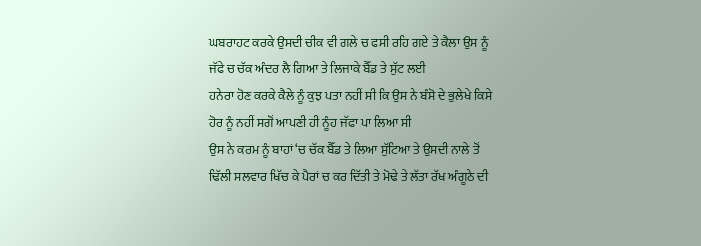ਘਬਰਾਹਟ ਕਰਕੇ ਉਸਦੀ ਚੀਕ ਵੀ ਗਲੇ ਚ ਫਸੀ ਰਹਿ ਗਏ ਤੇ ਕੈਲਾ ਉਸ ਨੂੰ ਜੱਫੇ ਚ ਚੱਕ ਅੰਦਰ ਲੈ ਗਿਆ ਤੇ ਲਿਜਾਕੇ ਬੈੱਡ ਤੇ ਸੁੱਟ ਲਈ
ਹਨੇਰਾ ਹੋਣ ਕਰਕੇ ਕੈਲੇ ਨੂੰ ਕੁਝ ਪਤਾ ਨਹੀਂ ਸੀ ਕਿ ਉਸ ਨੇ ਬੰਸੋ ਦੇ ਭੁਲੇਖੇ ਕਿਸੇ ਹੋਰ ਨੂੰ ਨਹੀਂ ਸਗੋਂ ਆਪਣੀ ਹੀ ਨੂੰਹ ਜੱਫਾ ਪਾ ਲਿਆ ਸੀ
ਉਸ ਨੇ ਕਰਮ ਨੂੰ ਬਾਹਾਂ ‘ਚ ਚੱਕ ਬੈੱਡ ਤੇ ਲਿਆ ਸੁੱਟਿਆ ਤੇ ਉਸਦੀ ਨਾਲੇ ਤੋਂ ਢਿੱਲੀ ਸਲਵਾਰ ਖਿੱਚ ਕੇ ਪੈਰਾਂ ਚ ਕਰ ਦਿੱਤੀ ਤੇ ਮੋਢੇ ਤੇ ਲੱਤਾ ਰੱਖ ਅੰਗੂਠੇ ਦੀ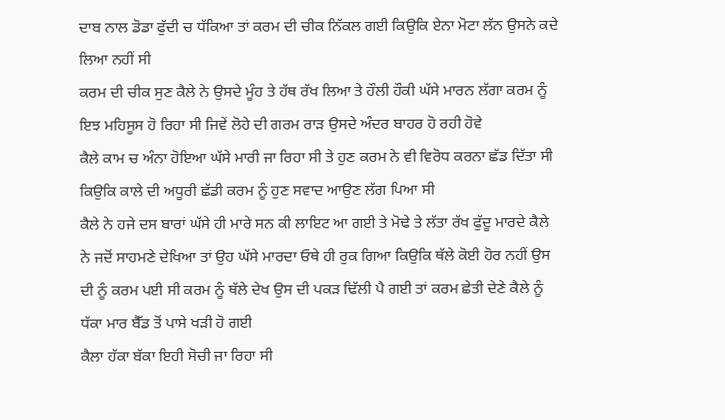ਦਾਬ ਨਾਲ ਡੋਡਾ ਫੁੱਦੀ ਚ ਧੱਕਿਆ ਤਾਂ ਕਰਮ ਦੀ ਚੀਕ ਨਿੱਕਲ ਗਈ ਕਿਉਕਿ ਏਨਾ ਮੋਟਾ ਲੱਨ ਉਸਨੇ ਕਦੇ ਲਿਆ ਨਹੀਂ ਸੀ
ਕਰਮ ਦੀ ਚੀਕ ਸੁਣ ਕੈਲੇ ਨੇ ਉਸਦੇ ਮੂੰਹ ਤੇ ਹੱਥ ਰੱਖ ਲਿਆ ਤੇ ਹੌਲੀ ਹੌਕੀ ਘੱਸੇ ਮਾਰਨ ਲੱਗਾ ਕਰਮ ਨੂੰ ਇਝ ਮਹਿਸੂਸ ਹੋ ਰਿਹਾ ਸੀ ਜਿਵੇਂ ਲੋਹੇ ਦੀ ਗਰਮ ਰਾੜ ਉਸਦੇ ਅੰਦਰ ਬਾਹਰ ਹੋ ਰਹੀ ਹੋਵੇ
ਕੈਲੇ ਕਾਮ ਚ ਅੰਨਾ ਹੋਇਆ ਘੱਸੇ ਮਾਰੀ ਜਾ ਰਿਹਾ ਸੀ ਤੇ ਹੁਣ ਕਰਮ ਨੇ ਵੀ ਵਿਰੋਧ ਕਰਨਾ ਛੱਡ ਦਿੱਤਾ ਸੀ ਕਿਉਕਿ ਕਾਲੇ ਦੀ ਅਧੂਰੀ ਛੱਡੀ ਕਰਮ ਨੂੰ ਹੁਣ ਸਵਾਦ ਆਉਣ ਲੱਗ ਪਿਆ ਸੀ
ਕੈਲੇ ਨੇ ਹਜੇ ਦਸ ਬਾਰਾਂ ਘੱਸੇ ਹੀ ਮਾਰੇ ਸਨ ਕੀ ਲਾਇਟ ਆ ਗਈ ਤੇ ਮੋਢੇ ਤੇ ਲੱਤਾ ਰੱਖ ਫੁੱਦੂ ਮਾਰਦੇ ਕੈਲੇ ਨੇ ਜਦੋਂ ਸਾਹਮਣੇ ਦੇਖਿਆ ਤਾਂ ਉਹ ਘੱਸੇ ਮਾਰਦਾ ਓਥੇ ਹੀ ਰੁਕ ਗਿਆ ਕਿਉਕਿ ਥੱਲੇ ਕੋਈ ਹੋਰ ਨਹੀਂ ਉਸ ਦੀ ਨੂੰ ਕਰਮ ਪਈ ਸੀ ਕਰਮ ਨੂੰ ਥੱਲੇ ਦੇਖ ਉਸ ਦੀ ਪਕੜ ਢਿੱਲੀ ਪੈ ਗਈ ਤਾਂ ਕਰਮ ਛੇਤੀ ਦੇਣੇ ਕੈਲੇ ਨੂੰ ਧੱਕਾ ਮਾਰ ਬੈੱਡ ਤੋਂ ਪਾਸੇ ਖੜੀ ਹੋ ਗਈ
ਕੈਲਾ ਹੱਕਾ ਬੱਕਾ ਇਹੀ ਸੋਚੀ ਜਾ ਰਿਹਾ ਸੀ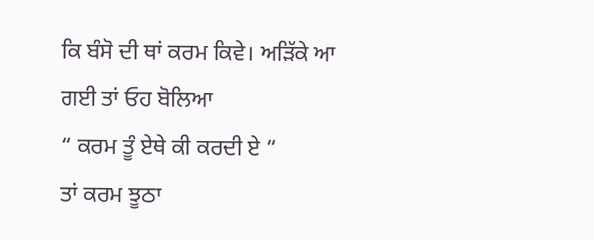ਕਿ ਬੰਸੋ ਦੀ ਥਾਂ ਕਰਮ ਕਿਵੇ। ਅੜਿੱਕੇ ਆ ਗਈ ਤਾਂ ਓਹ ਬੋਲਿਆ
“ ਕਰਮ ਤੂੰ ਏਥੇ ਕੀ ਕਰਦੀ ਏ “
ਤਾਂ ਕਰਮ ਝੂਠਾ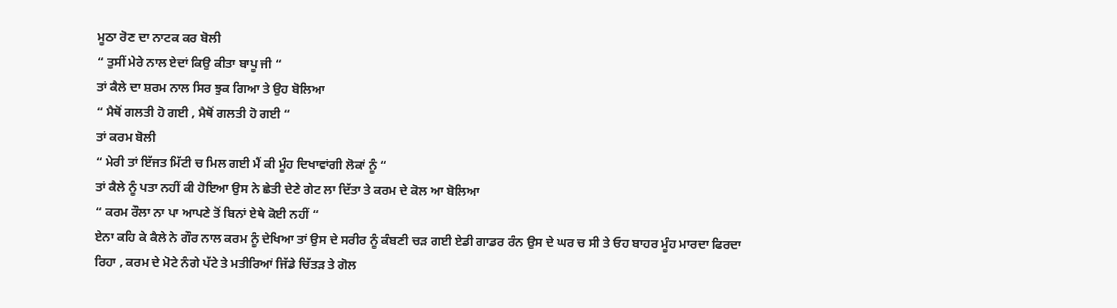ਮੂਠਾ ਰੋਣ ਦਾ ਨਾਟਕ ਕਰ ਬੋਲੀ
“ ਤੁਸੀਂ ਮੇਰੇ ਨਾਲ ਏਦਾਂ ਕਿਉ ਕੀਤਾ ਬਾਪੂ ਜੀ “
ਤਾਂ ਕੈਲੇ ਦਾ ਸ਼ਰਮ ਨਾਲ ਸਿਰ ਝੁਕ ਗਿਆ ਤੇ ਉਹ ਬੋਲਿਆ
“ ਮੈਥੋਂ ਗਲਤੀ ਹੋ ਗਈ , ਮੈਥੋਂ ਗਲਤੀ ਹੋ ਗਈ “
ਤਾਂ ਕਰਮ ਬੋਲੀ
“ ਮੇਰੀ ਤਾਂ ਇੱਜਤ ਮਿੱਟੀ ਚ ਮਿਲ ਗਈ ਮੈਂ ਕੀ ਮੂੰਹ ਦਿਖਾਵਾਂਗੀ ਲੋਕਾਂ ਨੂੰ “
ਤਾਂ ਕੈਲੇ ਨੂੰ ਪਤਾ ਨਹੀਂ ਕੀ ਹੋਇਆ ਉਸ ਨੇ ਛੇਤੀ ਦੇਣੇ ਗੇਟ ਲਾ ਦਿੱਤਾ ਤੇ ਕਰਮ ਦੇ ਕੋਲ ਆ ਬੋਲਿਆ
“ ਕਰਮ ਰੌਲਾ ਨਾ ਪਾ ਆਪਣੇ ਤੋਂ ਬਿਨਾਂ ਏਥੇ ਕੋਈ ਨਹੀਂ “
ਏਨਾ ਕਹਿ ਕੇ ਕੈਲੇ ਨੇ ਗੌਰ ਨਾਲ ਕਰਮ ਨੂੰ ਦੇਖਿਆ ਤਾਂ ਉਸ ਦੇ ਸਰੀਰ ਨੂੰ ਕੰਬਣੀ ਚੜ ਗਈ ਏਡੀ ਗਾਡਰ ਰੰਨ ਉਸ ਦੇ ਘਰ ਚ ਸੀ ਤੇ ਓਹ ਬਾਹਰ ਮੂੰਹ ਮਾਰਦਾ ਫਿਰਦਾ ਰਿਹਾ , ਕਰਮ ਦੇ ਮੋਟੇ ਨੰਗੇ ਪੱਟੇ ਤੇ ਮਤੀਰਿਆਂ ਜਿੱਡੇ ਚਿੱਤੜ ਤੇ ਗੋਲ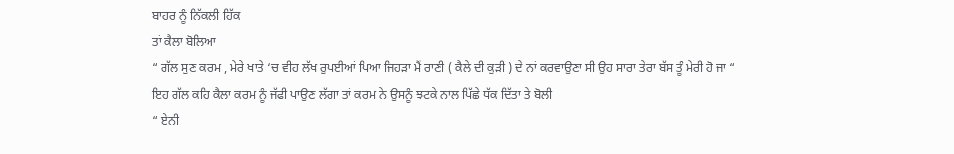ਬਾਹਰ ਨੂੰ ਨਿੱਕਲੀ ਹਿੱਕ
ਤਾਂ ਕੈਲਾ ਬੋਲਿਆ
“ ਗੱਲ ਸੁਣ ਕਰਮ , ਮੇਰੇ ਖਾਤੇ ‘ਚ ਵੀਹ ਲੱਖ ਰੁਪਈਆਂ ਪਿਆ ਜਿਹੜਾ ਮੈਂ ਰਾਣੀ ( ਕੈਲੇ ਦੀ ਕੁੜੀ ) ਦੇ ਨਾਂ ਕਰਵਾਉਣਾ ਸੀ ਉਹ ਸਾਰਾ ਤੇਰਾ ਬੱਸ ਤੂੰ ਮੇਰੀ ਹੋ ਜਾ “
ਇਹ ਗੱਲ ਕਹਿ ਕੈਲਾ ਕਰਮ ਨੂੰ ਜੱਫੀ ਪਾਉਣ ਲੱਗਾ ਤਾਂ ਕਰਮ ਨੇ ਉਸਨੂੰ ਝਟਕੇ ਨਾਲ ਪਿੱਛੇ ਧੱਕ ਦਿੱਤਾ ਤੇ ਬੋਲੀ
“ ਏਨੀ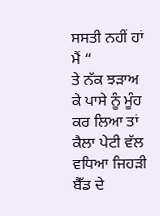ਸਸਤੀ ਨਹੀਂ ਹਾਂ ਮੈਂ “
ਤੇ ਨੱਕ ਝੜਾਅ ਕੇ ਪਾਸੇ ਨੂੰ ਮੂੰਹ ਕਰ ਲਿਆ ਤਾਂ ਕੈਲਾ ਪੇਟੀ ਵੱਲ ਵਧਿਆ ਜਿਹੜੀ ਬੈੱਡ ਦੇ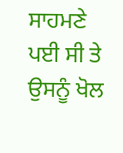ਸਾਹਮਣੇ ਪਈ ਸੀ ਤੇ ਉਸਨੂੰ ਖੋਲ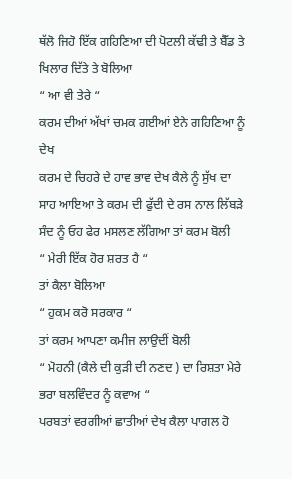ਥੱਲੋ ਜਿਹੋ ਇੱਕ ਗਹਿਣਿਆ ਦੀ ਪੋਟਲੀ ਕੱਢੀ ਤੇ ਬੈੱਡ ਤੇ ਖਿਲਾਰ ਦਿੱਤੇ ਤੇ ਬੋਲਿਆ
“ ਆ ਵੀ ਤੇਰੇ “
ਕਰਮ ਦੀਆਂ ਅੱਖਾਂ ਚਮਕ ਗਈਆਂ ਏਨੇ ਗਹਿਣਿਆ ਨੂੰ ਦੇਖ
ਕਰਮ ਦੇ ਚਿਹਰੇ ਦੇ ਹਾਵ ਭਾਵ ਦੇਖ ਕੈਲੇ ਨੂੰ ਸੁੱਖ ਦਾ ਸਾਹ ਆਇਆ ਤੇ ਕਰਮ ਦੀ ਫੁੱਦੀ ਦੇ ਰਸ ਨਾਲ ਲਿੱਬੜੇ ਸੰਦ ਨੂੰ ਓਹ ਫੇਰ ਮਸਲਣ ਲੱਗਿਆ ਤਾਂ ਕਰਮ ਬੋਲੀ
“ ਮੇਰੀ ਇੱਕ ਹੋਰ ਸ਼ਰਤ ਹੈ “
ਤਾਂ ਕੈਲਾ ਬੋਲਿਆ
“ ਹੁਕਮ ਕਰੋ ਸਰਕਾਰ “
ਤਾਂ ਕਰਮ ਆਪਣਾ ਕਮੀਜ ਲਾਉਦੀਂ ਬੋਲੀ
“ ਮੋਹਨੀ (ਕੈਲੇ ਦੀ ਕੁੜੀ ਦੀ ਨਣਦ ) ਦਾ ਰਿਸ਼ਤਾ ਮੇਰੇ ਭਰਾ ਬਲਵਿੰਦਰ ਨੂੰ ਕਵਾਅ “
ਪਰਬਤਾਂ ਵਰਗੀਆਂ ਛਾਤੀਆਂ ਦੇਖ ਕੈਲਾ ਪਾਗਲ ਹੋ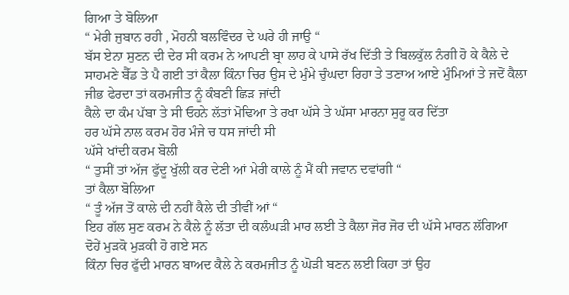ਗਿਆ ਤੇ ਬੋਲਿਆ
“ ਮੇਰੀ ਜੁਬਾਨ ਰਹੀ , ਮੋਹਨੀ ਬਲਵਿੰਦਰ ਦੇ ਘਰੇ ਹੀ ਜਾਉ “
ਬੱਸ ਏਨਾ ਸੁਣਨ ਦੀ ਦੇਰ ਸੀ ਕਰਮ ਨੇ ਆਪਣੀ ਬ੍ਰਾ ਲਾਹ ਕੇ ਪਾਸੇ ਰੱਖ ਦਿੱਤੀ ਤੇ ਬਿਲਕੁੱਲ ਨੰਗੀ ਹੋ ਕੇ ਕੈਲੇ ਦੇ ਸਾਹਮਣੇ ਬੈੱਡ ਤੇ ਪੈ ਗਈ ਤਾਂ ਕੈਲਾ ਕਿੰਨਾ ਚਿਰ ਉਸ ਦੇ ਮੁੰਮੇ ਚੁੰਘਦਾ ਰਿਹਾ ਤੇ ਤਣਾਅ ਆਏ ਮੁੰਮਿਆਂ ਤੇ ਜਦੋਂ ਕੈਲਾ ਜੀਭ ਫੇਰਦਾ ਤਾਂ ਕਰਮਜੀਤ ਨੂੰ ਕੰਬਣੀ ਛਿੜ ਜਾਂਦੀ
ਕੈਲੇ ਦਾ ਕੰਮ ਪੱਬਾ ਤੇ ਸੀ ਓਹਨੇ ਲੱਤਾਂ ਮੋਢਿਆ ਤੇ ਰਖਾ ਘੱਸੇ ਤੇ ਘੱਸਾ ਮਾਰਨਾ ਸੁਰੂ ਕਰ ਦਿੱਤਾ
ਹਰ ਘੱਸੇ ਨਾਲ ਕਰਮ ਹੋਰ ਮੰਜੇ ਚ ਧਸ ਜਾਂਦੀ ਸੀ
ਘੱਸੇ ਖਾਂਦੀ ਕਰਮ ਬੋਲੀ
“ ਤੁਸੀਂ ਤਾਂ ਅੱਜ ਫੁੱਦੂ ਖੁੱਲੀ ਕਰ ਦੇਣੀ ਆਂ ਮੇਰੀ ਕਾਲੇ ਨੂੰ ਮੈਂ ਕੀ ਜਵਾਨ ਦਵਾਂਗੀ “
ਤਾਂ ਕੈਲਾ ਬੋਲਿਆ
“ ਤੂੰ ਅੱਜ ਤੋਂ ਕਾਲੇ ਦੀ ਨਹੀਂ ਕੈਲੇ ਦੀ ਤੀਵੀਂ ਆਂ “
ਇਹ ਗੱਲ ਸੁਣ ਕਰਮ ਨੇ ਕੈਲੇ ਨੂੰ ਲੱਤਾ ਦੀ ਕਲੰਘੜੀ ਮਾਰ ਲਈ ਤੇ ਕੈਲਾ ਜੋਰ ਜੋਰ ਦੀ ਘੱਸੇ ਮਾਰਨ ਲੱਗਿਆ
ਦੋਹੇਂ ਮੁੜਕੋ ਮੁੜਕੀ ਹੋ ਗਏ ਸਨ
ਕਿੰਨਾ ਚਿਰ ਫੁੱਦੀ ਮਾਰਨ ਬਾਅਦ ਕੈਲੇ ਨੇ ਕਰਮਜੀਤ ਨੂੰ ਘੋੜੀ ਬਣਨ ਲਈ ਕਿਹਾ ਤਾਂ ਉਹ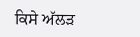ਕਿਸੇ ਅੱਲੜ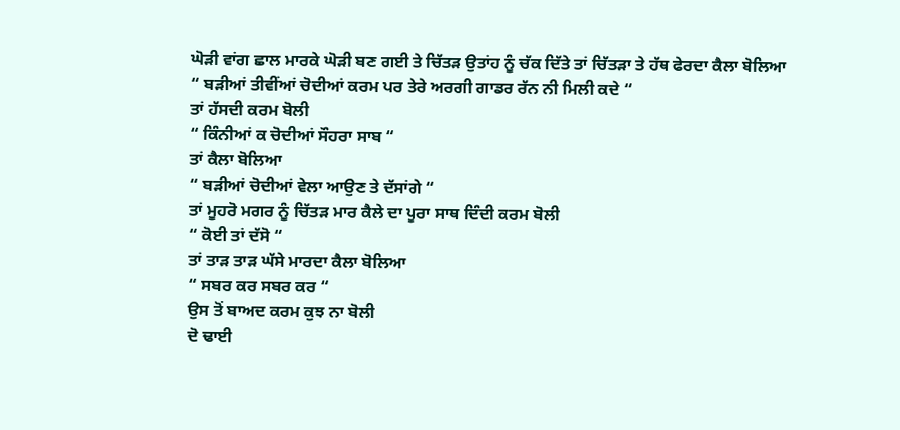ਘੋੜੀ ਵਾਂਗ ਛਾਲ ਮਾਰਕੇ ਘੋੜੀ ਬਣ ਗਈ ਤੇ ਚਿੱਤੜ ਉਤਾਂਹ ਨੂੰ ਚੱਕ ਦਿੱਤੇ ਤਾਂ ਚਿੱਤੜਾ ਤੇ ਹੱਥ ਫੇਰਦਾ ਕੈਲਾ ਬੋਲਿਆ
“ ਬੜੀਆਂ ਤੀਵੀਂਆਂ ਚੋਦੀਆਂ ਕਰਮ ਪਰ ਤੇਰੇ ਅਰਗੀ ਗਾਡਰ ਰੱਨ ਨੀ ਮਿਲੀ ਕਦੇ “
ਤਾਂ ਹੱਸਦੀ ਕਰਮ ਬੋਲੀ
“ ਕਿੰਨੀਆਂ ਕ ਚੋਦੀਆਂ ਸੌਹਰਾ ਸਾਬ “
ਤਾਂ ਕੈਲਾ ਬੋਲਿਆ
“ ਬੜੀਆਂ ਚੋਦੀਆਂ ਵੇਲਾ ਆਉਣ ਤੇ ਦੱਸਾਂਗੇ “
ਤਾਂ ਮੂਹਰੋ ਮਗਰ ਨੂੰ ਚਿੱਤੜ ਮਾਰ ਕੈਲੇ ਦਾ ਪੂਰਾ ਸਾਥ ਦਿੰਦੀ ਕਰਮ ਬੋਲੀ
“ ਕੋਈ ਤਾਂ ਦੱਸੋ “
ਤਾਂ ਤਾੜ ਤਾੜ ਘੱਸੇ ਮਾਰਦਾ ਕੈਲਾ ਬੋਲਿਆ
“ ਸਬਰ ਕਰ ਸਬਰ ਕਰ “
ਉਸ ਤੋਂ ਬਾਅਦ ਕਰਮ ਕੁਝ ਨਾ ਬੋਲੀ
ਦੋ ਢਾਈ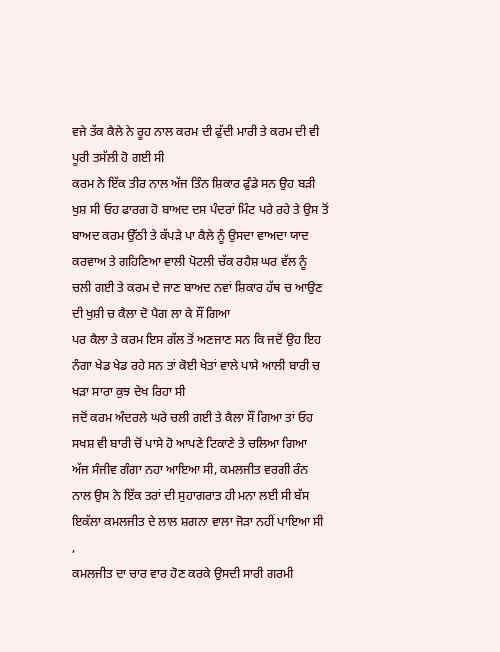ਵਜੇ ਤੱਕ ਕੈਲੇ ਨੇ ਰੂਹ ਨਾਲ ਕਰਮ ਦੀ ਫੁੱਦੀ ਮਾਰੀ ਤੇ ਕਰਮ ਦੀ ਵੀ ਪੂਰੀ ਤਸੱਲੀ ਹੋ ਗਈ ਸੀ
ਕਰਮ ਨੇ ਇੱਕ ਤੀਰ ਨਾਲ ਅੱਜ ਤਿੰਨ ਸ਼ਿਕਾਰ ਫੁੰਡੇ ਸਨ ਉਹ ਬੜੀ ਖੁਸ਼ ਸੀ ਓਹ ਫਾਰਗ ਹੋ ਬਾਅਦ ਦਸ ਪੰਦਰਾਂ ਮਿੰਟ ਪਰੇ ਰਹੇ ਤੇ ਉਸ ਤੋਂ ਬਾਅਦ ਕਰਮ ਉੱਠੀ ਤੇ ਕੱਪੜੇ ਪਾ ਕੈਲੇ ਨੂੰ ਉਸਦਾ ਵਾਅਦਾ ਯਾਦ ਕਰਵਾਅ ਤੇ ਗਹਿਣਿਆ ਵਾਲੀ ਪੋਟਲੀ ਚੱਕ ਰਹੈਸ਼ ਘਰ ਵੱਲ ਨੂੰ ਚਲੀ ਗਈ ਤੇ ਕਰਮ ਦੇ ਜਾਣ ਬਾਅਦ ਨਵਾਂ ਸ਼ਿਕਾਰ ਹੱਥ ਚ ਆਉਣ ਦੀ ਖੁਸ਼ੀ ਚ ਕੈਲਾ ਦੋ ਪੈਗ ਲਾ ਕੇ ਸੌਂ ਗਿਆ
ਪਰ ਕੈਲਾ ਤੇ ਕਰਮ ਇਸ ਗੱਲ ਤੋਂ ਅਣਜਾਣ ਸਨ ਕਿ ਜਦੋਂ ਉਹ ਇਹ ਨੰਗਾ ਖੇਡ ਖੇਡ ਰਹੇ ਸਨ ਤਾਂ ਕੋਈ ਖੇਤਾਂ ਵਾਲੇ ਪਾਸੇ ਆਲੀ ਬਾਰੀ ਚ ਖੜਾ ਸਾਰਾ ਕੁਝ ਦੇਖ ਰਿਹਾ ਸੀ
ਜਦੋਂ ਕਰਮ ਅੰਦਰਲੇ ਘਰੇ ਚਲੀ ਗਈ ਤੇ ਕੈਲਾ ਸੌਂ ਗਿਆ ਤਾਂ ਓਹ ਸਖਸ਼ ਵੀ ਬਾਰੀ ਚੋਂ ਪਾਸੇ ਹੋ ਆਪਣੇ ਟਿਕਾਣੇ ਤੇ ਚਲਿਆ ਗਿਆ
ਅੱਜ ਸੰਜੀਵ ਗੰਗਾ ਨਹਾ ਆਇਆ ਸੀ, ਕਮਲਜੀਤ ਵਰਗੀ ਰੰਨ ਨਾਲ ਉਸ ਨੇ ਇੱਕ ਤਰਾਂ ਦੀ ਸੁਹਾਗਰਾਤ ਹੀ ਮਨਾ ਲਈ ਸੀ ਬੱਸ ਇਕੱਲਾ ਕਮਲਜੀਤ ਦੇ ਲਾਲ ਸ਼ਗਨਾ ਵਾਲਾ ਜੋੜਾ ਨਹੀਂ ਪਾਇਆ ਸੀ ,
ਕਮਲਜੀਤ ਦਾ ਚਾਰ ਵਾਰ ਹੋਣ ਕਰਕੇ ਉਸਦੀ ਸਾਰੀ ਗਰਮੀ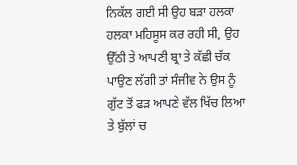ਨਿਕੱਲ ਗਈ ਸੀ ਉਹ ਬੜਾ ਹਲਕਾ ਹਲਕਾ ਮਹਿਸੂਸ ਕਰ ਰਹੀ ਸੀ, ਉਹ ਉੱਠੀ ਤੇ ਆਪਣੀ ਬ੍ਰਾ ਤੇ ਕੱਛੀ ਚੱਕ ਪਾਉਣ ਲੱਗੀ ਤਾਂ ਸੰਜੀਵ ਨੇ ਉਸ ਨੂੰ ਗੁੱਟ ਤੋਂ ਫੜ ਆਪਣੇ ਵੱਲ ਖਿੱਚ ਲਿਆ ਤੇ ਬੁੱਲਾਂ ਚ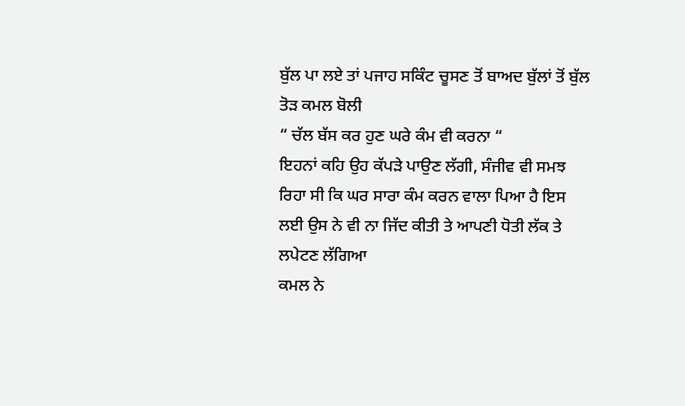ਬੁੱਲ ਪਾ ਲਏ ਤਾਂ ਪਜਾਹ ਸਕਿੰਟ ਚੂਸਣ ਤੋਂ ਬਾਅਦ ਬੁੱਲਾਂ ਤੋਂ ਬੁੱਲ ਤੋੜ ਕਮਲ ਬੋਲੀ
“ ਚੱਲ ਬੱਸ ਕਰ ਹੁਣ ਘਰੇ ਕੰਮ ਵੀ ਕਰਨਾ “
ਇਹਨਾਂ ਕਹਿ ਉਹ ਕੱਪੜੇ ਪਾਉਣ ਲੱਗੀ, ਸੰਜੀਵ ਵੀ ਸਮਝ ਰਿਹਾ ਸੀ ਕਿ ਘਰ ਸਾਰਾ ਕੰਮ ਕਰਨ ਵਾਲਾ ਪਿਆ ਹੈ ਇਸ ਲਈ ਉਸ ਨੇ ਵੀ ਨਾ ਜਿੱਦ ਕੀਤੀ ਤੇ ਆਪਣੀ ਧੋਤੀ ਲੱਕ ਤੇ ਲਪੇਟਣ ਲੱਗਿਆ
ਕਮਲ ਨੇ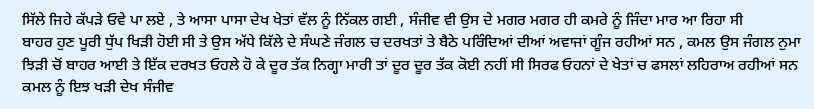ਸਿੱਲੇ ਜਿਹੇ ਕੱਪੜੇ ਓਵੇ ਪਾ ਲਏ , ਤੇ ਆਸਾ ਪਾਸਾ ਦੇਖ ਖੇਤਾਂ ਵੱਲ ਨੂੰ ਨਿੱਕਲ ਗਈ , ਸੰਜੀਵ ਵੀ ਉਸ ਦੇ ਮਗਰ ਮਗਰ ਹੀ ਕਮਰੇ ਨੂੰ ਜਿੰਦਾ ਮਾਰ ਆ ਰਿਹਾ ਸੀ
ਬਾਹਰ ਹੁਣ ਪੂਰੀ ਧੁੱਪ ਖਿੜੀ ਹੋਈ ਸੀ ਤੇ ਉਸ ਅੱਧੇ ਕਿੱਲੇ ਦੇ ਸੰਘਣੇ ਜੰਗਲ ਚ ਦਰਖਤਾਂ ਤੇ ਬੈਠੇ ਪਰਿੰਦਿਆਂ ਦੀਆਂ ਅਵਾਜਾਂ ਗੂੰਜ ਰਹੀਆਂ ਸਨ , ਕਮਲ ਉਸ ਜੰਗਲ ਨੁਮਾ ਝਿੜੀ ਚੋਂ ਬਾਹਰ ਆਈ ਤੇ ਇੱਕ ਦਰਖਤ ਓਹਲੇ ਹੋ ਕੇ ਦੂਰ ਤੱਕ ਨਿਗ੍ਹਾ ਮਾਰੀ ਤਾਂ ਦੂਰ ਦੂਰ ਤੱਕ ਕੋਈ ਨਹੀਂ ਸੀ ਸਿਰਫ ਓਹਨਾਂ ਦੇ ਖੇਤਾਂ ਚ ਫਸਲਾਂ ਲਹਿਰਾਅ ਰਹੀਆਂ ਸਨ ਕਮਲ ਨੂੰ ਇਝ ਖੜੀ ਦੇਖ ਸੰਜੀਵ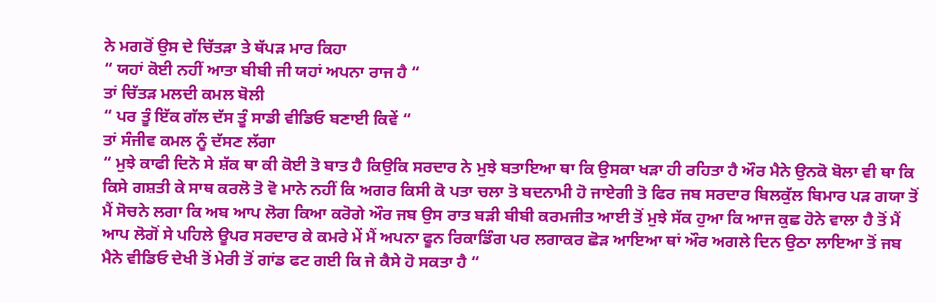ਨੇ ਮਗਰੋਂ ਉਸ ਦੇ ਚਿੱਤੜਾ ਤੇ ਥੱਪੜ ਮਾਰ ਕਿਹਾ
“ ਯਹਾਂ ਕੋਈ ਨਹੀਂ ਆਤਾ ਬੀਬੀ ਜੀ ਯਹਾਂ ਅਪਨਾ ਰਾਜ ਹੈ “
ਤਾਂ ਚਿੱਤੜ ਮਲਦੀ ਕਮਲ ਬੋਲੀ
“ ਪਰ ਤੂੰ ਇੱਕ ਗੱਲ ਦੱਸ ਤੂੰ ਸਾਡੀ ਵੀਡਿਓ ਬਣਾਈ ਕਿਵੇਂ “
ਤਾਂ ਸੰਜੀਵ ਕਮਲ ਨੂੰ ਦੱਸਣ ਲੱਗਾ
“ ਮੁਝੇ ਕਾਫੀ ਦਿਨੋ ਸੇ ਸ਼ੱਕ ਥਾ ਕੀ ਕੋਈ ਤੋ ਬਾਤ ਹੈ ਕਿਉਕਿ ਸਰਦਾਰ ਨੇ ਮੁਝੇ ਬਤਾਇਆ ਥਾ ਕਿ ਉਸਕਾ ਖੜਾ ਹੀ ਰਹਿਤਾ ਹੈ ਔਰ ਮੈਨੇ ਉਨਕੋ ਬੋਲਾ ਵੀ ਥਾ ਕਿ ਕਿਸੇ ਗਸ਼ਤੀ ਕੇ ਸਾਥ ਕਰਲੋ ਤੋ ਵੋ ਮਾਨੇ ਨਹੀਂ ਕਿ ਅਗਰ ਕਿਸੀ ਕੋ ਪਤਾ ਚਲਾ ਤੋ ਬਦਨਾਮੀ ਹੋ ਜਾਏਗੀ ਤੋ ਫਿਰ ਜਬ ਸਰਦਾਰ ਬਿਲਕੁੱਲ ਬਿਮਾਰ ਪੜ ਗਯਾ ਤੋਂ ਮੈਂ ਸੋਚਨੇ ਲਗਾ ਕਿ ਅਬ ਆਪ ਲੋਗ ਕਿਆ ਕਰੋਗੇ ਔਰ ਜਬ ਉਸ ਰਾਤ ਬੜੀ ਬੀਬੀ ਕਰਮਜੀਤ ਆਈ ਤੋਂ ਮੁਝੇ ਸੱਕ ਹੁਆ ਕਿ ਆਜ ਕੁਛ ਹੋਨੇ ਵਾਲਾ ਹੈ ਤੋਂ ਮੈਂ ਆਪ ਲੋਗੋਂ ਸੇ ਪਹਿਲੇ ਊਪਰ ਸਰਦਾਰ ਕੇ ਕਮਰੇ ਮੇਂ ਮੈਂ ਅਪਨਾ ਫੂਨ ਰਿਕਾਡਿੰਗ ਪਰ ਲਗਾਕਰ ਛੋੜ ਆਇਆ ਥਾਂ ਔਰ ਅਗਲੇ ਦਿਨ ਉਠਾ ਲਾਇਆ ਤੋਂ ਜਬ ਮੈਨੇ ਵੀਡਿਓ ਦੇਖੀ ਤੋਂ ਮੇਰੀ ਤੋਂ ਗਾਂਡ ਫਟ ਗਈ ਕਿ ਜੇ ਕੈਸੇ ਹੋ ਸਕਤਾ ਹੈ “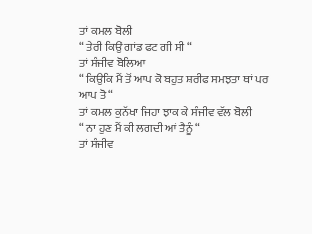ਤਾਂ ਕਮਲ ਬੋਲੀ
“ ਤੇਰੀ ਕਿਉਂ ਗਾਂਡ ਫਟ ਗੀ ਸੀ “
ਤਾਂ ਸੰਜੀਵ ਬੋਲਿਆ
“ ਕਿਉਕਿ ਮੈਂ ਤੋਂ ਆਪ ਕੋ ਬਹੁਤ ਸ਼ਰੀਫ ਸਮਝਤਾ ਥਾਂ ਪਰ ਆਪ ਤੋ “
ਤਾਂ ਕਮਲ ਕੁਨੱਖਾ ਜਿਹਾ ਝਾਕ ਕੇ ਸੰਜੀਵ ਵੱਲ ਬੋਲੀ
“ ਨਾ ਹੁਣ ਮੈਂ ਕੀ ਲਗਦੀ ਆਂ ਤੈਨੂੰ “
ਤਾਂ ਸੰਜੀਵ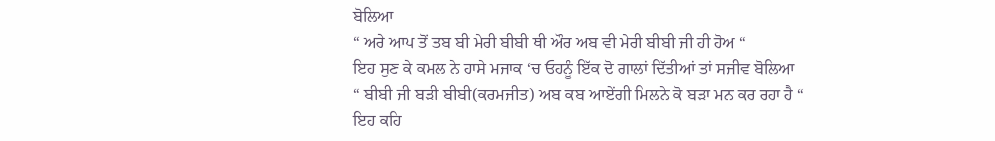ਬੋਲਿਆ
“ ਅਰੇ ਆਪ ਤੋਂ ਤਬ ਬੀ ਮੇਰੀ ਬੀਬੀ ਥੀ ਔਰ ਅਬ ਵੀ ਮੇਰੀ ਬੀਬੀ ਜੀ ਹੀ ਹੋਅ “
ਇਹ ਸੁਣ ਕੇ ਕਮਲ ਨੇ ਹਾਸੇ ਮਜਾਕ ‘ਚ ਓਹਨੂੰ ਇੱਕ ਦੋ ਗਾਲਾਂ ਦਿੱਤੀਆਂ ਤਾਂ ਸਜੀਵ ਬੋਲਿਆ
“ ਬੀਬੀ ਜੀ ਬੜੀ ਬੀਬੀ(ਕਰਮਜੀਤ) ਅਬ ਕਬ ਆਏਂਗੀ ਮਿਲਨੇ ਕੋ ਬੜਾ ਮਨ ਕਰ ਰਹਾ ਹੈ “
ਇਹ ਕਹਿ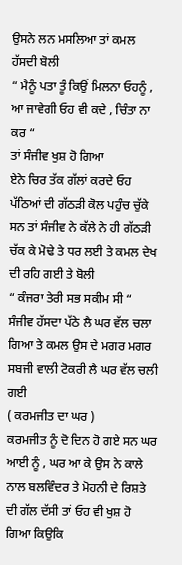ਉਸਨੇ ਲਨ ਮਸਲਿਆ ਤਾਂ ਕਮਲ ਹੱਸਦੀ ਬੋਲੀ
“ ਮੈਨੂੰ ਪਤਾ ਤੂੰ ਕਿਉਂ ਮਿਲਨਾ ਓਹਨੂੰ , ਆ ਜਾਵੇਗੀ ਓਹ ਵੀ ਕਦੇ , ਚਿੰਤਾ ਨਾ ਕਰ “
ਤਾਂ ਸੰਜੀਵ ਖੁਸ਼ ਹੋ ਗਿਆ
ਏਨੇ ਚਿਰ ਤੱਕ ਗੱਲਾਂ ਕਰਦੇ ਓਹ ਪੱਠਿਆਂ ਦੀ ਗੱਠੜੀ ਕੋਲ ਪਹੁੰਚ ਚੁੱਕੇ ਸਨ ਤਾਂ ਸੰਜੀਵ ਨੇ ਕੱਲੇ ਨੇ ਹੀ ਗੱਠੜੀ ਚੱਕ ਕੇ ਮੋਢੇ ਤੇ ਧਰ ਲਈ ਤੇ ਕਮਲ ਦੇਖ ਦੀ ਰਹਿ ਗਈ ਤੇ ਬੋਲੀ
“ ਕੰਜਰਾ ਤੇਰੀ ਸਭ ਸਕੀਮ ਸੀ “
ਸੰਜੀਵ ਹੱਸਦਾ ਪੱਠੇ ਲੈ ਘਰ ਵੱਲ ਚਲਾ ਗਿਆ ਤੇ ਕਮਲ ਉਸ ਦੇ ਮਗਰ ਮਗਰ ਸਬਜੀ ਵਾਲੀ ਟੋਕਰੀ ਲੈ ਘਰ ਵੱਲ ਚਲੀ ਗਈ
( ਕਰਮਜੀਤ ਦਾ ਘਰ )
ਕਰਮਜੀਤ ਨੂੰ ਦੋ ਦਿਨ ਹੋ ਗਏ ਸਨ ਘਰ ਆਈ ਨੂੰ , ਘਰ ਆ ਕੇ ਉਸ ਨੇ ਕਾਲੇ ਨਾਲ ਬਲਵਿੰਦਰ ਤੇ ਮੋਹਨੀ ਦੇ ਰਿਸ਼ਤੇ ਦੀ ਗੱਲ ਦੱਸੀ ਤਾਂ ਓਹ ਵੀ ਖੁਸ਼ ਹੋ ਗਿਆ ਕਿਉਕਿ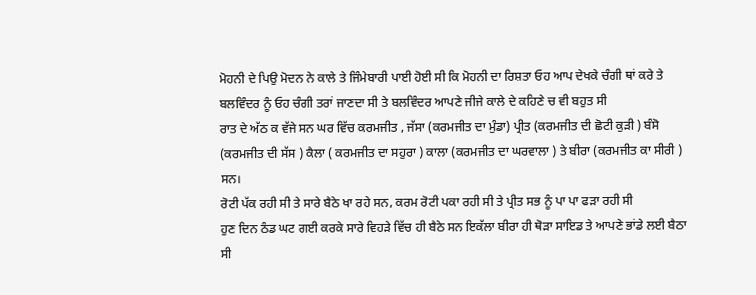ਮੋਹਨੀ ਦੇ ਪਿਉ ਮੋਦਨ ਨੇ ਕਾਲੇ ਤੇ ਜਿੰਮੇਬਾਰੀ ਪਾਈ ਹੋਈ ਸੀ ਕਿ ਮੋਹਨੀ ਦਾ ਰਿਸ਼ਤਾ ਓਹ ਆਪ ਦੇਖਕੇ ਚੰਗੀ ਥਾਂ ਕਰੇ ਤੇ ਬਲਵਿੰਦਰ ਨੂੰ ਓਹ ਚੰਗੀ ਤਰਾਂ ਜਾਣਦਾ ਸੀ ਤੇ ਬਲਵਿੰਦਰ ਆਪਣੇ ਜੀਜੇ ਕਾਲੇ ਦੇ ਕਹਿਣੇ ਚ ਵੀ ਬਹੁਤ ਸੀ
ਰਾਤ ਦੇ ਅੱਠ ਕ ਵੱਜੇ ਸਨ ਘਰ ਵਿੱਚ ਕਰਮਜੀਤ , ਜੱਸਾ (ਕਰਮਜੀਤ ਦਾ ਮੁੰਡਾ) ਪ੍ਰੀਤ (ਕਰਮਜੀਤ ਦੀ ਛੋਟੀ ਕੁੜੀ ) ਬੰਸੋ (ਕਰਮਜੀਤ ਦੀ ਸੱਸ ) ਕੈਲਾ ( ਕਰਮਜੀਤ ਦਾ ਸਹੁਰਾ ) ਕਾਲਾ (ਕਰਮਜੀਤ ਦਾ ਘਰਵਾਲਾ ) ਤੇ ਬੀਰਾ (ਕਰਮਜੀਤ ਕਾ ਸੀਰੀ ) ਸਨ।
ਰੋਟੀ ਪੱਕ ਰਹੀ ਸੀ ਤੇ ਸਾਰੇ ਬੈਠੇ ਖਾ ਰਹੇ ਸਨ, ਕਰਮ ਰੋਟੀ ਪਕਾ ਰਹੀ ਸੀ ਤੇ ਪ੍ਰੀਤ ਸਭ ਨੂੰ ਪਾ ਪਾ ਫੜਾ ਰਹੀ ਸੀ
ਹੁਣ ਦਿਨ ਠੰਡ ਘਟ ਗਈ ਕਰਕੇ ਸਾਰੇ ਵਿਹੜੇ ਵਿੱਚ ਹੀ ਬੈਠੇ ਸਨ ਇਕੱਲਾ ਬੀਰਾ ਹੀ ਥੋੜਾ ਸਾਇਡ ਤੇ ਆਪਣੇ ਭਾਂਡੇ ਲਈ ਬੈਠਾ ਸੀ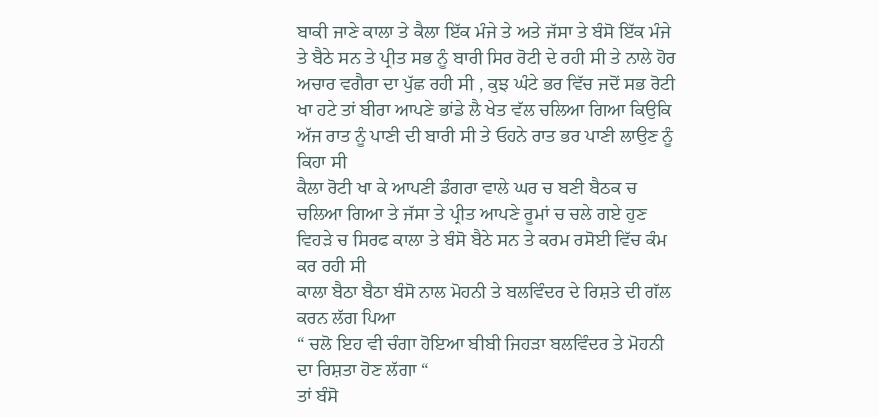ਬਾਕੀ ਜਾਣੇ ਕਾਲਾ ਤੇ ਕੈਲਾ ਇੱਕ ਮੰਜੇ ਤੇ ਅਤੇ ਜੱਸਾ ਤੇ ਬੰਸੋ ਇੱਕ ਮੰਜੇ ਤੇ ਬੈਠੇ ਸਨ ਤੇ ਪ੍ਰੀਤ ਸਭ ਨੂੰ ਬਾਰੀ ਸਿਰ ਰੋਟੀ ਦੇ ਰਹੀ ਸੀ ਤੇ ਨਾਲੇ ਹੋਰ ਅਚਾਰ ਵਗੈਰਾ ਦਾ ਪੁੱਛ ਰਹੀ ਸੀ , ਕੁਝ ਘੰਟੇ ਭਰ ਵਿੱਚ ਜਦੋਂ ਸਭ ਰੋਟੀ ਖਾ ਹਟੇ ਤਾਂ ਬੀਰਾ ਆਪਣੇ ਭਾਂਡੇ ਲੈ ਖੇਤ ਵੱਲ ਚਲਿਆ ਗਿਆ ਕਿਉਕਿ ਅੱਜ ਰਾਤ ਨੂੰ ਪਾਣੀ ਦੀ ਬਾਰੀ ਸੀ ਤੇ ਓਹਨੇ ਰਾਤ ਭਰ ਪਾਣੀ ਲਾਉਣ ਨੂੰ ਕਿਹਾ ਸੀ
ਕੈਲਾ ਰੋਟੀ ਖਾ ਕੇ ਆਪਣੀ ਡੰਗਰਾ ਵਾਲੇ ਘਰ ਚ ਬਣੀ ਬੈਠਕ ਚ ਚਲਿਆ ਗਿਆ ਤੇ ਜੱਸਾ ਤੇ ਪ੍ਰੀਤ ਆਪਣੇ ਰੂਮਾਂ ਚ ਚਲੇ ਗਏ ਹੁਣ ਵਿਹੜੇ ਚ ਸਿਰਫ ਕਾਲਾ ਤੇ ਬੰਸੋ ਬੈਠੇ ਸਨ ਤੇ ਕਰਮ ਰਸੋਈ ਵਿੱਚ ਕੰਮ ਕਰ ਰਹੀ ਸੀ
ਕਾਲਾ ਬੈਠਾ ਬੈਠਾ ਬੰਸੋ ਨਾਲ ਮੋਹਨੀ ਤੇ ਬਲਵਿੰਦਰ ਦੇ ਰਿਸ਼ਤੇ ਦੀ ਗੱਲ ਕਰਨ ਲੱਗ ਪਿਆ
“ ਚਲੋ ਇਹ ਵੀ ਚੰਗਾ ਹੋਇਆ ਬੀਬੀ ਜਿਹੜਾ ਬਲਵਿੰਦਰ ਤੇ ਮੋਹਨੀ ਦਾ ਰਿਸ਼ਤਾ ਹੋਣ ਲੱਗਾ “
ਤਾਂ ਬੰਸੋ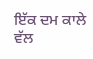ਇੱਕ ਦਮ ਕਾਲੇ ਵੱਲ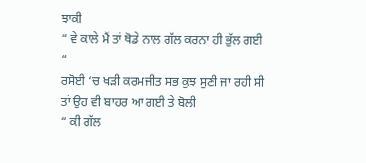ਝਾਕੀ
“ ਵੇ ਕਾਲੇ ਮੈਂ ਤਾਂ ਥੋਡੇ ਨਾਲ ਗੱਲ ਕਰਨਾ ਹੀ ਭੁੱਲ ਗਈ “
ਰਸੋਈ ‘ਚ ਖੜੀ ਕਰਮਜੀਤ ਸਭ ਕੁਝ ਸੁਣੀ ਜਾ ਰਹੀ ਸੀ ਤਾਂ ਉਹ ਵੀ ਬਾਹਰ ਆ ਗਈ ਤੇ ਬੋਲੀ
“ ਕੀ ਗੱਲ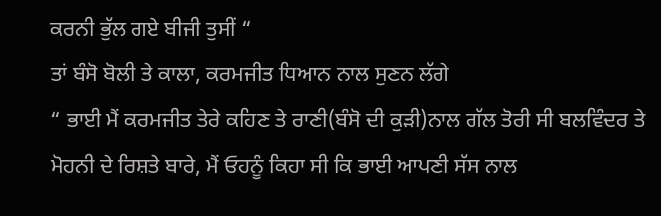ਕਰਨੀ ਭੁੱਲ ਗਏ ਬੀਜੀ ਤੁਸੀਂ “
ਤਾਂ ਬੰਸੋ ਬੋਲੀ ਤੇ ਕਾਲਾ, ਕਰਮਜੀਤ ਧਿਆਨ ਨਾਲ ਸੁਣਨ ਲੱਗੇ
“ ਭਾਈ ਮੈਂ ਕਰਮਜੀਤ ਤੇਰੇ ਕਹਿਣ ਤੇ ਰਾਣੀ(ਬੰਸੋ ਦੀ ਕੁੜੀ)ਨਾਲ ਗੱਲ ਤੋਰੀ ਸੀ ਬਲਵਿੰਦਰ ਤੇ ਮੋਹਨੀ ਦੇ ਰਿਸ਼ਤੇ ਬਾਰੇ, ਮੈਂ ਓਹਨੂੰ ਕਿਹਾ ਸੀ ਕਿ ਭਾਈ ਆਪਣੀ ਸੱਸ ਨਾਲ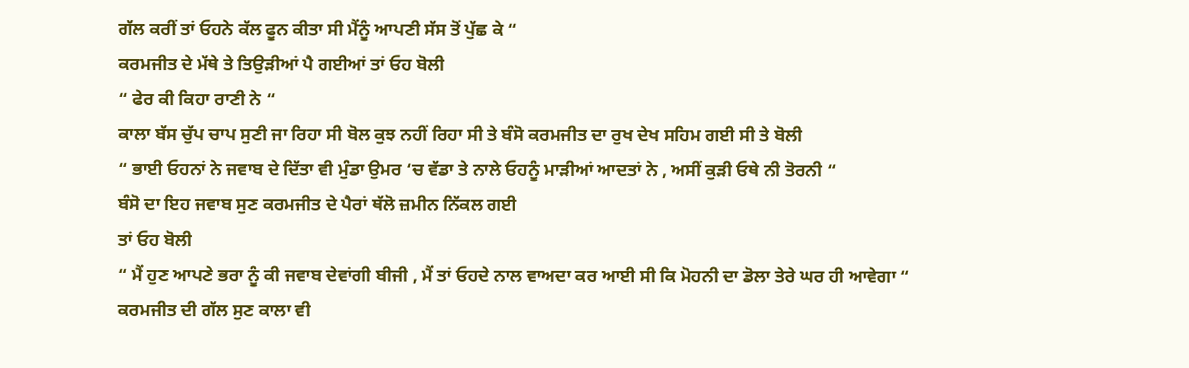ਗੱਲ ਕਰੀਂ ਤਾਂ ਓਹਨੇ ਕੱਲ ਫੂਨ ਕੀਤਾ ਸੀ ਮੈਂਨੂੰ ਆਪਣੀ ਸੱਸ ਤੋਂ ਪੁੱਛ ਕੇ “
ਕਰਮਜੀਤ ਦੇ ਮੱਥੇ ਤੇ ਤਿਉੜੀਆਂ ਪੈ ਗਈਆਂ ਤਾਂ ਓਹ ਬੋਲੀ
“ ਫੇਰ ਕੀ ਕਿਹਾ ਰਾਣੀ ਨੇ “
ਕਾਲਾ ਬੱਸ ਚੁੱਪ ਚਾਪ ਸੁਣੀ ਜਾ ਰਿਹਾ ਸੀ ਬੋਲ ਕੁਝ ਨਹੀਂ ਰਿਹਾ ਸੀ ਤੇ ਬੰਸੋ ਕਰਮਜੀਤ ਦਾ ਰੁਖ ਦੇਖ ਸਹਿਮ ਗਈ ਸੀ ਤੇ ਬੋਲੀ
“ ਭਾਈ ਓਹਨਾਂ ਨੇ ਜਵਾਬ ਦੇ ਦਿੱਤਾ ਵੀ ਮੁੰਡਾ ਉਮਰ ‘ਚ ਵੱਡਾ ਤੇ ਨਾਲੇ ਓਹਨੂੰ ਮਾੜੀਆਂ ਆਦਤਾਂ ਨੇ , ਅਸੀਂ ਕੁੜੀ ਓਥੇ ਨੀ ਤੋਰਨੀ “
ਬੰਸੋ ਦਾ ਇਹ ਜਵਾਬ ਸੁਣ ਕਰਮਜੀਤ ਦੇ ਪੈਰਾਂ ਥੱਲੋ ਜ਼ਮੀਨ ਨਿੱਕਲ ਗਈ
ਤਾਂ ਓਹ ਬੋਲੀ
“ ਮੈਂ ਹੁਣ ਆਪਣੇ ਭਰਾ ਨੂੰ ਕੀ ਜਵਾਬ ਦੇਵਾਂਗੀ ਬੀਜੀ , ਮੈਂ ਤਾਂ ਓਹਦੇ ਨਾਲ ਵਾਅਦਾ ਕਰ ਆਈ ਸੀ ਕਿ ਮੋਹਨੀ ਦਾ ਡੋਲਾ ਤੇਰੇ ਘਰ ਹੀ ਆਵੇਗਾ “
ਕਰਮਜੀਤ ਦੀ ਗੱਲ ਸੁਣ ਕਾਲਾ ਵੀ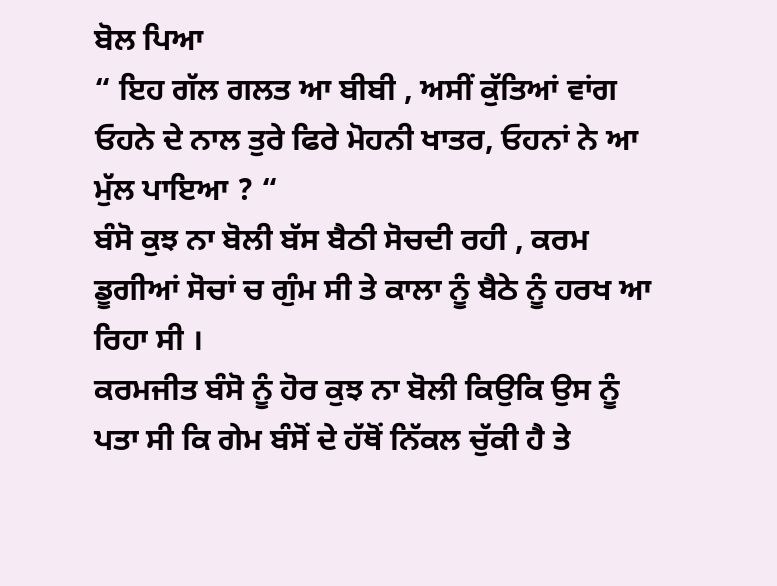ਬੋਲ ਪਿਆ
“ ਇਹ ਗੱਲ ਗਲਤ ਆ ਬੀਬੀ , ਅਸੀਂ ਕੁੱਤਿਆਂ ਵਾਂਗ ਓਹਨੇ ਦੇ ਨਾਲ ਤੁਰੇ ਫਿਰੇ ਮੋਹਨੀ ਖਾਤਰ, ਓਹਨਾਂ ਨੇ ਆ ਮੁੱਲ ਪਾਇਆ ? “
ਬੰਸੋ ਕੁਝ ਨਾ ਬੋਲੀ ਬੱਸ ਬੈਠੀ ਸੋਚਦੀ ਰਹੀ , ਕਰਮ ਡੂਗੀਆਂ ਸੋਚਾਂ ਚ ਗੁੰਮ ਸੀ ਤੇ ਕਾਲਾ ਨੂੰ ਬੈਠੇ ਨੂੰ ਹਰਖ ਆ ਰਿਹਾ ਸੀ ।
ਕਰਮਜੀਤ ਬੰਸੋ ਨੂੰ ਹੋਰ ਕੁਝ ਨਾ ਬੋਲੀ ਕਿਉਕਿ ਉਸ ਨੂੰ ਪਤਾ ਸੀ ਕਿ ਗੇਮ ਬੰਸੋਂ ਦੇ ਹੱਥੋਂ ਨਿੱਕਲ ਚੁੱਕੀ ਹੈ ਤੇ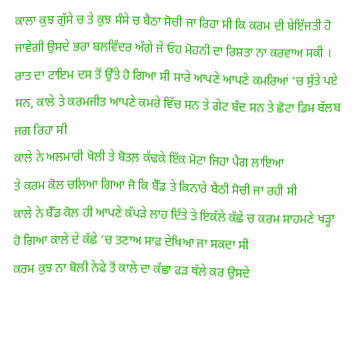ਕਾਲਾ ਕੁਝ ਗੁੱਸੇ ਚ ਤੇ ਕੁਝ ਸੰਸੇ ਚ ਬੈਠਾ ਸੋਚੀ ਜਾ ਰਿਹਾ ਸੀ ਕਿ ਕਰਮ ਦੀ ਬੇਇੱਜਤੀ ਹੋ ਜਾਵੇਗੀ ਉਸਦੇ ਭਰਾ ਬਲਵਿੰਦਰ ਅੱਗੇ ਜੇ ਓਹ ਮੋਹਨੀ ਦਾ ਰਿਸ਼ਤਾ ਨਾ ਕਰਵਾਅ ਸਕੀ ।
ਰਾਤ ਦਾ ਟਾਇਮ ਦਸ ਤੋਂ ਉੱਤੇ ਹੋ ਗਿਆ ਸੀ ਸਾਰੇ ਆਪਣੇ ਆਪਣੇ ਕਮਰਿਆਂ ‘ਚ ਸੁੱਤੇ ਪਏ ਸਨ, ਕਾਲੇ ਤੇ ਕਰਮਜੀਤ ਆਪਣੇ ਕਮਰੇ ਵਿੱਚ ਸਨ ਤੇ ਗੇਟ ਬੰਦ ਸਨ ਤੇ ਛੋਟਾ ਡਿਮ ਬੱਲਬ ਜਗ ਰਿਹਾ ਸੀ
ਕਾਲੇ ਨੇ ਅਲਮਾਰੀ ਖੋਲੀ ਤੇ ਬੋਤਲ਼ ਕੱਢਕੇ ਇੱਕ ਮੋਟਾ ਜਿਹਾ ਪੈਗ ਲਾਇਆ
ਤੇ ਕਰਮ ਕੋਲ ਚਲਿਆ ਗਿਆ ਜੋ ਕਿ ਬੈੱਡ ਤੇ ਕਿਨਾਰੇ ਬੈਠੀ ਸੋਚੀ ਜਾ ਰਹੀ ਸੀ
ਕਾਲੇ ਨੇ ਬੈੱਡ ਕੋਲ ਹੀ ਆਪਣੇ ਕੱਪੜੇ ਲਾਹ ਦਿੱਤੇ ਤੇ ਇਕੱਲੇ ਕੱਛੇ ਚ ਕਰਮ ਸਾਹਮਣੇ ਖੜ੍ਹਾ ਹੋ ਗਿਆ ਕਾਲੇ ਦੇ ਕੱਛੇ ‘ਚ ਤਣਾਅ ਸਾਫ ਦੇਖਿਆ ਜਾ ਸਕਦਾ ਸੀ
ਕਰਮ ਕੁਝ ਨਾ ਬੋਲੀ ਨੇਫੇ ਤੋਂ ਕਾਲੇ ਦਾ ਕੱਛਾ ਫੜ ਥੱਲੇ ਕਰ ਉਸਦੇ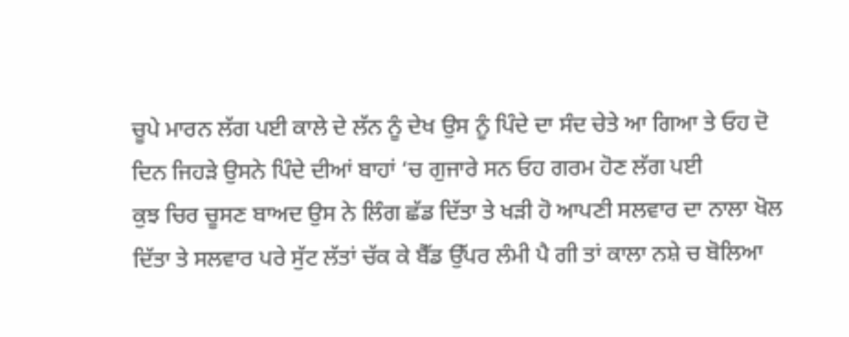ਚੂਪੇ ਮਾਰਨ ਲੱਗ ਪਈ ਕਾਲੇ ਦੇ ਲੱਨ ਨੂੰ ਦੇਖ ਉਸ ਨੂੰ ਪਿੰਦੇ ਦਾ ਸੰਦ ਚੇਤੇ ਆ ਗਿਆ ਤੇ ਓਹ ਦੋ ਦਿਨ ਜਿਹੜੇ ਉਸਨੇ ਪਿੰਦੇ ਦੀਆਂ ਬਾਹਾਂ ‘ਚ ਗੁਜਾਰੇ ਸਨ ਓਹ ਗਰਮ ਹੋਣ ਲੱਗ ਪਈ
ਕੁਝ ਚਿਰ ਚੂਸਣ ਬਾਅਦ ਉਸ ਨੇ ਲਿੰਗ ਛੱਡ ਦਿੱਤਾ ਤੇ ਖੜੀ ਹੋ ਆਪਣੀ ਸਲਵਾਰ ਦਾ ਨਾਲਾ ਖੋਲ ਦਿੱਤਾ ਤੇ ਸਲਵਾਰ ਪਰੇ ਸੁੱਟ ਲੱਤਾਂ ਚੱਕ ਕੇ ਬੈੱਡ ਉੱਪਰ ਲੰਮੀ ਪੈ ਗੀ ਤਾਂ ਕਾਲਾ ਨਸ਼ੇ ਚ ਬੋਲਿਆ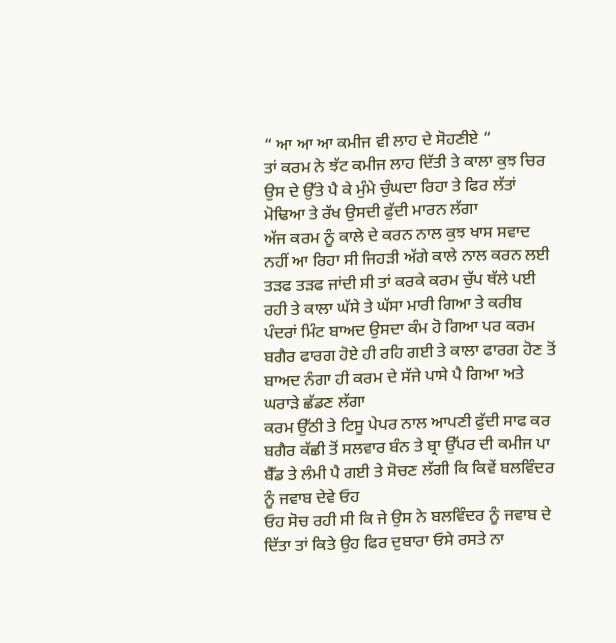“ ਆ ਆ ਆ ਕਮੀਜ ਵੀ ਲਾਹ ਦੇ ਸੋਹਣੀਏ “
ਤਾਂ ਕਰਮ ਨੇ ਝੱਟ ਕਮੀਜ ਲਾਹ ਦਿੱਤੀ ਤੇ ਕਾਲਾ ਕੁਝ ਚਿਰ ਉਸ ਦੇ ਉੱਤੇ ਪੈ ਕੇ ਮੁੰਮੇ ਚੁੰਘਦਾ ਰਿਹਾ ਤੇ ਫਿਰ ਲੱਤਾਂ ਮੋਢਿਆ ਤੇ ਰੱਖ ਉਸਦੀ ਫੁੱਦੀ ਮਾਰਨ ਲੱਗਾ
ਅੱਜ ਕਰਮ ਨੂੰ ਕਾਲੇ ਦੇ ਕਰਨ ਨਾਲ ਕੁਝ ਖਾਸ ਸਵਾਦ ਨਹੀਂ ਆ ਰਿਹਾ ਸੀ ਜਿਹੜੀ ਅੱਗੇ ਕਾਲੇ ਨਾਲ ਕਰਨ ਲਈ ਤੜਫ ਤੜਫ ਜਾਂਦੀ ਸੀ ਤਾਂ ਕਰਕੇ ਕਰਮ ਚੁੱਪ ਥੱਲੇ ਪਈ ਰਹੀ ਤੇ ਕਾਲਾ ਘੱਸੇ ਤੇ ਘੱਸਾ ਮਾਰੀ ਗਿਆ ਤੇ ਕਰੀਬ ਪੰਦਰਾਂ ਮਿੰਟ ਬਾਅਦ ਉਸਦਾ ਕੰਮ ਹੋ ਗਿਆ ਪਰ ਕਰਮ ਬਗੈਰ ਫਾਰਗ ਹੋਏ ਹੀ ਰਹਿ ਗਈ ਤੇ ਕਾਲਾ ਫਾਰਗ ਹੋਣ ਤੋਂ ਬਾਅਦ ਨੰਗਾ ਹੀ ਕਰਮ ਦੇ ਸੱਜੇ ਪਾਸੇ ਪੈ ਗਿਆ ਅਤੇ ਘਰਾੜੇ ਛੱਡਣ ਲੱਗਾ
ਕਰਮ ਉੱਠੀ ਤੇ ਟਿਸੂ ਪੇਪਰ ਨਾਲ ਆਪਣੀ ਫੁੱਦੀ ਸਾਫ ਕਰ ਬਗੈਰ ਕੱਛੀ ਤੋਂ ਸਲਵਾਰ ਬੰਨ ਤੇ ਬ੍ਰਾ ਉੱਪਰ ਦੀ ਕਮੀਜ ਪਾ ਬੈੱਡ ਤੇ ਲੰਮੀ ਪੈ ਗਈ ਤੇ ਸੋਚਣ ਲੱਗੀ ਕਿ ਕਿਵੇਂ ਬਲਵਿੰਦਰ ਨੂੰ ਜਵਾਬ ਦੇਵੇ ਓਹ
ਓਹ ਸੋਚ ਰਹੀ ਸੀ ਕਿ ਜੇ ਉਸ ਨੇ ਬਲਵਿੰਦਰ ਨੂੰ ਜਵਾਬ ਦੇ ਦਿੱਤਾ ਤਾਂ ਕਿਤੇ ਉਹ ਫਿਰ ਦੁਬਾਰਾ ਓਸੇ ਰਸਤੇ ਨਾ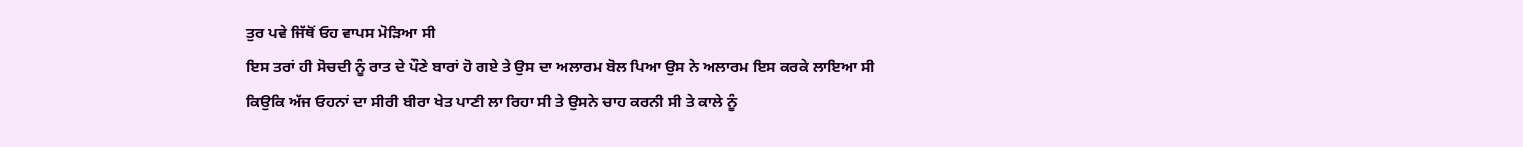ਤੁਰ ਪਵੇ ਜਿੱਥੋਂ ਓਹ ਵਾਪਸ ਮੋੜਿਆ ਸੀ
ਇਸ ਤਰਾਂ ਹੀ ਸੋਚਦੀ ਨੂੰ ਰਾਤ ਦੇ ਪੌਣੇ ਬਾਰਾਂ ਹੋ ਗਏ ਤੇ ਉਸ ਦਾ ਅਲਾਰਮ ਬੋਲ ਪਿਆ ਉਸ ਨੇ ਅਲਾਰਮ ਇਸ ਕਰਕੇ ਲਾਇਆ ਸੀ ਕਿਉਕਿ ਅੱਜ ਓਹਨਾਂ ਦਾ ਸੀਰੀ ਬੀਰਾ ਖੇਤ ਪਾਣੀ ਲਾ ਰਿਹਾ ਸੀ ਤੇ ਉਸਨੇ ਚਾਹ ਕਰਨੀ ਸੀ ਤੇ ਕਾਲੇ ਨੂੰ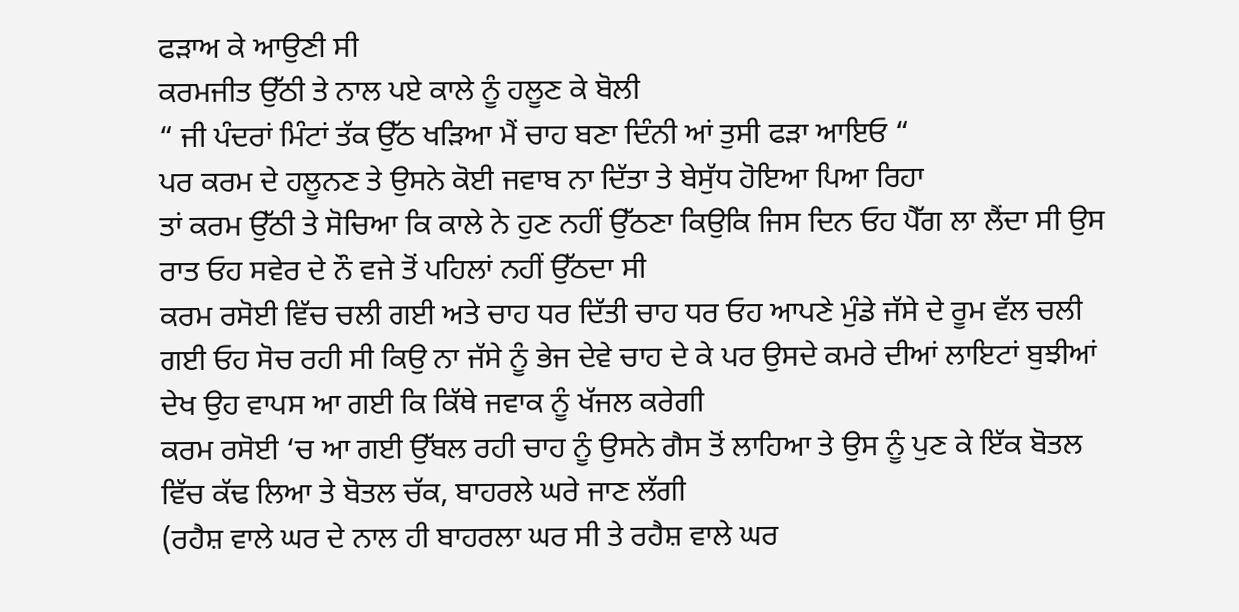ਫੜਾਅ ਕੇ ਆਉਣੀ ਸੀ
ਕਰਮਜੀਤ ਉੱਠੀ ਤੇ ਨਾਲ ਪਏ ਕਾਲੇ ਨੂੰ ਹਲੂਣ ਕੇ ਬੋਲੀ
“ ਜੀ ਪੰਦਰਾਂ ਮਿੰਟਾਂ ਤੱਕ ਉੱਠ ਖੜਿਆ ਮੈਂ ਚਾਹ ਬਣਾ ਦਿੰਨੀ ਆਂ ਤੁਸੀ ਫੜਾ ਆਇਓ “
ਪਰ ਕਰਮ ਦੇ ਹਲੂਨਣ ਤੇ ਉਸਨੇ ਕੋਈ ਜਵਾਬ ਨਾ ਦਿੱਤਾ ਤੇ ਬੇਸੁੱਧ ਹੋਇਆ ਪਿਆ ਰਿਹਾ
ਤਾਂ ਕਰਮ ਉੱਠੀ ਤੇ ਸੋਚਿਆ ਕਿ ਕਾਲੇ ਨੇ ਹੁਣ ਨਹੀਂ ਉੱਠਣਾ ਕਿਉਕਿ ਜਿਸ ਦਿਨ ਓਹ ਪੈੱਗ ਲਾ ਲੈਂਦਾ ਸੀ ਉਸ ਰਾਤ ਓਹ ਸਵੇਰ ਦੇ ਨੌ ਵਜੇ ਤੋਂ ਪਹਿਲਾਂ ਨਹੀਂ ਉੱਠਦਾ ਸੀ
ਕਰਮ ਰਸੋਈ ਵਿੱਚ ਚਲੀ ਗਈ ਅਤੇ ਚਾਹ ਧਰ ਦਿੱਤੀ ਚਾਹ ਧਰ ਓਹ ਆਪਣੇ ਮੁੰਡੇ ਜੱਸੇ ਦੇ ਰੂਮ ਵੱਲ ਚਲੀ ਗਈ ਓਹ ਸੋਚ ਰਹੀ ਸੀ ਕਿਉ ਨਾ ਜੱਸੇ ਨੂੰ ਭੇਜ ਦੇਵੇ ਚਾਹ ਦੇ ਕੇ ਪਰ ਉਸਦੇ ਕਮਰੇ ਦੀਆਂ ਲਾਇਟਾਂ ਬੁਝੀਆਂ ਦੇਖ ਉਹ ਵਾਪਸ ਆ ਗਈ ਕਿ ਕਿੱਥੇ ਜਵਾਕ ਨੂੰ ਖੱਜਲ ਕਰੇਗੀ
ਕਰਮ ਰਸੋਈ ‘ਚ ਆ ਗਈ ਉੱਬਲ ਰਹੀ ਚਾਹ ਨੂੰ ਉਸਨੇ ਗੈਸ ਤੋਂ ਲਾਹਿਆ ਤੇ ਉਸ ਨੂੰ ਪੁਣ ਕੇ ਇੱਕ ਬੋਤਲ ਵਿੱਚ ਕੱਢ ਲਿਆ ਤੇ ਬੋਤਲ ਚੱਕ, ਬਾਹਰਲੇ ਘਰੇ ਜਾਣ ਲੱਗੀ
(ਰਹੈਸ਼ ਵਾਲੇ ਘਰ ਦੇ ਨਾਲ ਹੀ ਬਾਹਰਲਾ ਘਰ ਸੀ ਤੇ ਰਹੈਸ਼ ਵਾਲੇ ਘਰ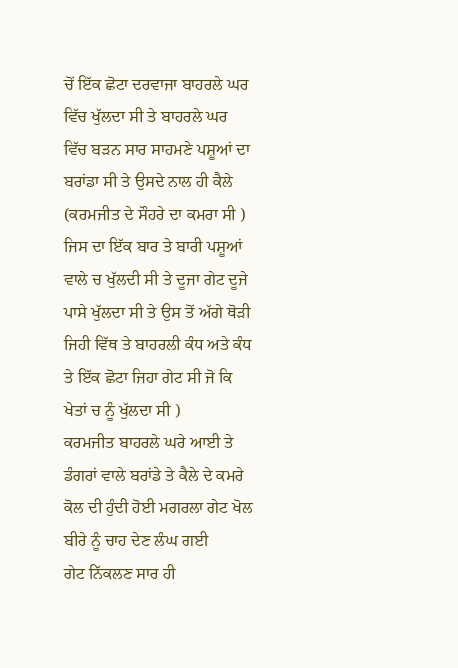ਚੋਂ ਇੱਕ ਛੋਟਾ ਦਰਵਾਜਾ ਬਾਹਰਲੇ ਘਰ ਵਿੱਚ ਖੁੱਲਦਾ ਸੀ ਤੇ ਬਾਹਰਲੇ ਘਰ ਵਿੱਚ ਬੜਨ ਸਾਰ ਸਾਹਮਣੇ ਪਸ਼ੂਆਂ ਦਾ ਬਰਾਂਡਾ ਸੀ ਤੇ ਉਸਦੇ ਨਾਲ ਹੀ ਕੈਲੇ (ਕਰਮਜੀਤ ਦੇ ਸੌਹਰੇ ਦਾ ਕਮਰਾ ਸੀ ) ਜਿਸ ਦਾ ਇੱਕ ਬਾਰ ਤੇ ਬਾਰੀ ਪਸ਼ੂਆਂ ਵਾਲੇ ਚ ਖੁੱਲਦੀ ਸੀ ਤੇ ਦੂਜਾ ਗੇਟ ਦੂਜੇ ਪਾਸੇ ਖੁੱਲਦਾ ਸੀ ਤੇ ਉਸ ਤੋਂ ਅੱਗੇ ਥੋੜੀ ਜਿਹੀ ਵਿੱਥ ਤੇ ਬਾਹਰਲੀ ਕੰਧ ਅਤੇ ਕੰਧ ਤੇ ਇੱਕ ਛੋਟਾ ਜਿਹਾ ਗੇਟ ਸੀ ਜੋ ਕਿ ਖੇਤਾਂ ਚ ਨੂੰ ਖੁੱਲਦਾ ਸੀ )
ਕਰਮਜੀਤ ਬਾਹਰਲੇ ਘਰੇ ਆਈ ਤੇ ਡੰਗਰਾਂ ਵਾਲੇ ਬਰਾਂਡੇ ਤੇ ਕੈਲੇ ਦੇ ਕਮਰੇ ਕੋਲ ਦੀ ਹੁੰਦੀ ਹੋਈ ਮਗਰਲਾ ਗੇਟ ਖੋਲ ਬੀਰੇ ਨੂੰ ਚਾਹ ਦੇਣ ਲੰਘ ਗਈ
ਗੇਟ ਨਿੱਕਲਣ ਸਾਰ ਹੀ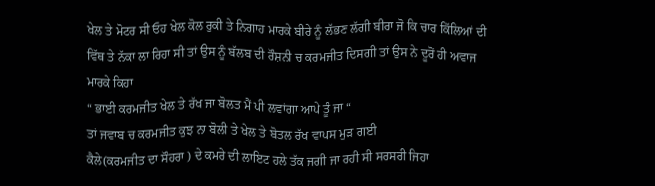ਖੇਲ ਤੇ ਮੋਟਰ ਸੀ ਓਹ ਖੇਲ ਕੋਲ ਰੁਕੀ ਤੇ ਨਿਗਾਹ ਮਾਰਕੇ ਬੀਰੇ ਨੂੰ ਲੱਭਣ ਲੱਗੀ ਬੀਰਾ ਜੋ ਕਿ ਚਾਰ ਕਿੱਲਿਆਂ ਦੀ ਵਿੱਥ ਤੇ ਨੱਕਾ ਲਾ ਰਿਹਾ ਸੀ ਤਾਂ ਉਸ ਨੂੰ ਬੱਲਬ ਦੀ ਰੌਸ਼ਨੀ ਚ ਕਰਮਜੀਤ ਦਿਸਗੀ ਤਾਂ ਉਸ ਨੇ ਦੂਰੋਂ ਹੀ ਅਵਾਜ ਮਾਰਕੇ ਕਿਹਾ
“ ਭਾਈ ਕਰਮਜੀਤ ਖੇਲ ਤੇ ਰੱਖ ਜਾ ਬੋਲਤ ਮੈਂ ਪੀ ਲਵਾਂਗਾ ਆਪੇ ਤੂੰ ਜਾ “
ਤਾਂ ਜਵਾਬ ਚ ਕਰਮਜੀਤ ਕੁਝ ਨਾ ਬੋਲੀ ਤੇ ਖੇਲ ਤੇ ਬੋਤਲ ਰੱਖ ਵਾਪਸ ਮੁੜ ਗਈ
ਕੈਲੇ(ਕਰਮਜੀਤ ਦਾ ਸੌਹਰਾ ) ਦੇ ਕਮਰੇ ਦੀ ਲਾਇਟ ਹਲੇ ਤੱਕ ਜਗੀ ਜਾ ਰਹੀ ਸੀ ਸਰਸਰੀ ਜਿਹਾ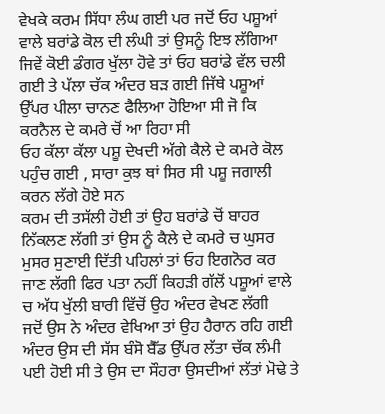ਵੇਖਕੇ ਕਰਮ ਸਿੱਧਾ ਲੰਘ ਗਈ ਪਰ ਜਦੋਂ ਓਹ ਪਸ਼ੂਆਂ ਵਾਲੇ ਬਰਾਂਡੇ ਕੋਲ ਦੀ ਲੰਘੀ ਤਾਂ ਉਸਨੂੰ ਇਝ ਲੱਗਿਆ ਜਿਵੇਂ ਕੋਈ ਡੰਗਰ ਖੁੱਲਾ ਹੋਵੇ ਤਾਂ ਓਹ ਬਰਾਂਡੇ ਵੱਲ ਚਲੀ ਗਈ ਤੇ ਪੱਲਾ ਚੱਕ ਅੰਦਰ ਬੜ ਗਈ ਜਿੱਥੇ ਪਸ਼ੂਆਂ ਉੱਪਰ ਪੀਲਾ ਚਾਨਣ ਫੈਲਿਆ ਹੋਇਆ ਸੀ ਜੋ ਕਿ ਕਰਨੈਲ ਦੇ ਕਮਰੇ ਚੋਂ ਆ ਰਿਹਾ ਸੀ
ਓਹ ਕੱਲਾ ਕੱਲਾ ਪਸ਼ੂ ਦੇਖਦੀ ਅੱਗੇ ਕੈਲੇ ਦੇ ਕਮਰੇ ਕੋਲ ਪਹੁੰਚ ਗਈ , ਸਾਰਾ ਕੁਝ ਥਾਂ ਸਿਰ ਸੀ ਪਸ਼ੂ ਜਗਾਲੀ ਕਰਨ ਲੱਗੇ ਹੋਏ ਸਨ
ਕਰਮ ਦੀ ਤਸੱਲੀ ਹੋਈ ਤਾਂ ਉਹ ਬਰਾਂਡੇ ਚੋਂ ਬਾਹਰ ਨਿੱਕਲਣ ਲੱਗੀ ਤਾਂ ਉਸ ਨੂੰ ਕੈਲੇ ਦੇ ਕਮਰੇ ਚ ਘੁਸਰ ਮੁਸਰ ਸੁਣਾਈ ਦਿੱਤੀ ਪਹਿਲਾਂ ਤਾਂ ਓਹ ਇਗਨੋਰ ਕਰ ਜਾਣ ਲੱਗੀ ਫਿਰ ਪਤਾ ਨਹੀਂ ਕਿਹੜੀ ਗੱਲੋਂ ਪਸ਼ੂਆਂ ਵਾਲੇ ਚ ਅੱਧ ਖੁੱਲੀ ਬਾਰੀ ਵਿੱਚੋਂ ਉਹ ਅੰਦਰ ਵੇਖਣ ਲੱਗੀ
ਜਦੋਂ ਉਸ ਨੇ ਅੰਦਰ ਵੇਖਿਆ ਤਾਂ ਉਹ ਹੈਰਾਨ ਰਹਿ ਗਈ
ਅੰਦਰ ਉਸ ਦੀ ਸੱਸ ਬੰਸੋ ਬੈੱਡ ਉੱਪਰ ਲੱਤਾ ਚੱਕ ਲੰਮੀ ਪਈ ਹੋਈ ਸੀ ਤੇ ਉਸ ਦਾ ਸੌਹਰਾ ਉਸਦੀਆਂ ਲੱਤਾਂ ਮੋਢੇ ਤੇ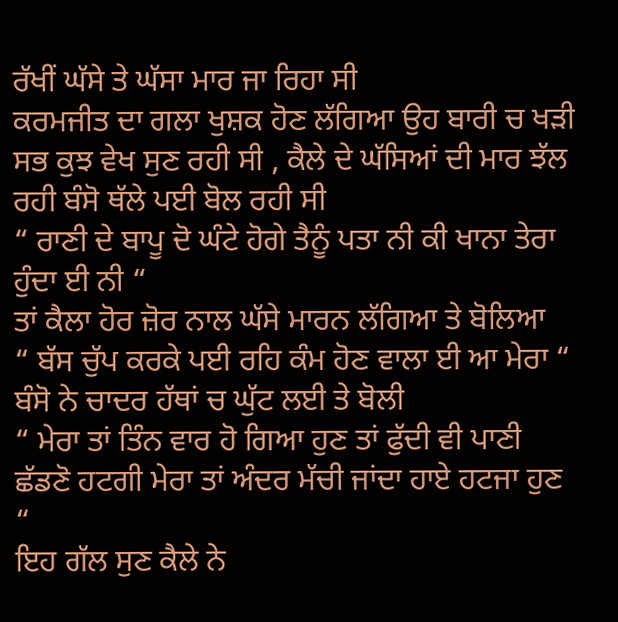ਰੱਖੀਂ ਘੱਸੇ ਤੇ ਘੱਸਾ ਮਾਰ ਜਾ ਰਿਹਾ ਸੀ
ਕਰਮਜੀਤ ਦਾ ਗਲਾ ਖੁਸ਼ਕ ਹੋਣ ਲੱਗਿਆ ਉਹ ਬਾਰੀ ਚ ਖੜੀ ਸਭ ਕੁਝ ਵੇਖ ਸੁਣ ਰਹੀ ਸੀ , ਕੈਲੇ ਦੇ ਘੱਸਿਆਂ ਦੀ ਮਾਰ ਝੱਲ ਰਹੀ ਬੰਸੋ ਥੱਲੇ ਪਈ ਬੋਲ ਰਹੀ ਸੀ
“ ਰਾਣੀ ਦੇ ਬਾਪੂ ਦੋ ਘੰਟੇ ਹੋਗੇ ਤੈਨੂੰ ਪਤਾ ਨੀ ਕੀ ਖਾਨਾ ਤੇਰਾ ਹੁੰਦਾ ਈ ਨੀ “
ਤਾਂ ਕੈਲਾ ਹੋਰ ਜ਼ੋਰ ਨਾਲ ਘੱਸੇ ਮਾਰਨ ਲੱਗਿਆ ਤੇ ਬੋਲਿਆ
“ ਬੱਸ ਚੁੱਪ ਕਰਕੇ ਪਈ ਰਹਿ ਕੰਮ ਹੋਣ ਵਾਲਾ ਈ ਆ ਮੇਰਾ “
ਬੰਸੋ ਨੇ ਚਾਦਰ ਹੱਥਾਂ ਚ ਘੁੱਟ ਲਈ ਤੇ ਬੋਲੀ
“ ਮੇਰਾ ਤਾਂ ਤਿੰਨ ਵਾਰ ਹੋ ਗਿਆ ਹੁਣ ਤਾਂ ਫੁੱਦੀ ਵੀ ਪਾਣੀ ਛੱਡਣੋ ਹਟਗੀ ਮੇਰਾ ਤਾਂ ਅੰਦਰ ਮੱਚੀ ਜਾਂਦਾ ਹਾਏ ਹਟਜਾ ਹੁਣ “
ਇਹ ਗੱਲ ਸੁਣ ਕੈਲੇ ਨੇ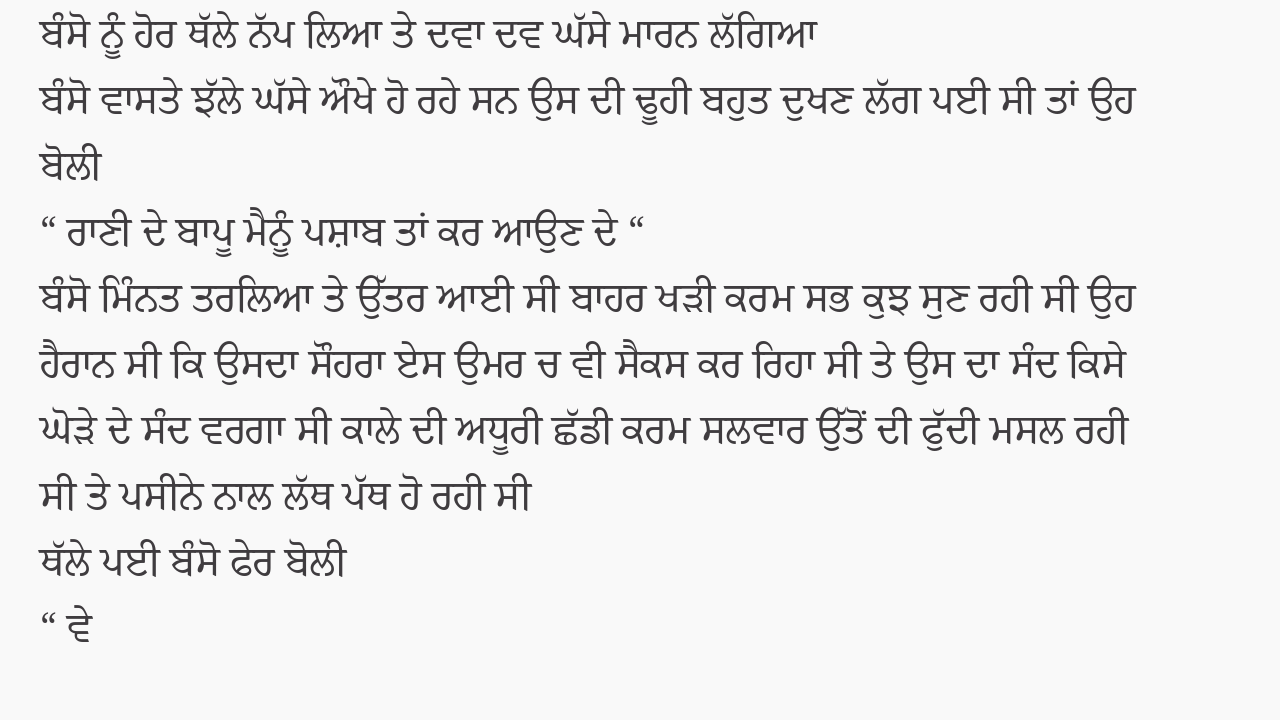ਬੰਸੋ ਨੂੰ ਹੋਰ ਥੱਲੇ ਨੱਪ ਲਿਆ ਤੇ ਦਵਾ ਦਵ ਘੱਸੇ ਮਾਰਨ ਲੱਗਿਆ
ਬੰਸੋ ਵਾਸਤੇ ਝੱਲੇ ਘੱਸੇ ਔਖੇ ਹੋ ਰਹੇ ਸਨ ਉਸ ਦੀ ਢੂਹੀ ਬਹੁਤ ਦੁਖਣ ਲੱਗ ਪਈ ਸੀ ਤਾਂ ਉਹ ਬੋਲੀ
“ ਰਾਣੀ ਦੇ ਬਾਪੂ ਮੈਨੂੰ ਪਸ਼ਾਬ ਤਾਂ ਕਰ ਆਉਣ ਦੇ “
ਬੰਸੋ ਮਿੰਨਤ ਤਰਲਿਆ ਤੇ ਉੱਤਰ ਆਈ ਸੀ ਬਾਹਰ ਖੜੀ ਕਰਮ ਸਭ ਕੁਝ ਸੁਣ ਰਹੀ ਸੀ ਉਹ ਹੈਰਾਨ ਸੀ ਕਿ ਉਸਦਾ ਸੌਹਰਾ ਏਸ ਉਮਰ ਚ ਵੀ ਸੈਕਸ ਕਰ ਰਿਹਾ ਸੀ ਤੇ ਉਸ ਦਾ ਸੰਦ ਕਿਸੇ ਘੋੜੇ ਦੇ ਸੰਦ ਵਰਗਾ ਸੀ ਕਾਲੇ ਦੀ ਅਧੂਰੀ ਛੱਡੀ ਕਰਮ ਸਲਵਾਰ ਉੱਤੋਂ ਦੀ ਫੁੱਦੀ ਮਸਲ ਰਹੀ ਸੀ ਤੇ ਪਸੀਨੇ ਨਾਲ ਲੱਥ ਪੱਥ ਹੋ ਰਹੀ ਸੀ
ਥੱਲੇ ਪਈ ਬੰਸੋ ਫੇਰ ਬੋਲੀ
“ ਵੇ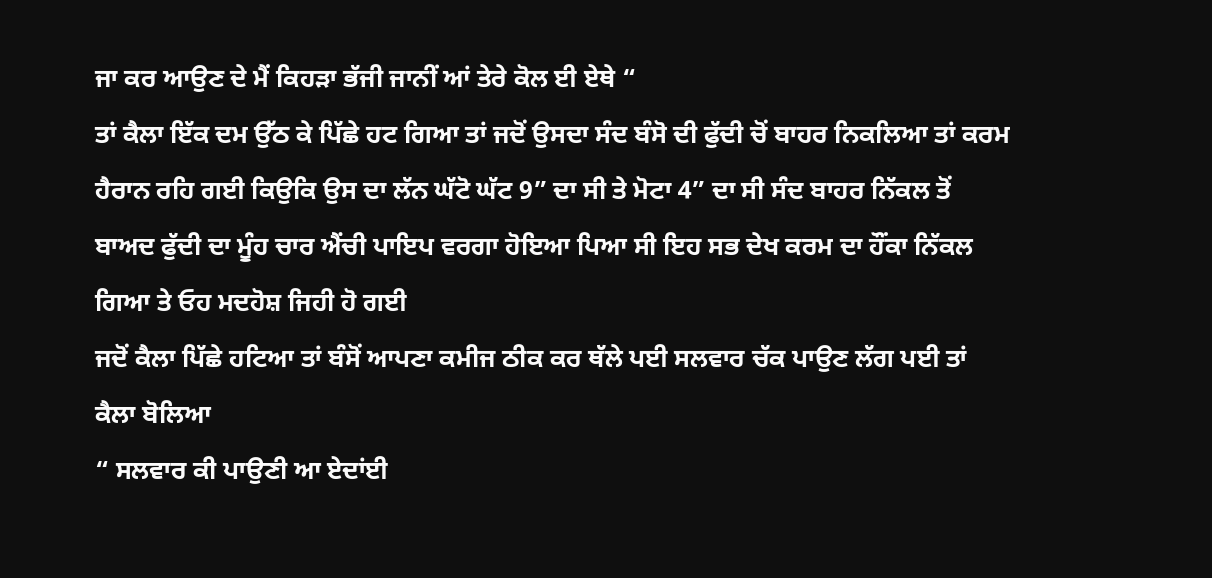ਜਾ ਕਰ ਆਉਣ ਦੇ ਮੈਂ ਕਿਹੜਾ ਭੱਜੀ ਜਾਨੀਂ ਆਂ ਤੇਰੇ ਕੋਲ ਈ ਏਥੇ “
ਤਾਂ ਕੈਲਾ ਇੱਕ ਦਮ ਉੱਠ ਕੇ ਪਿੱਛੇ ਹਟ ਗਿਆ ਤਾਂ ਜਦੋਂ ਉਸਦਾ ਸੰਦ ਬੰਸੋ ਦੀ ਫੁੱਦੀ ਚੋਂ ਬਾਹਰ ਨਿਕਲਿਆ ਤਾਂ ਕਰਮ ਹੈਰਾਨ ਰਹਿ ਗਈ ਕਿਉਕਿ ਉਸ ਦਾ ਲੱਨ ਘੱਟੋ ਘੱਟ 9” ਦਾ ਸੀ ਤੇ ਮੋਟਾ 4” ਦਾ ਸੀ ਸੰਦ ਬਾਹਰ ਨਿੱਕਲ ਤੋਂ ਬਾਅਦ ਫੁੱਦੀ ਦਾ ਮੂੰਹ ਚਾਰ ਐਂਚੀ ਪਾਇਪ ਵਰਗਾ ਹੋਇਆ ਪਿਆ ਸੀ ਇਹ ਸਭ ਦੇਖ ਕਰਮ ਦਾ ਹੌਂਕਾ ਨਿੱਕਲ ਗਿਆ ਤੇ ਓਹ ਮਦਹੋਸ਼ ਜਿਹੀ ਹੋ ਗਈ
ਜਦੋਂ ਕੈਲਾ ਪਿੱਛੇ ਹਟਿਆ ਤਾਂ ਬੰਸੋਂ ਆਪਣਾ ਕਮੀਜ ਠੀਕ ਕਰ ਥੱਲੇ ਪਈ ਸਲਵਾਰ ਚੱਕ ਪਾਉਣ ਲੱਗ ਪਈ ਤਾਂ ਕੈਲਾ ਬੋਲਿਆ
“ ਸਲਵਾਰ ਕੀ ਪਾਉਣੀ ਆ ਏਦਾਂਈ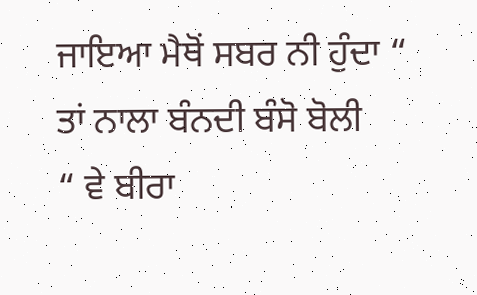ਜਾਇਆ ਮੈਥੋਂ ਸਬਰ ਨੀ ਹੁੰਦਾ “
ਤਾਂ ਨਾਲਾ ਬੰਨਦੀ ਬੰਸੋ ਬੋਲੀ
“ ਵੇ ਬੀਰਾ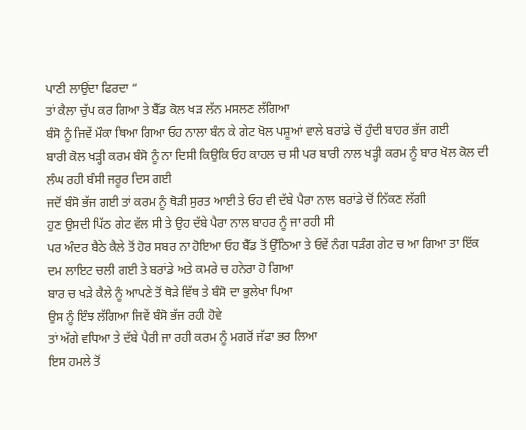ਪਾਣੀ ਲਾਉਂਦਾ ਫਿਰਦਾ “
ਤਾਂ ਕੈਲਾ ਚੁੱਪ ਕਰ ਗਿਆ ਤੇ ਬੈੱਡ ਕੋਲ ਖੜ ਲੱਨ ਮਸਲਣ ਲੱਗਿਆ
ਬੰਸੋ ਨੂੰ ਜਿਵੇਂ ਮੌਕਾ ਥਿਆ ਗਿਆ ਓਹ ਨਾਲਾ ਬੰਨ ਕੇ ਗੇਟ ਖੋਲ ਪਸ਼ੂਆਂ ਵਾਲੇ ਬਰਾਂਡੇ ਚੋਂ ਹੁੰਦੀ ਬਾਹਰ ਭੱਜ ਗਈ
ਬਾਰੀ ਕੋਲ ਖੜ੍ਹੀ ਕਰਮ ਬੰਸੋ ਨੂੰ ਨਾ ਦਿਸੀ ਕਿਉਕਿ ਓਹ ਕਾਹਲ ਚ ਸੀ ਪਰ ਬਾਰੀ ਨਾਲ ਖੜ੍ਹੀ ਕਰਮ ਨੂੰ ਬਾਰ ਖੋਲ ਕੋਲ ਦੀ ਲੰਘ ਰਹੀ ਬੰਸੀ ਜਰੂਰ ਦਿਸ ਗਈ
ਜਦੋਂ ਬੰਸੋ ਭੱਜ ਗਈ ਤਾਂ ਕਰਮ ਨੂੰ ਥੋੜੀ ਸੁਰਤ ਆਈ ਤੇ ਓਹ ਵੀ ਦੱਬੇ ਪੈਰਾ ਨਾਲ ਬਰਾਂਡੇ ਚੋਂ ਨਿੱਕਣ ਲੱਗੀ
ਹੁਣ ਉਸਦੀ ਪਿੱਠ ਗੇਟ ਵੱਲ ਸੀ ਤੇ ਉਹ ਦੱਬੇ ਪੈਰਾ ਨਾਲ ਬਾਹਰ ਨੂੰ ਜਾ ਰਹੀ ਸੀ
ਪਰ ਅੰਦਰ ਬੈਠੇ ਕੈਲੇ ਤੋਂ ਹੋਰ ਸਬਰ ਨਾ ਹੋਇਆ ਓਹ ਬੈੱਡ ਤੋਂ ਉੱਠਿਆ ਤੇ ਓਵੇਂ ਨੰਗ ਧੜੰਗ ਗੇਟ ਚ ਆ ਗਿਆ ਤਾ ਇੱਕ ਦਮ ਲਾਇਟ ਚਲੀ ਗਈ ਤੇ ਬਰਾਂਡੇ ਅਤੇ ਕਮਰੇ ਚ ਹਨੇਰਾ ਹੋ ਗਿਆ
ਬਾਰ ਚ ਖੜੇ ਕੈਲੇ ਨੂੰ ਆਪਣੇ ਤੋਂ ਥੋੜੇ ਵਿੱਥ ਤੇ ਬੰਸੋ ਦਾ ਭੁਲੇਖਾ ਪਿਆ
ਉਸ ਨੂੰ ਇੰਝ ਲੱਗਿਆ ਜਿਵੇਂ ਬੰਸੋ ਭੱਜ ਰਹੀ ਹੋਵੇ
ਤਾਂ ਅੱਗੇ ਵਧਿਆ ਤੇ ਦੱਬੇ ਪੈਰੀ ਜਾ ਰਹੀ ਕਰਮ ਨੂੰ ਮਗਰੋਂ ਜੱਫਾ ਭਰ ਲਿਆ
ਇਸ ਹਮਲੇ ਤੋਂ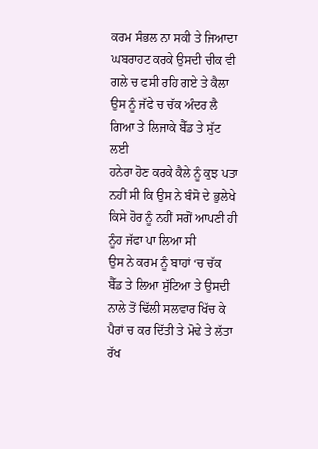ਕਰਮ ਸੰਭਲ ਨਾ ਸਕੀ ਤੇ ਜਿਆਦਾ ਘਬਰਾਹਟ ਕਰਕੇ ਉਸਦੀ ਚੀਕ ਵੀ ਗਲੇ ਚ ਫਸੀ ਰਹਿ ਗਏ ਤੇ ਕੈਲਾ ਉਸ ਨੂੰ ਜੱਫੇ ਚ ਚੱਕ ਅੰਦਰ ਲੈ ਗਿਆ ਤੇ ਲਿਜਾਕੇ ਬੈੱਡ ਤੇ ਸੁੱਟ ਲਈ
ਹਨੇਰਾ ਹੋਣ ਕਰਕੇ ਕੈਲੇ ਨੂੰ ਕੁਝ ਪਤਾ ਨਹੀਂ ਸੀ ਕਿ ਉਸ ਨੇ ਬੰਸੋ ਦੇ ਭੁਲੇਖੇ ਕਿਸੇ ਹੋਰ ਨੂੰ ਨਹੀਂ ਸਗੋਂ ਆਪਣੀ ਹੀ ਨੂੰਹ ਜੱਫਾ ਪਾ ਲਿਆ ਸੀ
ਉਸ ਨੇ ਕਰਮ ਨੂੰ ਬਾਹਾਂ ‘ਚ ਚੱਕ ਬੈੱਡ ਤੇ ਲਿਆ ਸੁੱਟਿਆ ਤੇ ਉਸਦੀ ਨਾਲੇ ਤੋਂ ਢਿੱਲੀ ਸਲਵਾਰ ਖਿੱਚ ਕੇ ਪੈਰਾਂ ਚ ਕਰ ਦਿੱਤੀ ਤੇ ਮੋਢੇ ਤੇ ਲੱਤਾ ਰੱਖ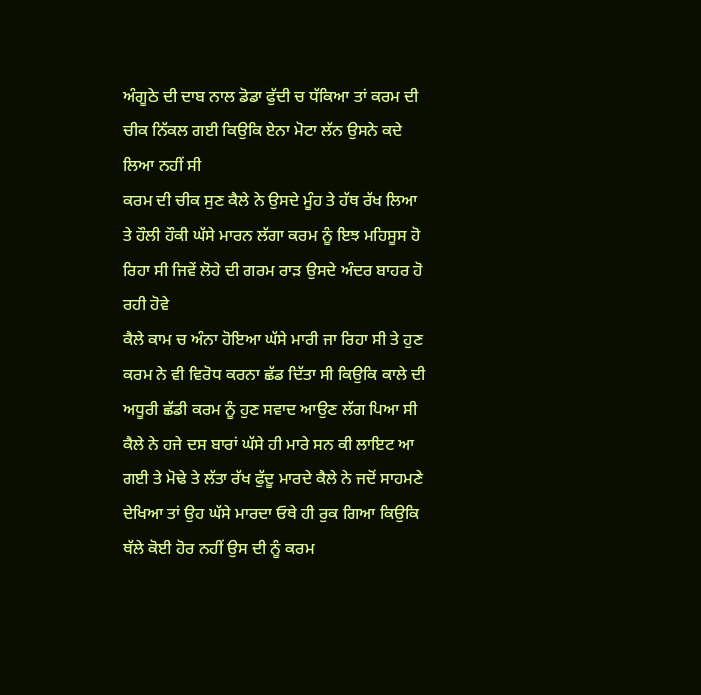ਅੰਗੂਠੇ ਦੀ ਦਾਬ ਨਾਲ ਡੋਡਾ ਫੁੱਦੀ ਚ ਧੱਕਿਆ ਤਾਂ ਕਰਮ ਦੀ ਚੀਕ ਨਿੱਕਲ ਗਈ ਕਿਉਕਿ ਏਨਾ ਮੋਟਾ ਲੱਨ ਉਸਨੇ ਕਦੇ ਲਿਆ ਨਹੀਂ ਸੀ
ਕਰਮ ਦੀ ਚੀਕ ਸੁਣ ਕੈਲੇ ਨੇ ਉਸਦੇ ਮੂੰਹ ਤੇ ਹੱਥ ਰੱਖ ਲਿਆ ਤੇ ਹੌਲੀ ਹੌਕੀ ਘੱਸੇ ਮਾਰਨ ਲੱਗਾ ਕਰਮ ਨੂੰ ਇਝ ਮਹਿਸੂਸ ਹੋ ਰਿਹਾ ਸੀ ਜਿਵੇਂ ਲੋਹੇ ਦੀ ਗਰਮ ਰਾੜ ਉਸਦੇ ਅੰਦਰ ਬਾਹਰ ਹੋ ਰਹੀ ਹੋਵੇ
ਕੈਲੇ ਕਾਮ ਚ ਅੰਨਾ ਹੋਇਆ ਘੱਸੇ ਮਾਰੀ ਜਾ ਰਿਹਾ ਸੀ ਤੇ ਹੁਣ ਕਰਮ ਨੇ ਵੀ ਵਿਰੋਧ ਕਰਨਾ ਛੱਡ ਦਿੱਤਾ ਸੀ ਕਿਉਕਿ ਕਾਲੇ ਦੀ ਅਧੂਰੀ ਛੱਡੀ ਕਰਮ ਨੂੰ ਹੁਣ ਸਵਾਦ ਆਉਣ ਲੱਗ ਪਿਆ ਸੀ
ਕੈਲੇ ਨੇ ਹਜੇ ਦਸ ਬਾਰਾਂ ਘੱਸੇ ਹੀ ਮਾਰੇ ਸਨ ਕੀ ਲਾਇਟ ਆ ਗਈ ਤੇ ਮੋਢੇ ਤੇ ਲੱਤਾ ਰੱਖ ਫੁੱਦੂ ਮਾਰਦੇ ਕੈਲੇ ਨੇ ਜਦੋਂ ਸਾਹਮਣੇ ਦੇਖਿਆ ਤਾਂ ਉਹ ਘੱਸੇ ਮਾਰਦਾ ਓਥੇ ਹੀ ਰੁਕ ਗਿਆ ਕਿਉਕਿ ਥੱਲੇ ਕੋਈ ਹੋਰ ਨਹੀਂ ਉਸ ਦੀ ਨੂੰ ਕਰਮ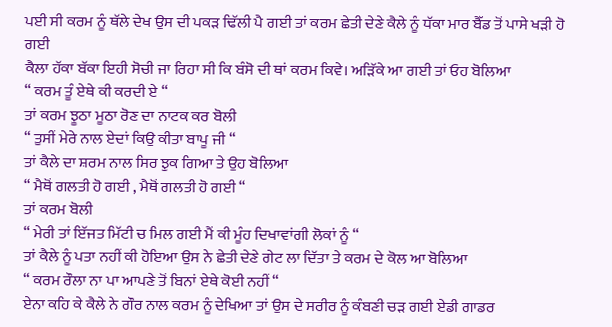ਪਈ ਸੀ ਕਰਮ ਨੂੰ ਥੱਲੇ ਦੇਖ ਉਸ ਦੀ ਪਕੜ ਢਿੱਲੀ ਪੈ ਗਈ ਤਾਂ ਕਰਮ ਛੇਤੀ ਦੇਣੇ ਕੈਲੇ ਨੂੰ ਧੱਕਾ ਮਾਰ ਬੈੱਡ ਤੋਂ ਪਾਸੇ ਖੜੀ ਹੋ ਗਈ
ਕੈਲਾ ਹੱਕਾ ਬੱਕਾ ਇਹੀ ਸੋਚੀ ਜਾ ਰਿਹਾ ਸੀ ਕਿ ਬੰਸੋ ਦੀ ਥਾਂ ਕਰਮ ਕਿਵੇ। ਅੜਿੱਕੇ ਆ ਗਈ ਤਾਂ ਓਹ ਬੋਲਿਆ
“ ਕਰਮ ਤੂੰ ਏਥੇ ਕੀ ਕਰਦੀ ਏ “
ਤਾਂ ਕਰਮ ਝੂਠਾ ਮੂਠਾ ਰੋਣ ਦਾ ਨਾਟਕ ਕਰ ਬੋਲੀ
“ ਤੁਸੀਂ ਮੇਰੇ ਨਾਲ ਏਦਾਂ ਕਿਉ ਕੀਤਾ ਬਾਪੂ ਜੀ “
ਤਾਂ ਕੈਲੇ ਦਾ ਸ਼ਰਮ ਨਾਲ ਸਿਰ ਝੁਕ ਗਿਆ ਤੇ ਉਹ ਬੋਲਿਆ
“ ਮੈਥੋਂ ਗਲਤੀ ਹੋ ਗਈ , ਮੈਥੋਂ ਗਲਤੀ ਹੋ ਗਈ “
ਤਾਂ ਕਰਮ ਬੋਲੀ
“ ਮੇਰੀ ਤਾਂ ਇੱਜਤ ਮਿੱਟੀ ਚ ਮਿਲ ਗਈ ਮੈਂ ਕੀ ਮੂੰਹ ਦਿਖਾਵਾਂਗੀ ਲੋਕਾਂ ਨੂੰ “
ਤਾਂ ਕੈਲੇ ਨੂੰ ਪਤਾ ਨਹੀਂ ਕੀ ਹੋਇਆ ਉਸ ਨੇ ਛੇਤੀ ਦੇਣੇ ਗੇਟ ਲਾ ਦਿੱਤਾ ਤੇ ਕਰਮ ਦੇ ਕੋਲ ਆ ਬੋਲਿਆ
“ ਕਰਮ ਰੌਲਾ ਨਾ ਪਾ ਆਪਣੇ ਤੋਂ ਬਿਨਾਂ ਏਥੇ ਕੋਈ ਨਹੀਂ “
ਏਨਾ ਕਹਿ ਕੇ ਕੈਲੇ ਨੇ ਗੌਰ ਨਾਲ ਕਰਮ ਨੂੰ ਦੇਖਿਆ ਤਾਂ ਉਸ ਦੇ ਸਰੀਰ ਨੂੰ ਕੰਬਣੀ ਚੜ ਗਈ ਏਡੀ ਗਾਡਰ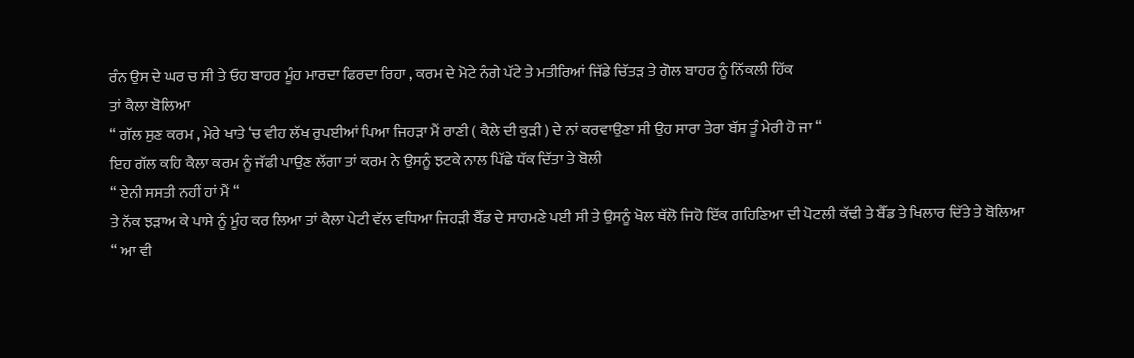ਰੰਨ ਉਸ ਦੇ ਘਰ ਚ ਸੀ ਤੇ ਓਹ ਬਾਹਰ ਮੂੰਹ ਮਾਰਦਾ ਫਿਰਦਾ ਰਿਹਾ , ਕਰਮ ਦੇ ਮੋਟੇ ਨੰਗੇ ਪੱਟੇ ਤੇ ਮਤੀਰਿਆਂ ਜਿੱਡੇ ਚਿੱਤੜ ਤੇ ਗੋਲ ਬਾਹਰ ਨੂੰ ਨਿੱਕਲੀ ਹਿੱਕ
ਤਾਂ ਕੈਲਾ ਬੋਲਿਆ
“ ਗੱਲ ਸੁਣ ਕਰਮ , ਮੇਰੇ ਖਾਤੇ ‘ਚ ਵੀਹ ਲੱਖ ਰੁਪਈਆਂ ਪਿਆ ਜਿਹੜਾ ਮੈਂ ਰਾਣੀ ( ਕੈਲੇ ਦੀ ਕੁੜੀ ) ਦੇ ਨਾਂ ਕਰਵਾਉਣਾ ਸੀ ਉਹ ਸਾਰਾ ਤੇਰਾ ਬੱਸ ਤੂੰ ਮੇਰੀ ਹੋ ਜਾ “
ਇਹ ਗੱਲ ਕਹਿ ਕੈਲਾ ਕਰਮ ਨੂੰ ਜੱਫੀ ਪਾਉਣ ਲੱਗਾ ਤਾਂ ਕਰਮ ਨੇ ਉਸਨੂੰ ਝਟਕੇ ਨਾਲ ਪਿੱਛੇ ਧੱਕ ਦਿੱਤਾ ਤੇ ਬੋਲੀ
“ ਏਨੀ ਸਸਤੀ ਨਹੀਂ ਹਾਂ ਮੈਂ “
ਤੇ ਨੱਕ ਝੜਾਅ ਕੇ ਪਾਸੇ ਨੂੰ ਮੂੰਹ ਕਰ ਲਿਆ ਤਾਂ ਕੈਲਾ ਪੇਟੀ ਵੱਲ ਵਧਿਆ ਜਿਹੜੀ ਬੈੱਡ ਦੇ ਸਾਹਮਣੇ ਪਈ ਸੀ ਤੇ ਉਸਨੂੰ ਖੋਲ ਥੱਲੋ ਜਿਹੋ ਇੱਕ ਗਹਿਣਿਆ ਦੀ ਪੋਟਲੀ ਕੱਢੀ ਤੇ ਬੈੱਡ ਤੇ ਖਿਲਾਰ ਦਿੱਤੇ ਤੇ ਬੋਲਿਆ
“ ਆ ਵੀ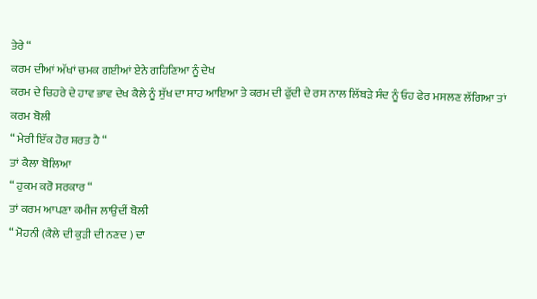ਤੇਰੇ “
ਕਰਮ ਦੀਆਂ ਅੱਖਾਂ ਚਮਕ ਗਈਆਂ ਏਨੇ ਗਹਿਣਿਆ ਨੂੰ ਦੇਖ
ਕਰਮ ਦੇ ਚਿਹਰੇ ਦੇ ਹਾਵ ਭਾਵ ਦੇਖ ਕੈਲੇ ਨੂੰ ਸੁੱਖ ਦਾ ਸਾਹ ਆਇਆ ਤੇ ਕਰਮ ਦੀ ਫੁੱਦੀ ਦੇ ਰਸ ਨਾਲ ਲਿੱਬੜੇ ਸੰਦ ਨੂੰ ਓਹ ਫੇਰ ਮਸਲਣ ਲੱਗਿਆ ਤਾਂ ਕਰਮ ਬੋਲੀ
“ ਮੇਰੀ ਇੱਕ ਹੋਰ ਸ਼ਰਤ ਹੈ “
ਤਾਂ ਕੈਲਾ ਬੋਲਿਆ
“ ਹੁਕਮ ਕਰੋ ਸਰਕਾਰ “
ਤਾਂ ਕਰਮ ਆਪਣਾ ਕਮੀਜ ਲਾਉਦੀਂ ਬੋਲੀ
“ ਮੋਹਨੀ (ਕੈਲੇ ਦੀ ਕੁੜੀ ਦੀ ਨਣਦ ) ਦਾ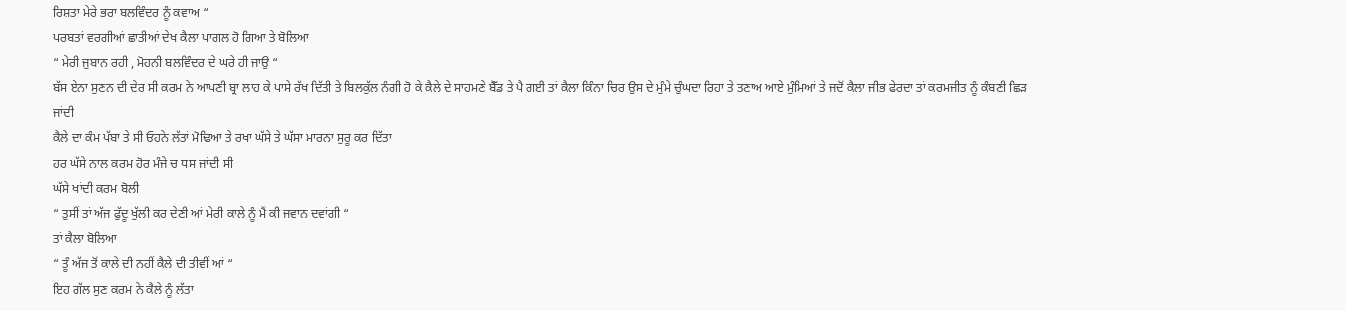ਰਿਸ਼ਤਾ ਮੇਰੇ ਭਰਾ ਬਲਵਿੰਦਰ ਨੂੰ ਕਵਾਅ “
ਪਰਬਤਾਂ ਵਰਗੀਆਂ ਛਾਤੀਆਂ ਦੇਖ ਕੈਲਾ ਪਾਗਲ ਹੋ ਗਿਆ ਤੇ ਬੋਲਿਆ
“ ਮੇਰੀ ਜੁਬਾਨ ਰਹੀ , ਮੋਹਨੀ ਬਲਵਿੰਦਰ ਦੇ ਘਰੇ ਹੀ ਜਾਉ “
ਬੱਸ ਏਨਾ ਸੁਣਨ ਦੀ ਦੇਰ ਸੀ ਕਰਮ ਨੇ ਆਪਣੀ ਬ੍ਰਾ ਲਾਹ ਕੇ ਪਾਸੇ ਰੱਖ ਦਿੱਤੀ ਤੇ ਬਿਲਕੁੱਲ ਨੰਗੀ ਹੋ ਕੇ ਕੈਲੇ ਦੇ ਸਾਹਮਣੇ ਬੈੱਡ ਤੇ ਪੈ ਗਈ ਤਾਂ ਕੈਲਾ ਕਿੰਨਾ ਚਿਰ ਉਸ ਦੇ ਮੁੰਮੇ ਚੁੰਘਦਾ ਰਿਹਾ ਤੇ ਤਣਾਅ ਆਏ ਮੁੰਮਿਆਂ ਤੇ ਜਦੋਂ ਕੈਲਾ ਜੀਭ ਫੇਰਦਾ ਤਾਂ ਕਰਮਜੀਤ ਨੂੰ ਕੰਬਣੀ ਛਿੜ ਜਾਂਦੀ
ਕੈਲੇ ਦਾ ਕੰਮ ਪੱਬਾ ਤੇ ਸੀ ਓਹਨੇ ਲੱਤਾਂ ਮੋਢਿਆ ਤੇ ਰਖਾ ਘੱਸੇ ਤੇ ਘੱਸਾ ਮਾਰਨਾ ਸੁਰੂ ਕਰ ਦਿੱਤਾ
ਹਰ ਘੱਸੇ ਨਾਲ ਕਰਮ ਹੋਰ ਮੰਜੇ ਚ ਧਸ ਜਾਂਦੀ ਸੀ
ਘੱਸੇ ਖਾਂਦੀ ਕਰਮ ਬੋਲੀ
“ ਤੁਸੀਂ ਤਾਂ ਅੱਜ ਫੁੱਦੂ ਖੁੱਲੀ ਕਰ ਦੇਣੀ ਆਂ ਮੇਰੀ ਕਾਲੇ ਨੂੰ ਮੈਂ ਕੀ ਜਵਾਨ ਦਵਾਂਗੀ “
ਤਾਂ ਕੈਲਾ ਬੋਲਿਆ
“ ਤੂੰ ਅੱਜ ਤੋਂ ਕਾਲੇ ਦੀ ਨਹੀਂ ਕੈਲੇ ਦੀ ਤੀਵੀਂ ਆਂ “
ਇਹ ਗੱਲ ਸੁਣ ਕਰਮ ਨੇ ਕੈਲੇ ਨੂੰ ਲੱਤਾ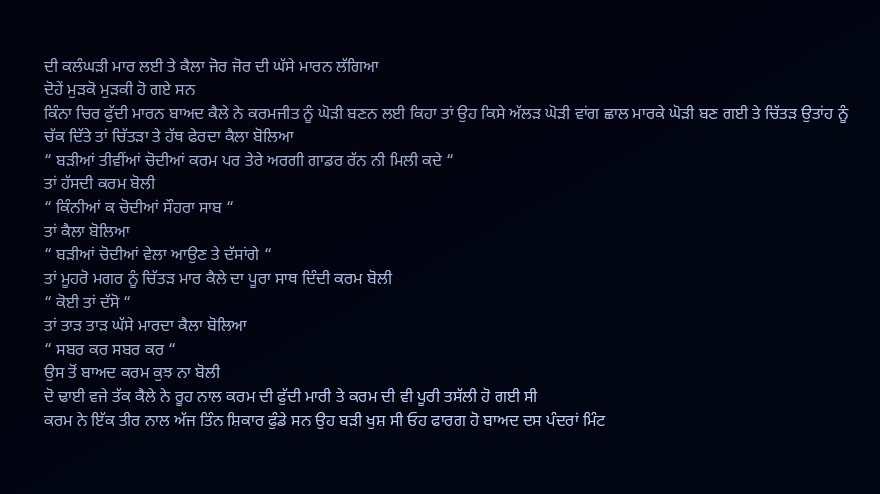ਦੀ ਕਲੰਘੜੀ ਮਾਰ ਲਈ ਤੇ ਕੈਲਾ ਜੋਰ ਜੋਰ ਦੀ ਘੱਸੇ ਮਾਰਨ ਲੱਗਿਆ
ਦੋਹੇਂ ਮੁੜਕੋ ਮੁੜਕੀ ਹੋ ਗਏ ਸਨ
ਕਿੰਨਾ ਚਿਰ ਫੁੱਦੀ ਮਾਰਨ ਬਾਅਦ ਕੈਲੇ ਨੇ ਕਰਮਜੀਤ ਨੂੰ ਘੋੜੀ ਬਣਨ ਲਈ ਕਿਹਾ ਤਾਂ ਉਹ ਕਿਸੇ ਅੱਲੜ ਘੋੜੀ ਵਾਂਗ ਛਾਲ ਮਾਰਕੇ ਘੋੜੀ ਬਣ ਗਈ ਤੇ ਚਿੱਤੜ ਉਤਾਂਹ ਨੂੰ ਚੱਕ ਦਿੱਤੇ ਤਾਂ ਚਿੱਤੜਾ ਤੇ ਹੱਥ ਫੇਰਦਾ ਕੈਲਾ ਬੋਲਿਆ
“ ਬੜੀਆਂ ਤੀਵੀਂਆਂ ਚੋਦੀਆਂ ਕਰਮ ਪਰ ਤੇਰੇ ਅਰਗੀ ਗਾਡਰ ਰੱਨ ਨੀ ਮਿਲੀ ਕਦੇ “
ਤਾਂ ਹੱਸਦੀ ਕਰਮ ਬੋਲੀ
“ ਕਿੰਨੀਆਂ ਕ ਚੋਦੀਆਂ ਸੌਹਰਾ ਸਾਬ “
ਤਾਂ ਕੈਲਾ ਬੋਲਿਆ
“ ਬੜੀਆਂ ਚੋਦੀਆਂ ਵੇਲਾ ਆਉਣ ਤੇ ਦੱਸਾਂਗੇ “
ਤਾਂ ਮੂਹਰੋ ਮਗਰ ਨੂੰ ਚਿੱਤੜ ਮਾਰ ਕੈਲੇ ਦਾ ਪੂਰਾ ਸਾਥ ਦਿੰਦੀ ਕਰਮ ਬੋਲੀ
“ ਕੋਈ ਤਾਂ ਦੱਸੋ “
ਤਾਂ ਤਾੜ ਤਾੜ ਘੱਸੇ ਮਾਰਦਾ ਕੈਲਾ ਬੋਲਿਆ
“ ਸਬਰ ਕਰ ਸਬਰ ਕਰ “
ਉਸ ਤੋਂ ਬਾਅਦ ਕਰਮ ਕੁਝ ਨਾ ਬੋਲੀ
ਦੋ ਢਾਈ ਵਜੇ ਤੱਕ ਕੈਲੇ ਨੇ ਰੂਹ ਨਾਲ ਕਰਮ ਦੀ ਫੁੱਦੀ ਮਾਰੀ ਤੇ ਕਰਮ ਦੀ ਵੀ ਪੂਰੀ ਤਸੱਲੀ ਹੋ ਗਈ ਸੀ
ਕਰਮ ਨੇ ਇੱਕ ਤੀਰ ਨਾਲ ਅੱਜ ਤਿੰਨ ਸ਼ਿਕਾਰ ਫੁੰਡੇ ਸਨ ਉਹ ਬੜੀ ਖੁਸ਼ ਸੀ ਓਹ ਫਾਰਗ ਹੋ ਬਾਅਦ ਦਸ ਪੰਦਰਾਂ ਮਿੰਟ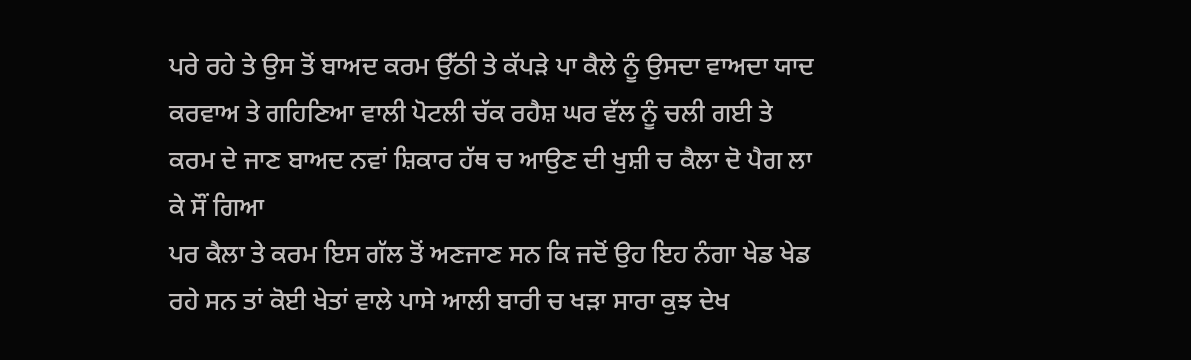ਪਰੇ ਰਹੇ ਤੇ ਉਸ ਤੋਂ ਬਾਅਦ ਕਰਮ ਉੱਠੀ ਤੇ ਕੱਪੜੇ ਪਾ ਕੈਲੇ ਨੂੰ ਉਸਦਾ ਵਾਅਦਾ ਯਾਦ ਕਰਵਾਅ ਤੇ ਗਹਿਣਿਆ ਵਾਲੀ ਪੋਟਲੀ ਚੱਕ ਰਹੈਸ਼ ਘਰ ਵੱਲ ਨੂੰ ਚਲੀ ਗਈ ਤੇ ਕਰਮ ਦੇ ਜਾਣ ਬਾਅਦ ਨਵਾਂ ਸ਼ਿਕਾਰ ਹੱਥ ਚ ਆਉਣ ਦੀ ਖੁਸ਼ੀ ਚ ਕੈਲਾ ਦੋ ਪੈਗ ਲਾ ਕੇ ਸੌਂ ਗਿਆ
ਪਰ ਕੈਲਾ ਤੇ ਕਰਮ ਇਸ ਗੱਲ ਤੋਂ ਅਣਜਾਣ ਸਨ ਕਿ ਜਦੋਂ ਉਹ ਇਹ ਨੰਗਾ ਖੇਡ ਖੇਡ ਰਹੇ ਸਨ ਤਾਂ ਕੋਈ ਖੇਤਾਂ ਵਾਲੇ ਪਾਸੇ ਆਲੀ ਬਾਰੀ ਚ ਖੜਾ ਸਾਰਾ ਕੁਝ ਦੇਖ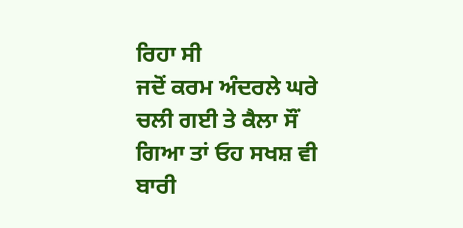ਰਿਹਾ ਸੀ
ਜਦੋਂ ਕਰਮ ਅੰਦਰਲੇ ਘਰੇ ਚਲੀ ਗਈ ਤੇ ਕੈਲਾ ਸੌਂ ਗਿਆ ਤਾਂ ਓਹ ਸਖਸ਼ ਵੀ ਬਾਰੀ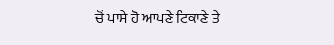ਚੋਂ ਪਾਸੇ ਹੋ ਆਪਣੇ ਟਿਕਾਣੇ ਤੇ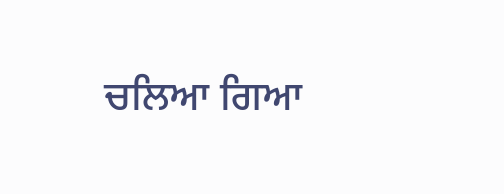ਚਲਿਆ ਗਿਆ